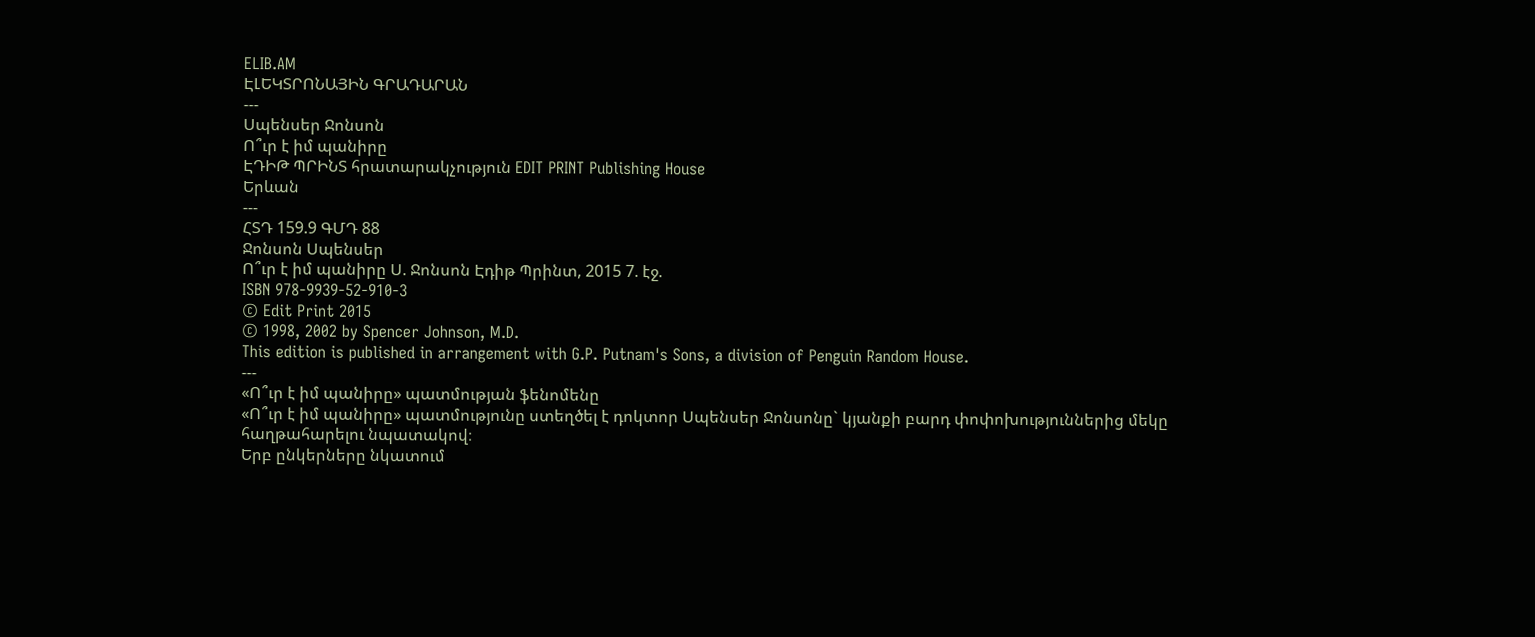ELIB.AM
ԷԼԵԿՏՐՈՆԱՅԻՆ ԳՐԱԴԱՐԱՆ
---
Սպենսեր Ջոնսոն
Ո՞ւր է իմ պանիրը
ԷԴԻԹ ՊՐԻՆՏ հրատարակչություն EDIT PRINT Publishing House
Երևան
---
ՀՏԴ 159.9 ԳՄԴ 88
Ջոնսոն Սպենսեր
Ո՞ւր է իմ պանիրը Ս. Ջոնսոն Էդիթ Պրինտ, 2015 7. էջ.
ISBN 978-9939-52-910-3
© Edit Print 2015
© 1998, 2002 by Spencer Johnson, M.D.
This edition is published in arrangement with G.P. Putnam's Sons, a division of Penguin Random House.
---
«Ո՞ւր է իմ պանիրը» պատմության ֆենոմենը
«Ո՞ւր է իմ պանիրը» պատմությունը ստեղծել է դոկտոր Սպենսեր Ջոնսոնը` կյանքի բարդ փոփոխություններից մեկը հաղթահարելու նպատակով։
Երբ ընկերները նկատում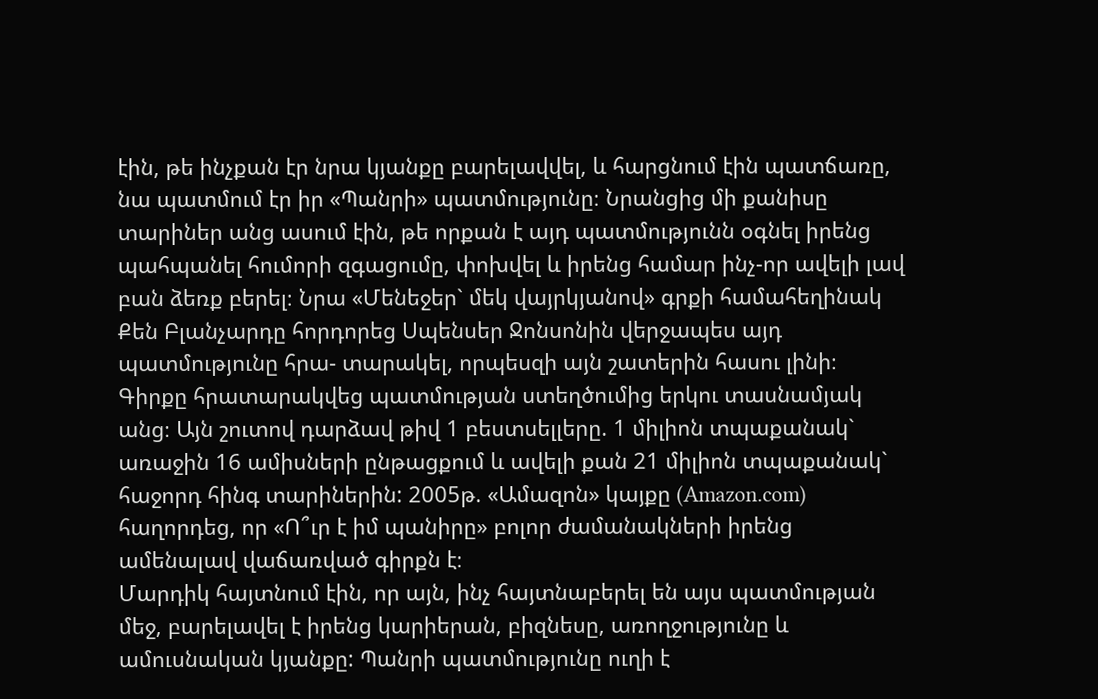էին, թե ինչքան էր նրա կյանքը բարելավվել, և հարցնում էին պատճառը, նա պատմում էր իր «Պանրի» պատմությունը։ Նրանցից մի քանիսը տարիներ անց ասում էին, թե որքան է այդ պատմությունն օգնել իրենց պահպանել հումորի զգացումը, փոխվել և իրենց համար ինչ-որ ավելի լավ բան ձեռք բերել։ Նրա «Մենեջեր` մեկ վայրկյանով» գրքի համահեղինակ Քեն Բլանչարդը հորդորեց Սպենսեր Ջոնսոնին վերջապես այդ պատմությունը հրա- տարակել, որպեսզի այն շատերին հասու լինի։
Գիրքը հրատարակվեց պատմության ստեղծումից երկու տասնամյակ անց։ Այն շուտով դարձավ թիվ 1 բեստսելլերը. 1 միլիոն տպաքանակ` առաջին 16 ամիսների ընթացքում և ավելի քան 21 միլիոն տպաքանակ` հաջորդ հինգ տարիներին: 2005թ. «Ամազոն» կայքը (Amazon.com) հաղորդեց, որ «Ո՞ւր է իմ պանիրը» բոլոր ժամանակների իրենց ամենալավ վաճառված գիրքն է։
Մարդիկ հայտնում էին, որ այն, ինչ հայտնաբերել են այս պատմության մեջ, բարելավել է իրենց կարիերան, բիզնեսը, առողջությունը և ամուսնական կյանքը: Պանրի պատմությունը ուղի է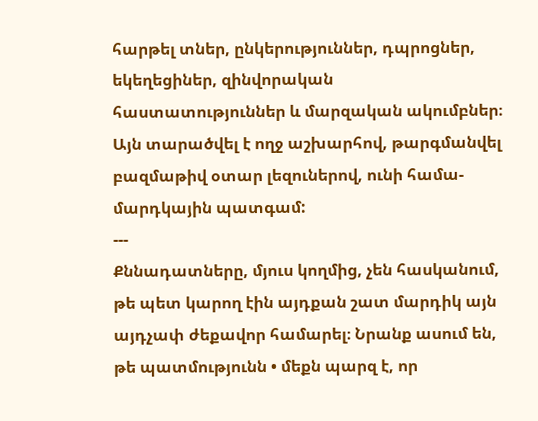հարթել տներ, ընկերություններ, դպրոցներ, եկեղեցիներ, զինվորական հաստատություններ և մարզական ակումբներ։ Այն տարածվել է ողջ աշխարհով, թարգմանվել բազմաթիվ օտար լեզուներով, ունի համա- մարդկային պատգամ:
---
Քննադատները, մյուս կողմից, չեն հասկանում, թե պետ կարող էին այդքան շատ մարդիկ այն այդչափ ժեքավոր համարել։ Նրանք ասում են, թե պատմությունն • մեքն պարզ է, որ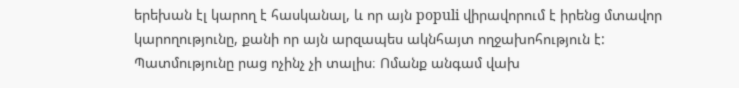երեխան էլ կարող է հասկանալ, և որ այն populi վիրավորում է իրենց մտավոր կարողությունը, քանի որ այն արզապես ակնհայտ ողջախոհություն է: Պատմությունը րաց ոչինչ չի տալիս։ Ոմանք անգամ վախ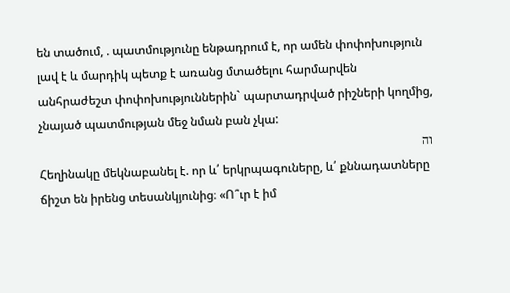են տածում, . պատմությունը ենթադրում է, որ ամեն փոփոխություն լավ է և մարդիկ պետք է առանց մտածելու հարմարվեն
անհրաժեշտ փոփոխություններին` պարտադրված րիշների կողմից, չնայած պատմության մեջ նման բան չկա:
וה
Հեղինակը մեկնաբանել է. որ և՛ երկրպագուները, և՛ քննադատները ճիշտ են իրենց տեսանկյունից։ «Ո՞ւր է իմ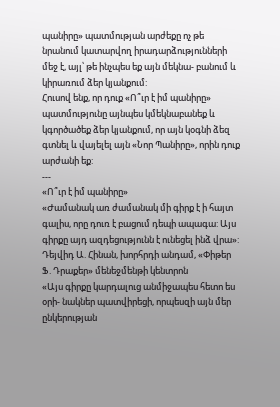պանիրը» պատմության արժեքը ոչ թե նրանում կատարվող իրադարձությունների մեջ է, այլ՝ թե ինչպես եք այն մեկնա- բանում և կիրառում ձեր կյանքում:
Հուսով ենք, որ դուք «Ո՞ւր է իմ պանիրը» պատմությունը այնպես կմեկնաբանեք և կգործածեք ձեր կյանքում, որ այն կօգնի ձեզ գտնել և վայելել այն «Նոր Պանիրը», որին դուք արժանի եք:
---
«Ո՞ւր է իմ պանիրը»
«Ժամանակ առ ժամանակ մի գիրք է ի հայտ գալիս, որը դուռ է բացում դեպի ապագա: Այս գիրքը այդ ազդեցությունն է ունեցել ինձ վրա»:
Դեյվիդ Ա. Հինան, խորհրդի անդամ, «Փիթեր Ֆ. Դրաքեր» մենեջմենթի կենտրոն
«Այս գիրքը կարդալուց անմիջապես հետո ես օրի- նակներ պատվիրեցի, որպեսզի այն մեր ընկերության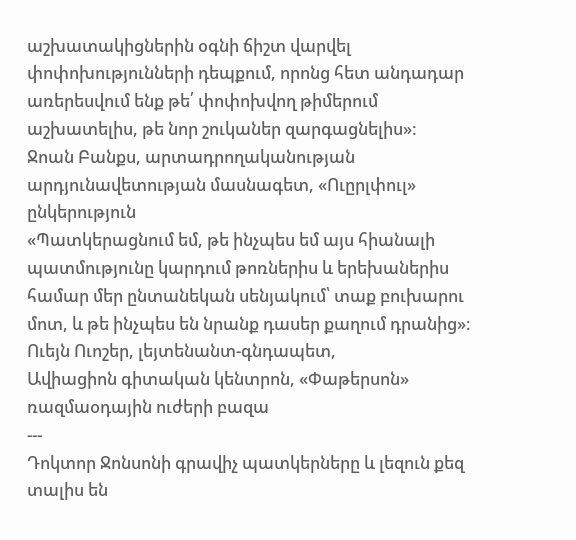աշխատակիցներին օգնի ճիշտ վարվել փոփոխությունների դեպքում, որոնց հետ անդադար առերեսվում ենք թե՛ փոփոխվող թիմերում աշխատելիս, թե նոր շուկաներ զարգացնելիս»:
Ջոան Բանքս, արտադրողականության
արդյունավետության մասնագետ, «Ուըրլփուլ» ընկերություն
«Պատկերացնում եմ, թե ինչպես եմ այս հիանալի պատմությունը կարդում թոռներիս և երեխաներիս համար մեր ընտանեկան սենյակում՝ տաք բուխարու մոտ, և թե ինչպես են նրանք դասեր քաղում դրանից»։
Ուեյն Ուոշեր, լեյտենանտ-գնդապետ,
Ավիացիոն գիտական կենտրոն, «Փաթերսոն»
ռազմաօդային ուժերի բազա
---
Դոկտոր Ջոնսոնի գրավիչ պատկերները և լեզուն քեզ տալիս են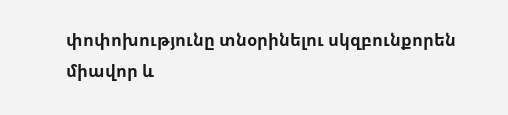փոփոխությունը տնօրինելու սկզբունքորեն միավոր և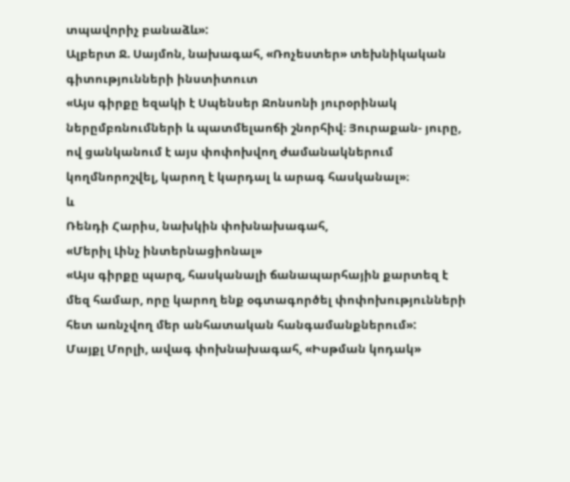տպավորիչ բանաձև»:
Ալբերտ Ջ. Սայմոն, նախագահ, «Ռոչեստեր» տեխնիկական գիտությունների ինստիտուտ
«Այս գիրքը եզակի է Սպենսեր Ջոնսոնի յուրօրինակ ներըմբռնումների և պատմելաոճի շնորհիվ։ Յուրաքան- յուրը, ով ցանկանում է այս փոփոխվող ժամանակներում կողմնորոշվել, կարող է կարդալ և արագ հասկանալ»։
և
Ռենդի Հարիս, նախկին փոխնախագահ,
«Մերիլ Լինչ ինտերնացիոնալ»
«Այս գիրքը պարզ, հասկանալի ճանապարհային քարտեզ է մեզ համար, որը կարող ենք օգտագործել փոփոխությունների հետ առնչվող մեր անհատական հանգամանքներում»:
Մայքլ Մորլի, ավագ փոխնախագահ, «Իսթման կոդակ»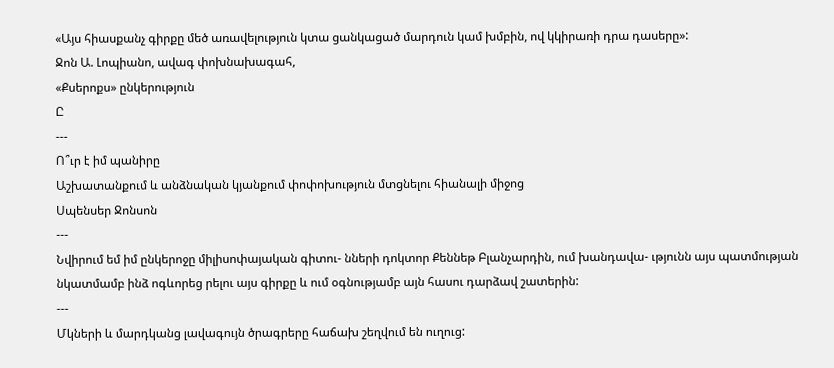«Այս հիասքանչ գիրքը մեծ առավելություն կտա ցանկացած մարդուն կամ խմբին, ով կկիրառի դրա դասերը»:
Ջոն Ա. Լոպիանո, ավագ փոխնախագահ,
«Քսերոքս» ընկերություն
Ը
---
Ո՞ւր է իմ պանիրը
Աշխատանքում և անձնական կյանքում փոփոխություն մտցնելու հիանալի միջոց
Սպենսեր Ջոնսոն
---
Նվիրում եմ իմ ընկերոջը միլիսոփայական գիտու- նների դոկտոր Քեննեթ Բլանչարդին, ում խանդավա- ւթյունն այս պատմության նկատմամբ ինձ ոգևորեց րելու այս գիրքը և ում օգնությամբ այն հասու դարձավ շատերին:
---
Մկների և մարդկանց լավագույն ծրագրերը հաճախ շեղվում են ուղուց: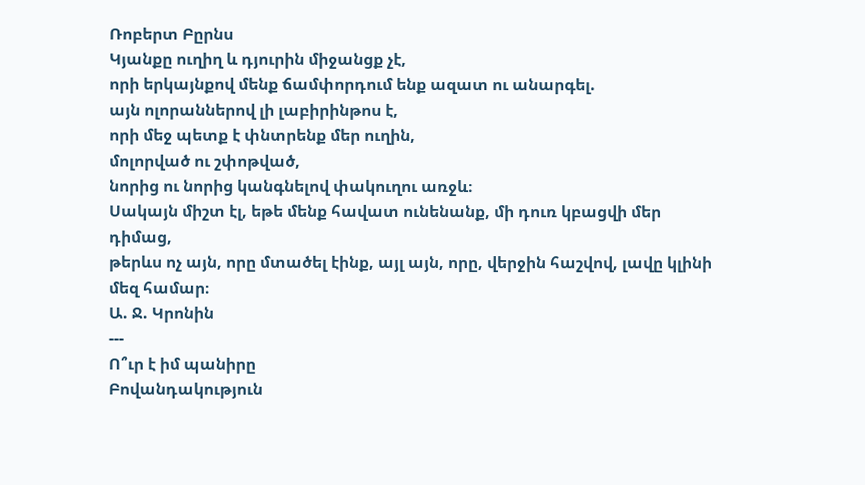Ռոբերտ Բըրնս
Կյանքը ուղիղ և դյուրին միջանցք չէ,
որի երկայնքով մենք ճամփորդում ենք ազատ ու անարգել.
այն ոլորաններով լի լաբիրինթոս է,
որի մեջ պետք է փնտրենք մեր ուղին,
մոլորված ու շփոթված,
նորից ու նորից կանգնելով փակուղու առջև։
Սակայն միշտ էլ, եթե մենք հավատ ունենանք, մի դուռ կբացվի մեր դիմաց,
թերևս ոչ այն, որը մտածել էինք, այլ այն, որը, վերջին հաշվով, լավը կլինի մեզ համար։
Ա. Ջ. Կրոնին
---
Ո՞ւր է իմ պանիրը
Բովանդակություն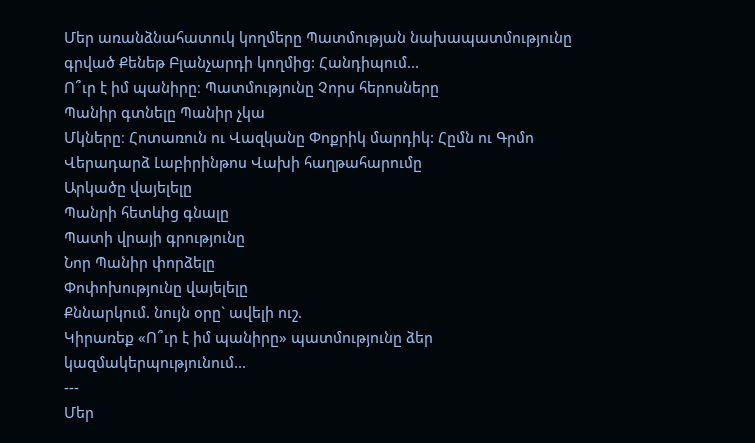Մեր առանձնահատուկ կողմերը Պատմության նախապատմությունը գրված Քենեթ Բլանչարդի կողմից: Հանդիպում...
Ո՞ւր է իմ պանիրը։ Պատմությունը Չորս հերոսները
Պանիր գտնելը Պանիր չկա
Մկները։ Հոտառուն ու Վազկանը Փոքրիկ մարդիկ: Հըմն ու Գրմո Վերադարձ Լաբիրինթոս Վախի հաղթահարումը
Արկածը վայելելը
Պանրի հետևից գնալը
Պատի վրայի գրությունը
Նոր Պանիր փորձելը
Փոփոխությունը վայելելը
Քննարկում. նույն օրը` ավելի ուշ.
Կիրառեք «Ո՞ւր է իմ պանիրը» պատմությունը ձեր
կազմակերպությունում...
---
Մեր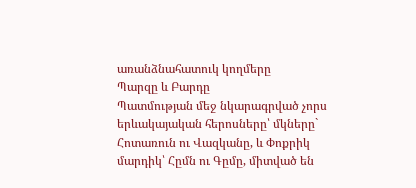առանձնահատուկ կողմերը
Պարզը և Բարդը
Պատմության մեջ նկարագրված չորս երևակայական հերոսները՝ մկները` Հոտառուն ու Վազկանը, և Փոքրիկ մարդիկ՝ Հըմն ու Գըմը, միտված են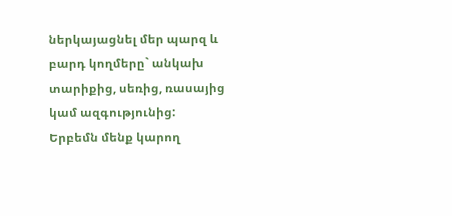ներկայացնել մեր պարզ և բարդ կողմերը` անկախ տարիքից, սեռից, ռասայից կամ ազգությունից:
Երբեմն մենք կարող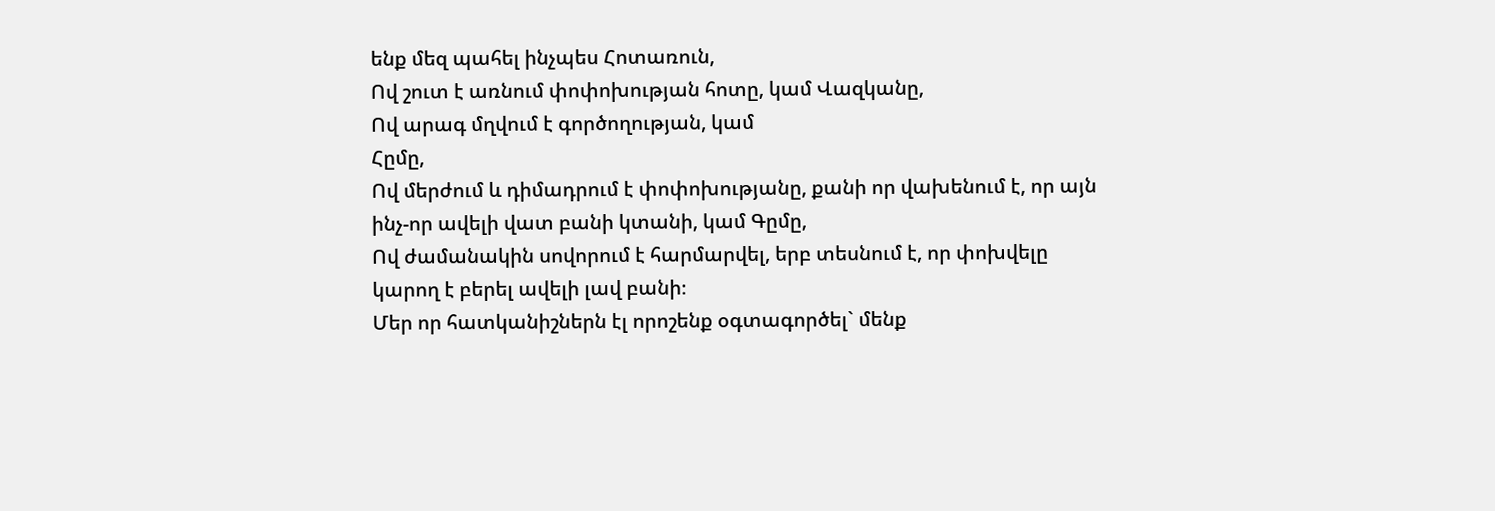ենք մեզ պահել ինչպես Հոտառուն,
Ով շուտ է առնում փոփոխության հոտը, կամ Վազկանը,
Ով արագ մղվում է գործողության, կամ
Հըմը,
Ով մերժում և դիմադրում է փոփոխությանը, քանի որ վախենում է, որ այն ինչ-որ ավելի վատ բանի կտանի, կամ Գըմը,
Ով ժամանակին սովորում է հարմարվել, երբ տեսնում է, որ փոխվելը կարող է բերել ավելի լավ բանի։
Մեր որ հատկանիշներն էլ որոշենք օգտագործել` մենք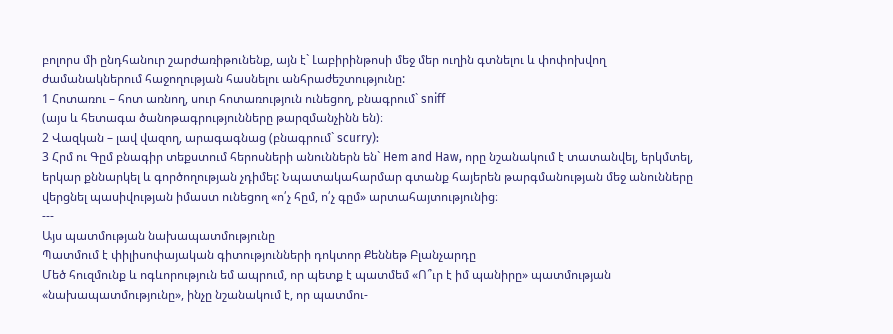բոլորս մի ընդհանուր շարժառիթունենք, այն է` Լաբիրինթոսի մեջ մեր ուղին գտնելու և փոփոխվող ժամանակներում հաջողության հասնելու անհրաժեշտությունը:
1 Հոտառու – հոտ առնող, սուր հոտառություն ունեցող, բնագրում` sniff
(այս և հետագա ծանոթագրությունները թարզմանչինն են)։
2 Վազկան – լավ վազող, արագագնաց (բնագրում` scurry):
3 Հրմ ու Գըմ բնագիր տեքստում հերոսների անուններն են` Hem and Haw, որը նշանակում է տատանվել, երկմտել, երկար քննարկել և գործողության չդիմել: Նպատակահարմար գտանք հայերեն թարգմանության մեջ անունները վերցնել պասիվության իմաստ ունեցող «ո՛չ հըմ, ո՛չ գըմ» արտահայտությունից։
---
Այս պատմության նախապատմությունը
Պատմում է փիլիսոփայական գիտությունների դոկտոր Քեննեթ Բլանչարդը
Մեծ հուզմունք և ոգևորություն եմ ապրում, որ պետք է պատմեմ «Ո՞ւր է իմ պանիրը» պատմության «նախապատմությունը», ինչը նշանակում է, որ պատմու-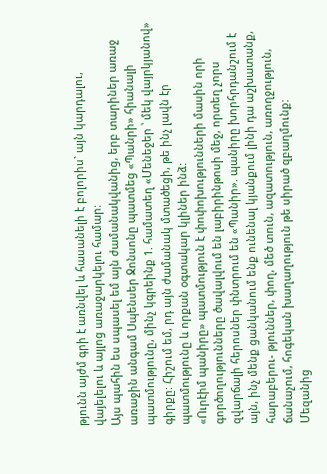թյունն այժմ գրի է առնվել և հասանելի է բոլորիս` այն կարդալու, վայելելու և այլոց առաջարկելու համար:
Այս պահին ես սպասել եմ այն ժամանակվանից, երբ տարիներ առաջ առաջին անգամ Սպենսեր Ջոնսոնը պատմեց «Պանրի» հիանալի պատմությունը, մինչ կգրեինք 1. համատեղ «Մենեջեր ՝ մեկ վայրկյանով» գիրքը: Հիշում եմ, րդ այն ժամանակ մտածեցի, թե ինչ լավն էր պատմությունը և որքան օգտակար կլիներ ինձ:
«Ուրէիմ պանիրը» պատմություն է փոփոխությունների մասին որի գործողությունները ծավալվում են լաբիրինթոսի մեջ, որտեղ չորս զվարճալի հերոսներ փնտրում են «Պանիր». պանիրը խորհրդանշում է այն, ինչ մենք ցանկանում ենք ունենալ կյանքում լինի դա աշխատանք, հարաբերու- թյուններ, փող, մեծ տուն, ազատություն, առողջություն, ճանաչում, հոգեկան խաղաղություն թե սիրած զբաղմունք:
Մեզանից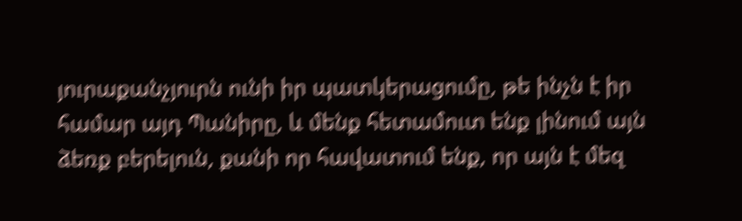յուրաքանչյուրն ունի իր պատկերացումը, թե ինչն է իր համար այդ Պանիրը, և մենք հետամուտ ենք լինում այն ձեռք բերելուն, քանի որ հավատում ենք, որ այն է մեզ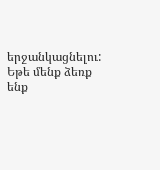երջանկացնելու: Եթե մենք ձեռք ենք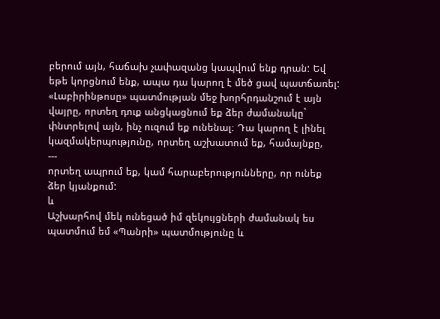բերում այն, հաճախ չափազանց կապվում ենք դրան: Եվ եթե կորցնում ենք, ապա դա կարող է մեծ ցավ պատճառել:
«Լաբիրինթոսը» պատմության մեջ խորհրդանշում է այն վայրը, որտեղ դուք անցկացնում եք ձեր ժամանակը` փնտրելով այն, ինչ ուզում եք ունենալ։ Դա կարող է լինել կազմակերպությունը, որտեղ աշխատում եք, համայնքը,
---
որտեղ ապրում եք, կամ հարաբերությունները, որ ունեք ձեր կյանքում:
և
Աշխարհով մեկ ունեցած իմ զեկույցների ժամանակ ես պատմում եմ «Պանրի» պատմությունը և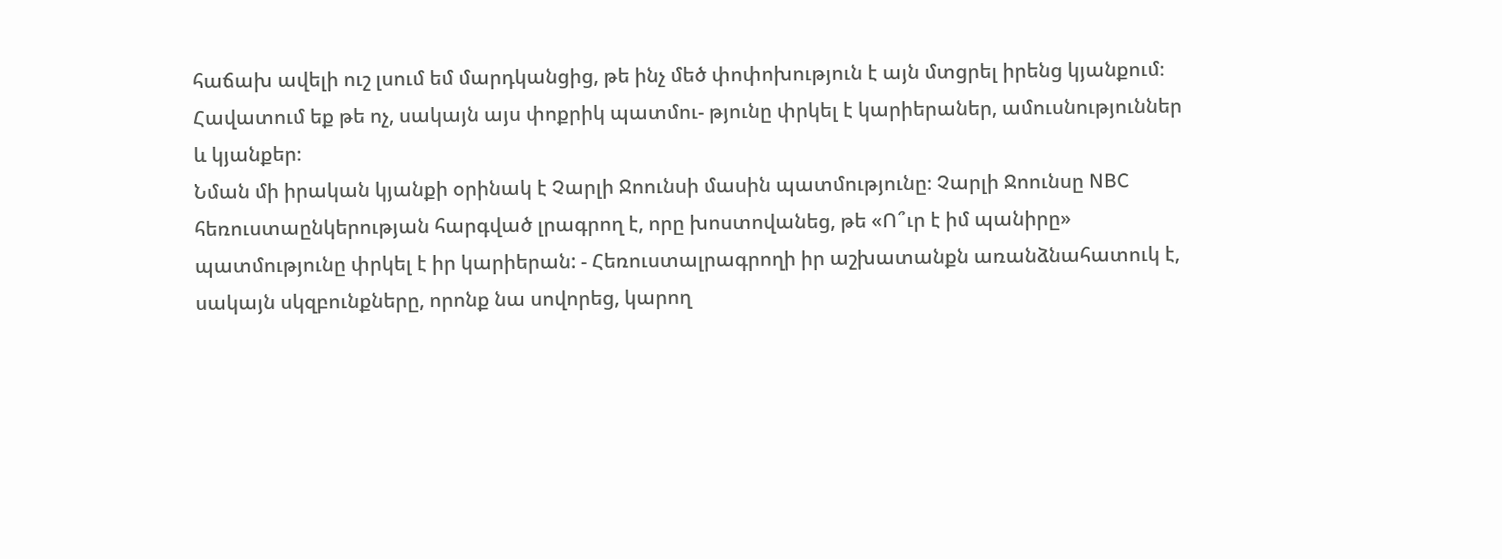հաճախ ավելի ուշ լսում եմ մարդկանցից, թե ինչ մեծ փոփոխություն է այն մտցրել իրենց կյանքում։
Հավատում եք թե ոչ, սակայն այս փոքրիկ պատմու- թյունը փրկել է կարիերաներ, ամուսնություններ և կյանքեր։
Նման մի իրական կյանքի օրինակ է Չարլի Ջոունսի մասին պատմությունը։ Չարլի Ջոունսը NBC հեռուստաընկերության հարգված լրագրող է, որը խոստովանեց, թե «Ո՞ւր է իմ պանիրը» պատմությունը փրկել է իր կարիերան: - Հեռուստալրագրողի իր աշխատանքն առանձնահատուկ է, սակայն սկզբունքները, որոնք նա սովորեց, կարող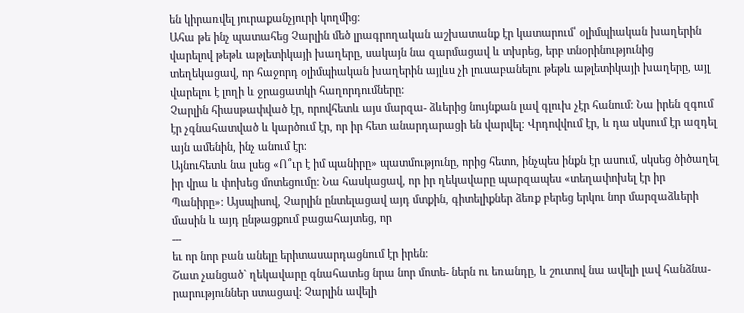են կիրառվել յուրաքանչյուրի կողմից։
Ահա թե ինչ պատահեց Չարլին մեծ լրագրողական աշխատանք էր կատարում՝ օլիմպիական խաղերին վարելով թեթև աթլետիկայի խաղերը, սակայն նա զարմացավ և տխրեց, երբ տնօրինությունից տեղեկացավ, որ հաջորդ օլիմպիական խաղերին այլևս չի լուսաբանելու թեթև աթլետիկայի խաղերը, այլ վարելու է լողի և ջրացատկի հաղորդումները:
Չարլին հիասթափված էր, որովհետև այս մարզա- ձևերից նույնքան լավ գլուխ չէր հանում: Նա իրեն զգում էր չգնահատված և կարծում էր, որ իր հետ անարդարացի են վարվել։ Վրդովվում էր, և դա սկսում էր ազդել այն ամենին, ինչ անում էր։
Այնուհետև նա լսեց «Ո՞ւր է իմ պանիրը» պատմությունը, որից հետո, ինչպես ինքն էր ասում, սկսեց ծիծաղել իր վրա և փոխեց մոտեցումը: Նա հասկացավ, որ իր ղեկավարը պարզապես «տեղափոխել էր իր Պանիրը»: Այսպիսով, Չարլին ընտելացավ այդ մտքին, գիտելիքներ ձեռք բերեց երկու նոր մարզաձևերի մասին և այդ ընթացքում բացահայտեց, որ
---
եւ որ նոր բան անելը երիտասարդացնում էր իրեն։
Շատ չանցած` ղեկավարը գնահատեց նրա նոր մոտե- ներն ու եռանդը, և շուտով նա ավելի լավ հանձնա- րարություններ ստացավ: Չարլին ավելի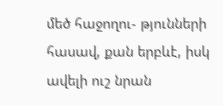մեծ հաջողու- թյունների հասավ, քան երբևէ, իսկ ավելի ուշ նրան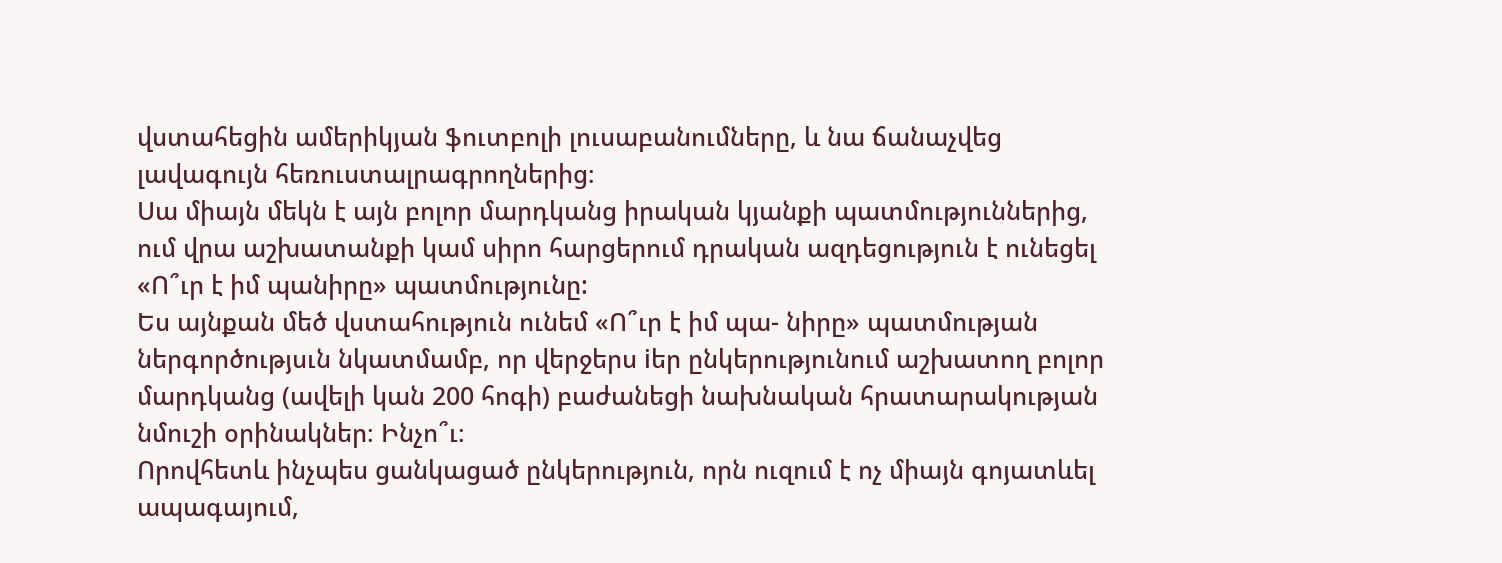վստահեցին ամերիկյան ֆուտբոլի լուսաբանումները, և նա ճանաչվեց լավագույն հեռուստալրագրողներից։
Սա միայն մեկն է այն բոլոր մարդկանց իրական կյանքի պատմություններից, ում վրա աշխատանքի կամ սիրո հարցերում դրական ազդեցություն է ունեցել «Ո՞ւր է իմ պանիրը» պատմությունը:
Ես այնքան մեծ վստահություն ունեմ «Ո՞ւր է իմ պա- նիրը» պատմության ներգործությսւն նկատմամբ, որ վերջերս iեր ընկերությունում աշխատող բոլոր մարդկանց (ավելի կան 200 հոգի) բաժանեցի նախնական հրատարակության նմուշի օրինակներ։ Ինչո՞ւ։
Որովհետև ինչպես ցանկացած ընկերություն, որն ուզում է ոչ միայն գոյատևել ապագայում,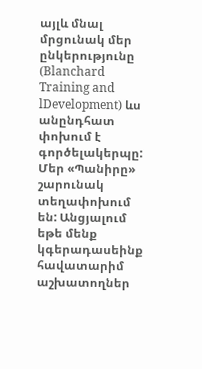այլև մնալ մրցունակ մեր ընկերությունը (Blanchard Training and lDevelopment) ևս անընդհատ փոխում է գործելակերպը: Մեր «Պանիրը» շարունակ տեղափոխում են: Անցյալում եթե մենք կգերադասեինք հավատարիմ աշխատողներ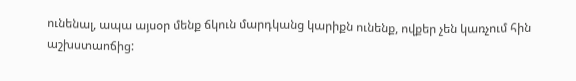ունենալ, ապա այսօր մենք ճկուն մարդկանց կարիքն ունենք, ովքեր չեն կառչում հին աշխստաոճից: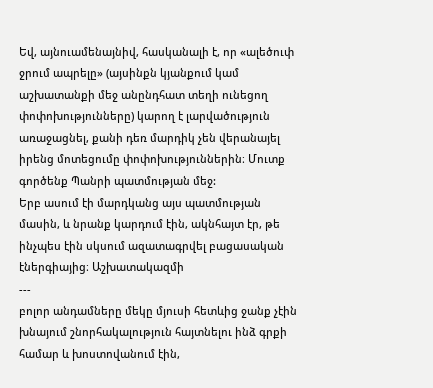Եվ, այնուամենայնիվ, հասկանալի է, որ «ալեծուփ ջրում ապրելը» (այսինքն կյանքում կամ աշխատանքի մեջ անընդհատ տեղի ունեցող փոփոխությունները) կարող է լարվածություն առաջացնել, քանի դեռ մարդիկ չեն վերանայել իրենց մոտեցումը փոփոխություններին։ Մուտք գործենք Պանրի պատմության մեջ:
Երբ ասում էի մարդկանց այս պատմության մասին, և նրանք կարդում էին, ակնհայտ էր, թե ինչպես էին սկսում ազատագրվել բացասական էներգիայից։ Աշխատակազմի
---
բոլոր անդամները մեկը մյուսի հետևից ջանք չէին խնայում շնորհակալություն հայտնելու ինձ գրքի համար և խոստովանում էին,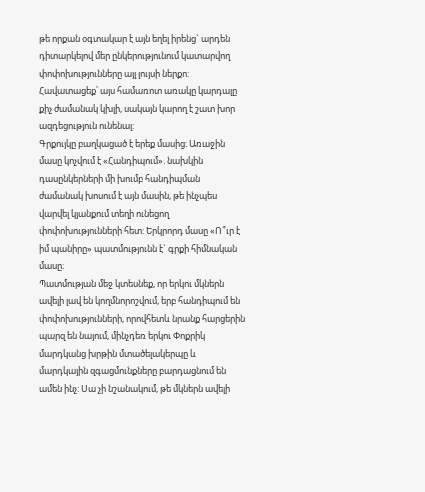թե որքան օգտակար է այն եղել իրենց` արդեն դիտարկելով մեր ընկերությունում կատարվող փոփոխությունները այլ լույսի ներքո: Հավատացեք՝ այս համառոտ առակը կարդալը քիչ ժամանակ կխլի, սակայն կարող է շատ խոր ազդեցություն ունենալ:
Գրքույկը բաղկացած է երեք մասից։ Առաջին մասը կոչվում է «Հանդիպում». նախկին դասընկերների մի խումբ հանդիպման ժամանակ խոսում է այն մասին, թե ինչպես վարվել կյանքում տեղի ունեցող փոփոխությունների հետ: Երկրորդ մասը «Ո՞ւր է իմ պանիրը» պատմությունն է` գրքի հիմնական մասը։
Պատմության մեջ կտեսնեք, որ երկու մկներն ավելի լավ են կողմնորոշվում, երբ հանդիպում են փոփոխությունների, որովհետև նրանք հարցերին պարզ են նայում, մինչդեռ երկու Փոքրիկ մարդկանց խրթին մտածելակերպը և մարդկային զգացմունքները բարդացնում են ամեն ինչ: Սա չի նշանակում, թե մկներն ավելի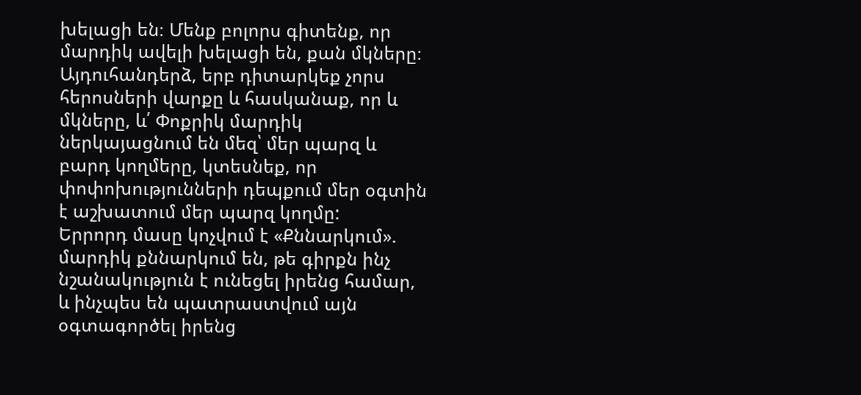խելացի են։ Մենք բոլորս գիտենք, որ մարդիկ ավելի խելացի են, քան մկները։ Այդուհանդերձ, երբ դիտարկեք չորս հերոսների վարքը և հասկանաք, որ և մկները, և՛ Փոքրիկ մարդիկ ներկայացնում են մեզ՝ մեր պարզ և բարդ կողմերը, կտեսնեք, որ փոփոխությունների դեպքում մեր օգտին է աշխատում մեր պարզ կողմը:
Երրորդ մասը կոչվում է «Քննարկում». մարդիկ քննարկում են, թե գիրքն ինչ նշանակություն է ունեցել իրենց համար, և ինչպես են պատրաստվում այն օգտագործել իրենց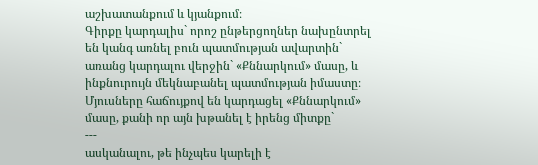աշխատանքում և կյանքում։
Գիրքը կարդալիս` որոշ ընթերցողներ նախընտրել են կանգ առնել բուն պատմության ավարտին` առանց կարդալու վերջին` «Քննարկում» մասը, և ինքնուրույն մեկնաբանել պատմության իմաստը։ Մյուսները հաճույքով են կարդացել «Քննարկում» մասը, քանի որ այն խթանել է իրենց միտքը`
---
ասկանալու, թե ինչպես կարելի է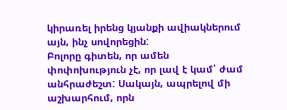կիրառել իրենց կյանքի ավիակներում այն, ինչ սովորեցին:
Բոլորը գիտեն, որ ամեն փոփոխություն չէ, որ լավ է կամ՝ ժամ անհրաժեշտ: Սակայն, ապրելով մի աշխարհում, որն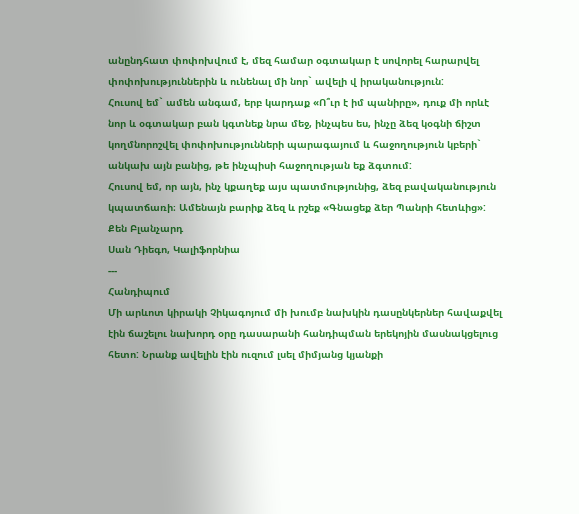անընդհատ փոփոխվում է, մեզ համար օգտակար է սովորել հարարվել փոփոխություններին և ունենալ մի նոր` ավելի վ իրականություն:
Հուսով եմ` ամեն անգամ, երբ կարդաք «Ո՞ւր է իմ պանիրը», դուք մի որևէ նոր և օգտակար բան կգտնեք նրա մեջ, ինչպես ես, ինչը ձեզ կօգնի ճիշտ կողմնորոշվել փոփոխությունների պարագայում և հաջողություն կբերի` անկախ այն բանից, թե ինչպիսի հաջողության եք ձգտում:
Հուսով եմ, որ այն, ինչ կքաղեք այս պատմությունից, ձեզ բավականություն կպատճառի։ Ամենայն բարիք ձեզ և րշեք «Գնացեք ձեր Պանրի հետևից»:
Քեն Բլանչարդ
Սան Դիեգո, Կալիֆորնիա
---
Հանդիպում
Մի արևոտ կիրակի Չիկագոյում մի խումբ նախկին դասընկերներ հավաքվել էին ճաշելու նախորդ օրը դասարանի հանդիպման երեկոյին մասնակցելուց հետո: Նրանք ավելին էին ուզում լսել միմյանց կյանքի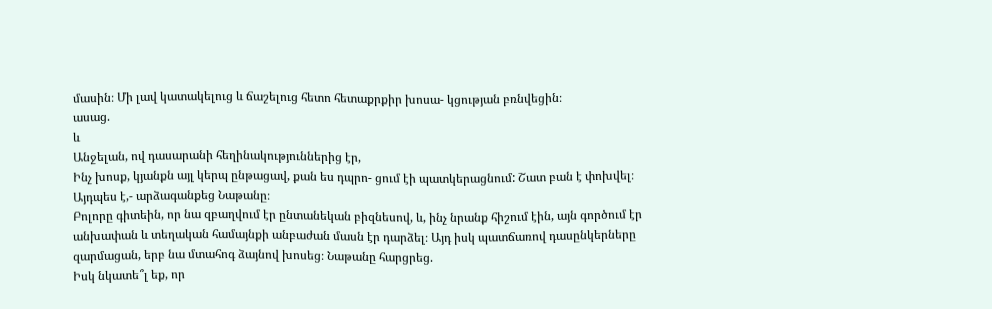մասին։ Մի լավ կատակելուց և ճաշելուց հետո հետաքրքիր խոսա- կցության բռնվեցին։
ասաց.
և
Անջելան, ով դասարանի հեղինակություններից էր,
Ինչ խոսք, կյանքն այլ կերպ ընթացավ, քան ես դպրո- ցում էի պատկերացնում: Շատ բան է փոխվել։
Այդպես է,- արձագանքեց Նաթանը։
Բոլորը գիտեին, որ նա զբաղվում էր ընտանեկան բիզնեսով, և, ինչ նրանք հիշում էին, այն գործում էր անխափան և տեղական համայնքի անբաժան մասն էր դարձել։ Այդ իսկ պատճառով դասընկերները զարմացան, երբ նա մտահոգ ձայնով խոսեց։ Նաթանը հարցրեց.
Իսկ նկատե՞լ եք, որ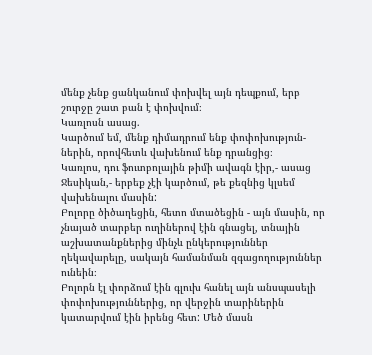մենք չենք ցանկանում փոխվել այն դեպքում, երբ շուրջը շատ բան է փոխվում։
Կառլոսն ասաց.
Կարծում եմ, մենք դիմադրում ենք փոփոխություն- ներին, որովհետև վախենում ենք դրանցից։
Կառլոս, դու ֆուտբոլային թիմի ավագն էիր,- ասաց Ջեսիկան,- երբեք չէի կարծում, թե քեզնից կլսեմ վախենալու մասին:
Բոլորը ծիծաղեցին, հետո մտածեցին - այն մասին, որ չնայած տարբեր ուղիներով էին գնացել, տնային աշխատանքներից մինչև ընկերություններ ղեկավարելը, սակայն համանման զգացողություններ ունեին։
Բոլորն էլ փորձում էին գլուխ հանել այն անսպասելի փոփոխություններից, որ վերջին տարիներին կատարվում էին իրենց հետ: Մեծ մասն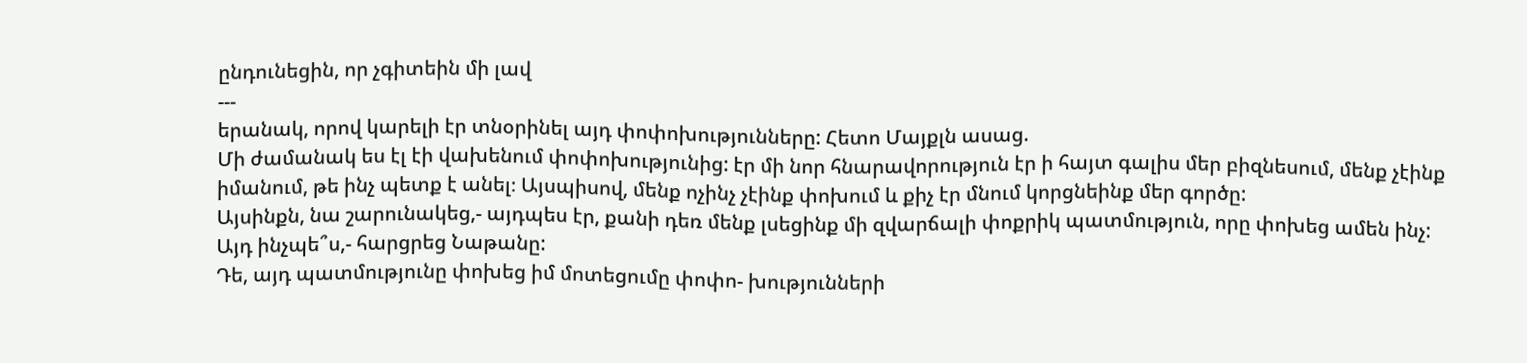ընդունեցին, որ չգիտեին մի լավ
---
երանակ, որով կարելի էր տնօրինել այդ փոփոխությունները: Հետո Մայքլն ասաց.
Մի ժամանակ ես էլ էի վախենում փոփոխությունից: էր մի նոր հնարավորություն էր ի հայտ գալիս մեր բիզնեսում, մենք չէինք իմանում, թե ինչ պետք է անել։ Այսպիսով, մենք ոչինչ չէինք փոխում և քիչ էր մնում կորցնեինք մեր գործը:
Այսինքն, նա շարունակեց,- այդպես էր, քանի դեռ մենք լսեցինք մի զվարճալի փոքրիկ պատմություն, որը փոխեց ամեն ինչ:
Այդ ինչպե՞ս,- հարցրեց Նաթանը:
Դե, այդ պատմությունը փոխեց իմ մոտեցումը փոփո- խությունների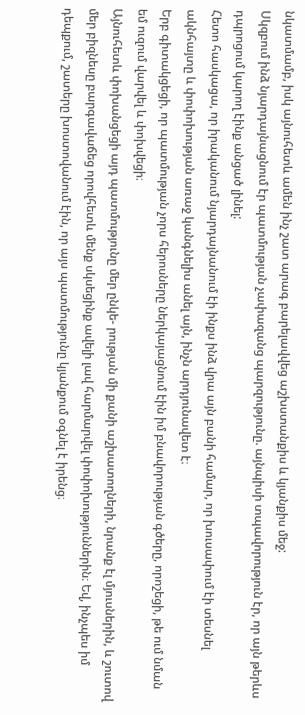նկատմամբ, իսկ այնուհետև ամեն ինչ շատ արագ բարելավվեց աշխստանքիս և կյանքիս մեջ:
Սկզբում ինձ նյարդայնացնում էր պատմության չափազանց պարզությունը. այնպիսի տպավորություն էր, որ այն թերևս դպրոցում կարող էինք անցած լինել:
Հետո հասկացա, որ իրականում նյարդայնանում էի ինքս ինձ վրա այն բանի համար, որ խուսափում էի տեսնել ակնհայտը և փոփոխության առաջ կանգնելիս անել այն, ինչն արդյունավետ է։
Երբ գիտակցեցի, որ պատմության չորս հերոսները ներկայացնում էին իմ բնավորության գծերը, որոշեցի, թե ում նման եմ ուզում վարվել և փոխվեցի։
Այնուհետև փոխանցեցի այդ պատմությունը մեր ընկե- րության մի քանի աշխատողների, նրանք էլ մյուսներին, և շուտով մեր բիզնեսը բարգավաճեց որովհետև մենք սկսեցինք ավելի լավ հարմարվել փոփոխություններին։ Եվ, ինչպես իմ դեպքում, շատերը խոստովանում էին, որ այս պատմությունը կյանքում օգնել է իրենց։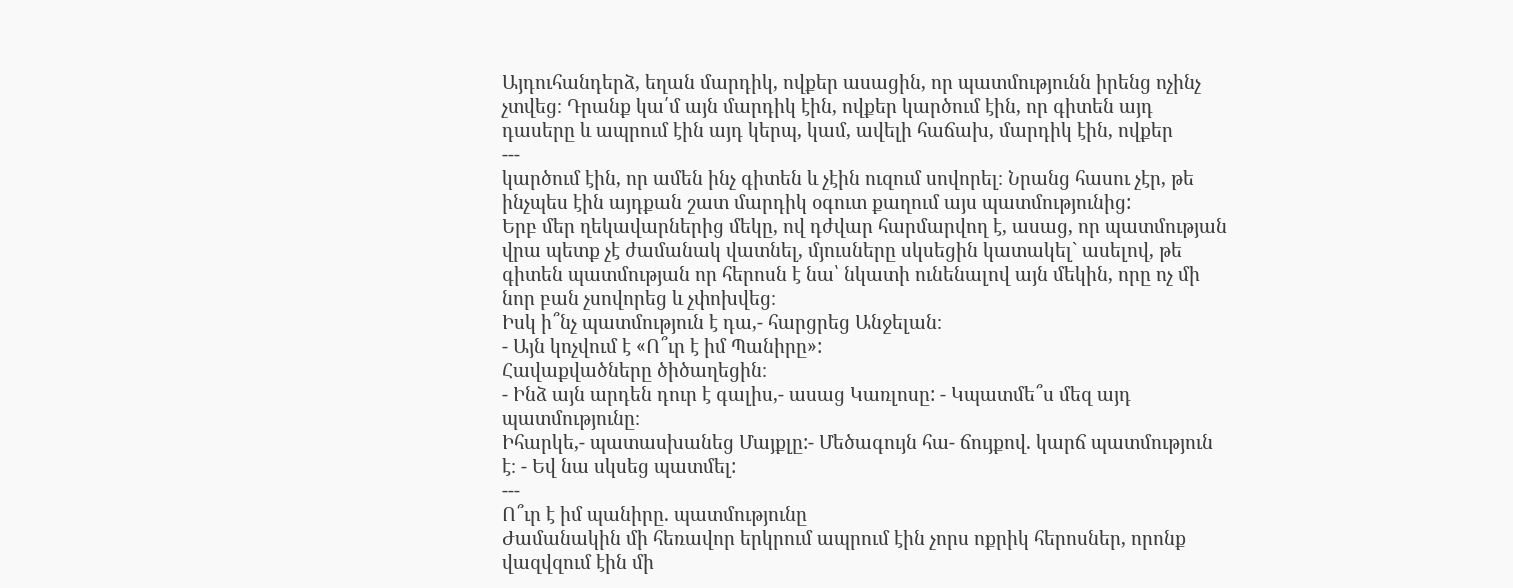Այդուհանդերձ, եղան մարդիկ, ովքեր ասացին, որ պատմությունն իրենց ոչինչ չտվեց։ Դրանք կա՛մ այն մարդիկ էին, ովքեր կարծում էին, որ գիտեն այդ դասերը և ապրում էին այդ կերպ, կամ, ավելի հաճախ, մարդիկ էին, ովքեր
---
կարծում էին, որ ամեն ինչ գիտեն և չէին ուզում սովորել։ Նրանց հասու չէր, թե ինչպես էին այդքան շատ մարդիկ օգուտ քաղում այս պատմությունից:
Երբ մեր ղեկավարներից մեկը, ով դժվար հարմարվող է, ասաց, որ պատմության վրա պետք չէ ժամանակ վատնել, մյուսները սկսեցին կատակել` ասելով, թե գիտեն պատմության որ հերոսն է նա՝ նկատի ունենալով այն մեկին, որը ոչ մի նոր բան չսովորեց և չփոխվեց։
Իսկ ի՞նչ պատմություն է դա,- հարցրեց Անջելան։
- Այն կոչվում է «Ո՞ւր է իմ Պանիրը»:
Հավաքվածները ծիծաղեցին։
- Ինձ այն արդեն դուր է գալիս,- ասաց Կառլոսը: - Կպատմե՞ս մեզ այդ պատմությունը։
Իհարկե,- պատասխանեց Մայքլը:- Մեծագույն հա- ճույքով. կարճ պատմություն է։ - Եվ նա սկսեց պատմել:
---
Ո՞ւր է իմ պանիրը. պատմությունը
Ժամանակին մի հեռավոր երկրում ապրում էին չորս ոքրիկ հերոսներ, որոնք վազվզում էին մի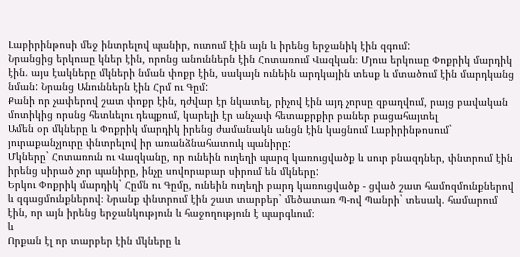Լաբիրինթոսի մեջ ինտրելով պանիր, ուտում էին այն և իրենց երջանիկ էին զգում:
Նրանցից երկուսը կներ էին, որոնց անուններն էին Հոտառում Վազկան։ Մյուս երկուսը Փոքրիկ մարդիկ էին. այս էակները մկների նման փոքր էին, սակայն ունեին արդկային տեսք և մտածում էին մարդկանց նման: Նրանց Անուններն էին Հրմ ու Գըմ:
Քանի որ չափերով շատ փոքր էին, դժվար էր նկատել, րիչով էին այդ չորսը զբաղվում, րայց բավական մոտիկից որսնց հետևելու դեպքում, կարելի էր անչափ հետաքրքիր բաներ բացահայտել
Ամեն օր մկները և Փոքրիկ մարդիկ իրենց ժամանակն անցն էին կացնում Լաբիրինթոսում` յուրաքանչյուրը փնտրելով իր առանձնահատուկ պանիրը:
Մկները` Հոտառուն ու Վազկանը, որ ունեին ուղեղի պարզ կառուցվածք և սուր բնազդներ, փնտրում էին իրենց սիրած չոր պանիրը, ինչը սովորաբար սիրում են մկները:
Երկու Փոքրիկ մարդիկ` Հըմն ու Գըմը, ունեին ուղեղի բարդ կառուցվածք - ցված շատ համոզմունքներով և զգացմունքներով։ Նրանք փնտրում էին շատ տարբեր` մեծատառ Պ-ով Պանրի` տեսակ. համարում էին, որ այն իրենց երջանկություն և հաջողություն է պարգևում։
և
Որքան էլ որ տարբեր էին մկները և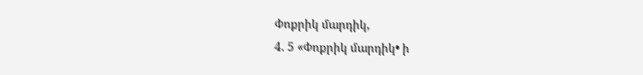Փոքրիկ մարդիկ,
4. 5 «Փոքրիկ մարդիկ• ի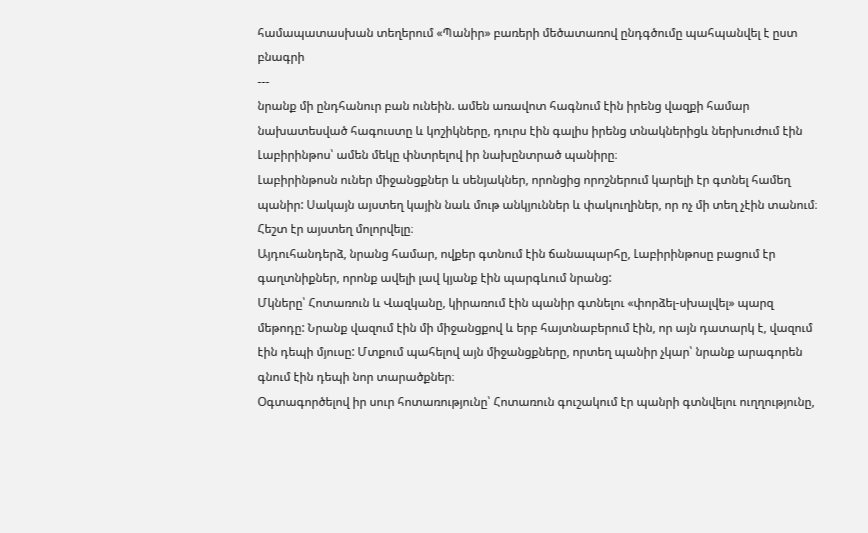համապատասխան տեղերում «Պանիր» բառերի մեծատառով ընդգծումը պահպանվել է ըստ բնագրի
---
նրանք մի ընդհանուր բան ունեին. ամեն առավոտ հագնում էին իրենց վազքի համար նախատեսված հագուստը և կոշիկները, դուրս էին գալիս իրենց տնակներիցև ներխուժում էին Լաբիրինթոս՝ ամեն մեկը փնտրելով իր նախընտրած պանիրը։
Լաբիրինթոսն ուներ միջանցքներ և սենյակներ, որոնցից որոշներում կարելի էր գտնել համեղ պանիր: Սակայն այստեղ կային նաև մութ անկյուններ և փակուղիներ, որ ոչ մի տեղ չէին տանում։ Հեշտ էր այստեղ մոլորվելը։
Այդուհանդերձ, նրանց համար, ովքեր գտնում էին ճանապարհը, Լաբիրինթոսը բացում էր գաղտնիքներ, որոնք ավելի լավ կյանք էին պարգևում նրանց:
Մկները՝ Հոտառուն և Վազկանը, կիրառում էին պանիր գտնելու «փորձել-սխալվել» պարզ մեթոդը: Նրանք վազում էին մի միջանցքով և երբ հայտնաբերում էին, որ այն դատարկ է, վազում էին դեպի մյուսը: Մտքում պահելով այն միջանցքները, որտեղ պանիր չկար՝ նրանք արագորեն գնում էին դեպի նոր տարածքներ։
Օգտագործելով իր սուր հոտառությունը՝ Հոտառուն գուշակում էր պանրի գտնվելու ուղղությունը,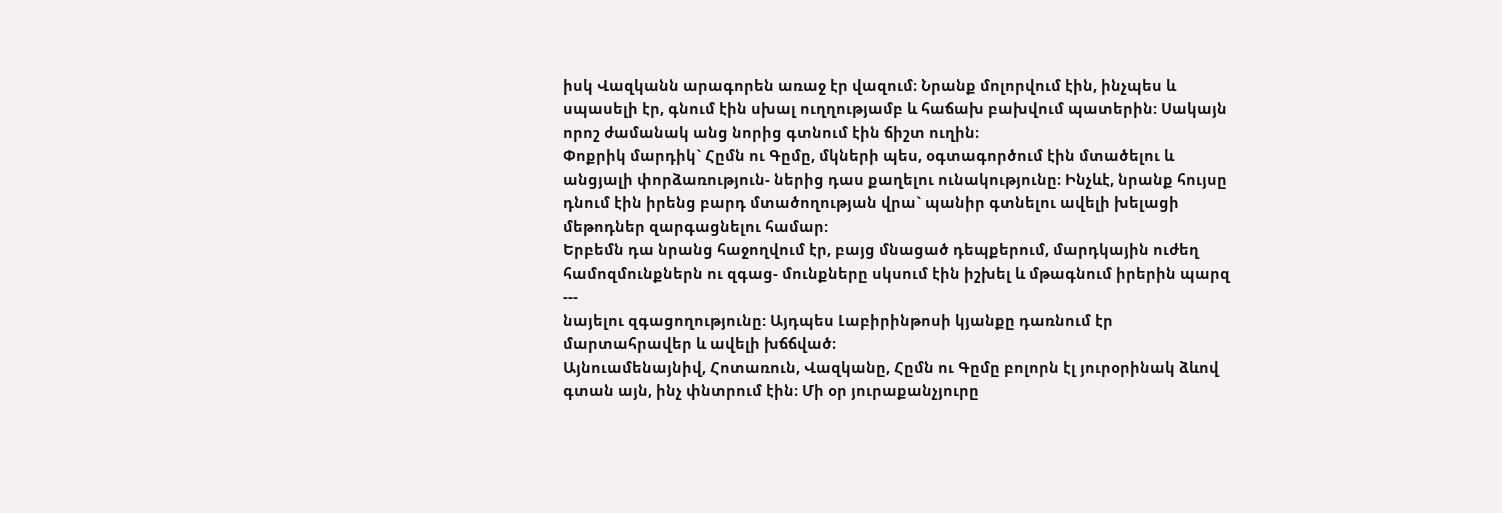իսկ Վազկանն արագորեն առաջ էր վազում։ Նրանք մոլորվում էին, ինչպես և սպասելի էր, գնում էին սխալ ուղղությամբ և հաճախ բախվում պատերին: Սակայն որոշ ժամանակ անց նորից գտնում էին ճիշտ ուղին։
Փոքրիկ մարդիկ` Հըմն ու Գըմը, մկների պես, օգտագործում էին մտածելու և անցյալի փորձառություն- ներից դաս քաղելու ունակությունը։ Ինչևէ, նրանք հույսը դնում էին իրենց բարդ մտածողության վրա` պանիր գտնելու ավելի խելացի մեթոդներ զարգացնելու համար:
Երբեմն դա նրանց հաջողվում էր, բայց մնացած դեպքերում, մարդկային ուժեղ համոզմունքներն ու զգաց- մունքները սկսում էին իշխել և մթագնում իրերին պարզ
---
նայելու զգացողությունը: Այդպես Լաբիրինթոսի կյանքը դառնում էր մարտահրավեր և ավելի խճճված։
Այնուամենայնիվ, Հոտառուն, Վազկանը, Հըմն ու Գըմը բոլորն էլ յուրօրինակ ձևով գտան այն, ինչ փնտրում էին։ Մի օր յուրաքանչյուրը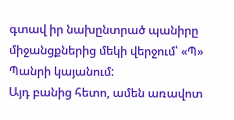գտավ իր նախընտրած պանիրը միջանցքներից մեկի վերջում՝ «Պ» Պանրի կայանում:
Այդ բանից հետո, ամեն առավոտ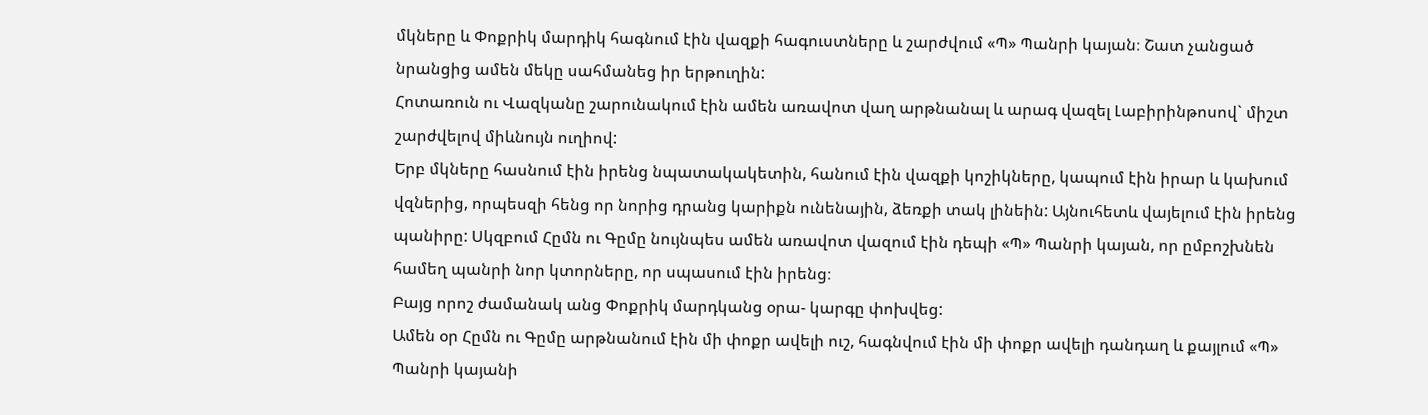մկները և Փոքրիկ մարդիկ հագնում էին վազքի հագուստները և շարժվում «Պ» Պանրի կայան։ Շատ չանցած նրանցից ամեն մեկը սահմանեց իր երթուղին:
Հոտառուն ու Վազկանը շարունակում էին ամեն առավոտ վաղ արթնանալ և արագ վազել Լաբիրինթոսով` միշտ շարժվելով միևնույն ուղիով:
Երբ մկները հասնում էին իրենց նպատակակետին, հանում էին վազքի կոշիկները, կապում էին իրար և կախում վզներից, որպեսզի հենց որ նորից դրանց կարիքն ունենային, ձեռքի տակ լինեին: Այնուհետև վայելում էին իրենց պանիրը: Սկզբում Հըմն ու Գըմը նույնպես ամեն առավոտ վազում էին դեպի «Պ» Պանրի կայան, որ ըմբոշխնեն համեղ պանրի նոր կտորները, որ սպասում էին իրենց։
Բայց որոշ ժամանակ անց Փոքրիկ մարդկանց օրա- կարգը փոխվեց:
Ամեն օր Հըմն ու Գըմը արթնանում էին մի փոքր ավելի ուշ, հագնվում էին մի փոքր ավելի դանդաղ և քայլում «Պ» Պանրի կայանի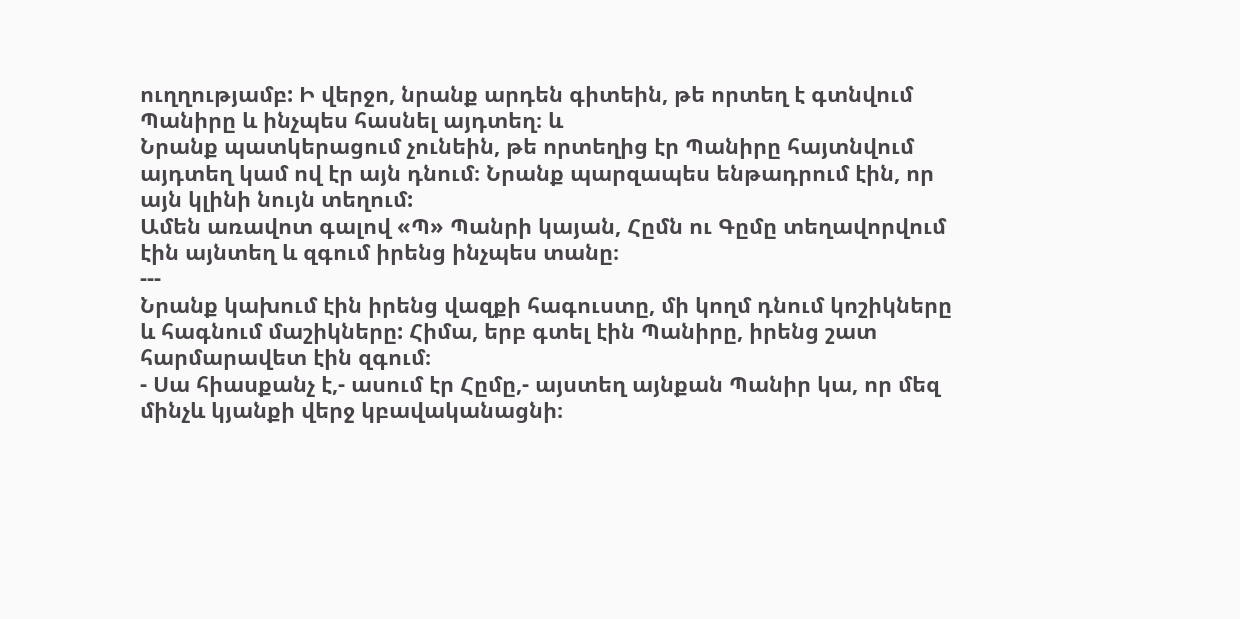ուղղությամբ: Ի վերջո, նրանք արդեն գիտեին, թե որտեղ է գտնվում Պանիրը և ինչպես հասնել այդտեղ։ և
Նրանք պատկերացում չունեին, թե որտեղից էր Պանիրը հայտնվում այդտեղ կամ ով էր այն դնում։ Նրանք պարզապես ենթադրում էին, որ այն կլինի նույն տեղում:
Ամեն առավոտ գալով «Պ» Պանրի կայան, Հըմն ու Գըմը տեղավորվում էին այնտեղ և զգում իրենց ինչպես տանը։
---
Նրանք կախում էին իրենց վազքի հագուստը, մի կողմ դնում կոշիկները և հագնում մաշիկները: Հիմա, երբ գտել էին Պանիրը, իրենց շատ հարմարավետ էին զգում։
- Սա հիասքանչ է,- ասում էր Հըմը,- այստեղ այնքան Պանիր կա, որ մեզ մինչև կյանքի վերջ կբավականացնի։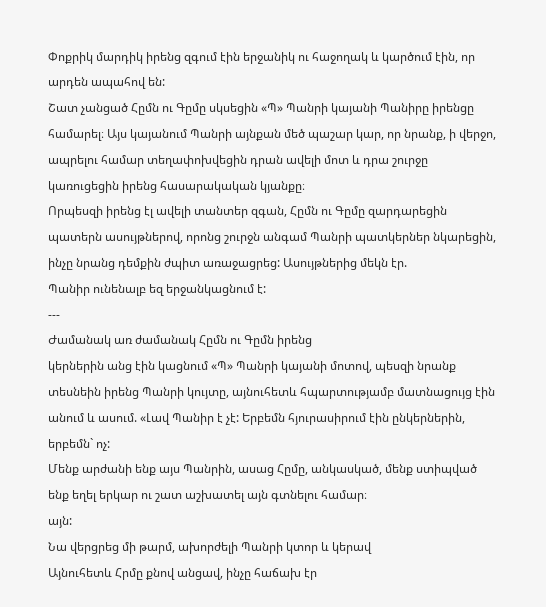Փոքրիկ մարդիկ իրենց զգում էին երջանիկ ու հաջողակ և կարծում էին, որ արդեն ապահով են:
Շատ չանցած Հըմն ու Գըմը սկսեցին «Պ» Պանրի կայանի Պանիրը իրենցը համարել։ Այս կայանում Պանրի այնքան մեծ պաշար կար, որ նրանք, ի վերջո, ապրելու համար տեղափոխվեցին դրան ավելի մոտ և դրա շուրջը կառուցեցին իրենց հասարակական կյանքը։
Որպեսզի իրենց էլ ավելի տանտեր զգան, Հըմն ու Գըմը զարդարեցին պատերն ասույթներով, որոնց շուրջն անգամ Պանրի պատկերներ նկարեցին, ինչը նրանց դեմքին ժպիտ առաջացրեց: Ասույթներից մեկն էր.
Պանիր ունենալբ եզ երջանկացնում է:
---
Ժամանակ առ ժամանակ Հըմն ու Գըմն իրենց
կերներին անց էին կացնում «Պ» Պանրի կայանի մոտով, պեսզի նրանք տեսնեին իրենց Պանրի կույտը, այնուհետև հպարտությամբ մատնացույց էին անում և ասում. «Լավ Պանիր է չէ: Երբեմն հյուրասիրում էին ընկերներին, երբեմն` ոչ:
Մենք արժանի ենք այս Պանրին, ասաց Հըմը, անկասկած, մենք ստիպված ենք եղել երկար ու շատ աշխատել այն գտնելու համար։
այն:
Նա վերցրեց մի թարմ, ախորժելի Պանրի կտոր և կերավ
Այնուհետև Հրմը քնով անցավ, ինչը հաճախ էր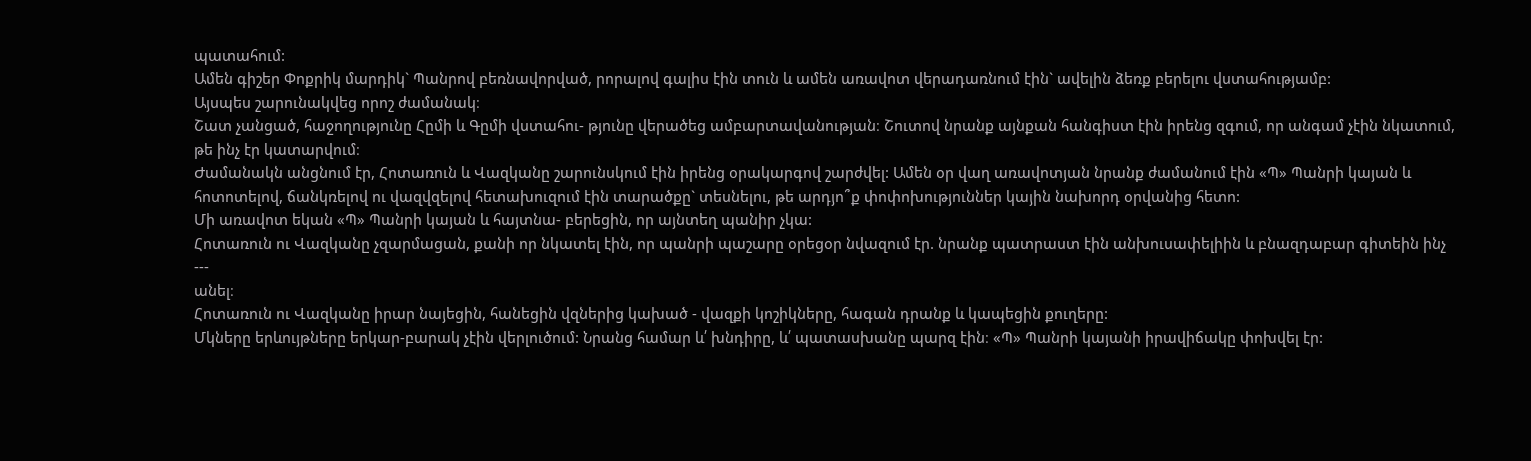պատահում:
Ամեն գիշեր Փոքրիկ մարդիկ` Պանրով բեռնավորված, րորալով գալիս էին տուն և ամեն առավոտ վերադառնում էին` ավելին ձեռք բերելու վստահությամբ:
Այսպես շարունակվեց որոշ ժամանակ։
Շատ չանցած, հաջողությունը Հըմի և Գըմի վստահու- թյունը վերածեց ամբարտավանության։ Շուտով նրանք այնքան հանգիստ էին իրենց զգում, որ անգամ չէին նկատում, թե ինչ էր կատարվում։
Ժամանակն անցնում էր, Հոտառուն և Վազկանը շարունսկում էին իրենց օրակարգով շարժվել: Ամեն օր վաղ առավոտյան նրանք ժամանում էին «Պ» Պանրի կայան և հոտոտելով, ճանկռելով ու վազվզելով հետախուզում էին տարածքը` տեսնելու, թե արդյո՞ք փոփոխություններ կային նախորդ օրվանից հետո:
Մի առավոտ եկան «Պ» Պանրի կայան և հայտնա- բերեցին, որ այնտեղ պանիր չկա:
Հոտառուն ու Վազկանը չզարմացան, քանի որ նկատել էին, որ պանրի պաշարը օրեցօր նվազում էր. նրանք պատրաստ էին անխուսափելիին և բնազդաբար գիտեին ինչ
---
անել։
Հոտառուն ու Վազկանը իրար նայեցին, հանեցին վզներից կախած - վազքի կոշիկները, հագան դրանք և կապեցին քուղերը:
Մկները երևույթները երկար-բարակ չէին վերլուծում: Նրանց համար և՛ խնդիրը, և՛ պատասխանը պարզ էին։ «Պ» Պանրի կայանի իրավիճակը փոխվել էր: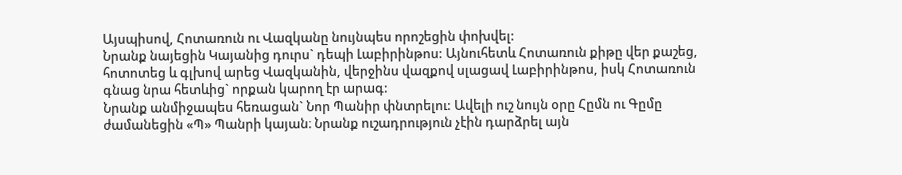Այսպիսով, Հոտառուն ու Վազկանը նույնպես որոշեցին փոխվել:
Նրանք նայեցին Կայանից դուրս` դեպի Լաբիրինթոս: Այնուհետև Հոտառուն քիթը վեր քաշեց, հոտոտեց և գլխով արեց Վազկանին, վերջինս վազքով սլացավ Լաբիրինթոս, իսկ Հոտառուն գնաց նրա հետևից` որքան կարող էր արագ:
Նրանք անմիջապես հեռացան` Նոր Պանիր փնտրելու: Ավելի ուշ նույն օրը Հըմն ու Գըմը ժամանեցին «Պ» Պանրի կայան։ Նրանք ուշադրություն չէին դարձրել այն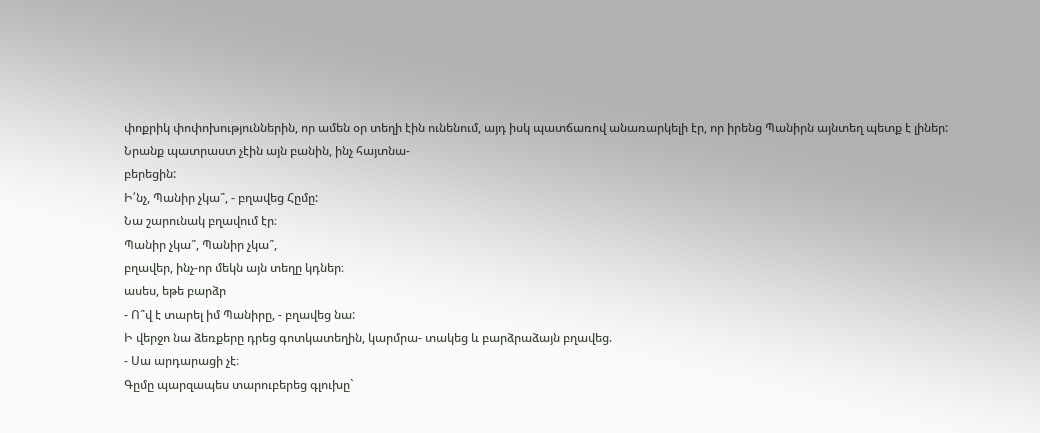փոքրիկ փոփոխություններին, որ ամեն օր տեղի էին ունենում, այդ իսկ պատճառով անառարկելի էր, որ իրենց Պանիրն այնտեղ պետք է լիներ:
Նրանք պատրաստ չէին այն բանին, ինչ հայտնա-
բերեցին:
Ի՛նչ, Պանիր չկա՞, - բղավեց Հըմը:
Նա շարունակ բղավում էր։
Պանիր չկա՞, Պանիր չկա՞,
բղավեր, ինչ-որ մեկն այն տեղը կդներ։
ասես, եթե բարձր
- Ո՞վ է տարել իմ Պանիրը, - բղավեց նա:
Ի վերջո նա ձեռքերը դրեց գոտկատեղին, կարմրա- տակեց և բարձրաձայն բղավեց.
- Սա արդարացի չէ։
Գըմը պարզապես տարուբերեց գլուխը`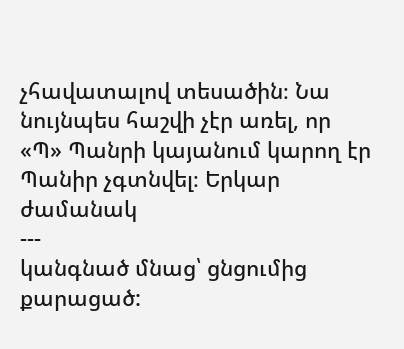չհավատալով տեսածին։ Նա նույնպես հաշվի չէր առել, որ «Պ» Պանրի կայանում կարող էր Պանիր չգտնվել։ Երկար ժամանակ
---
կանգնած մնաց՝ ցնցումից քարացած: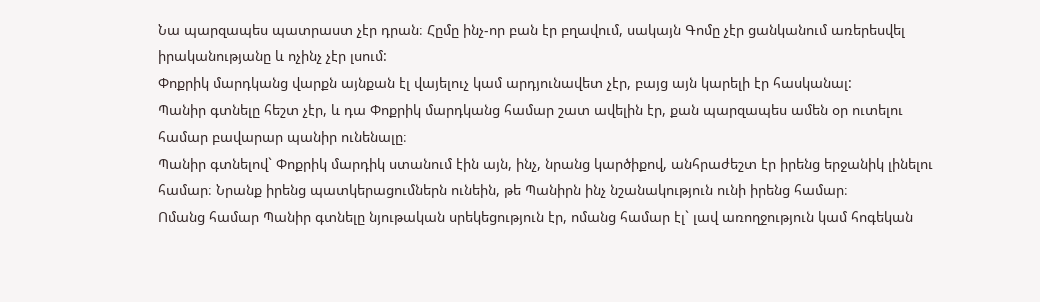Նա պարզապես պատրաստ չէր դրան։ Հըմը ինչ-որ բան էր բղավում, սակայն Գոմը չէր ցանկանում առերեսվել իրականությանը և ոչինչ չէր լսում:
Փոքրիկ մարդկանց վարքն այնքան էլ վայելուչ կամ արդյունավետ չէր, բայց այն կարելի էր հասկանալ:
Պանիր գտնելը հեշտ չէր, և դա Փոքրիկ մարդկանց համար շատ ավելին էր, քան պարզապես ամեն օր ուտելու համար բավարար պանիր ունենալը։
Պանիր գտնելով` Փոքրիկ մարդիկ ստանում էին այն, ինչ, նրանց կարծիքով, անհրաժեշտ էր իրենց երջանիկ լինելու համար։ Նրանք իրենց պատկերացումներն ունեին, թե Պանիրն ինչ նշանակություն ունի իրենց համար։
Ոմանց համար Պանիր գտնելը նյութական սրեկեցություն էր, ոմանց համար էլ` լավ առողջություն կամ հոգեկան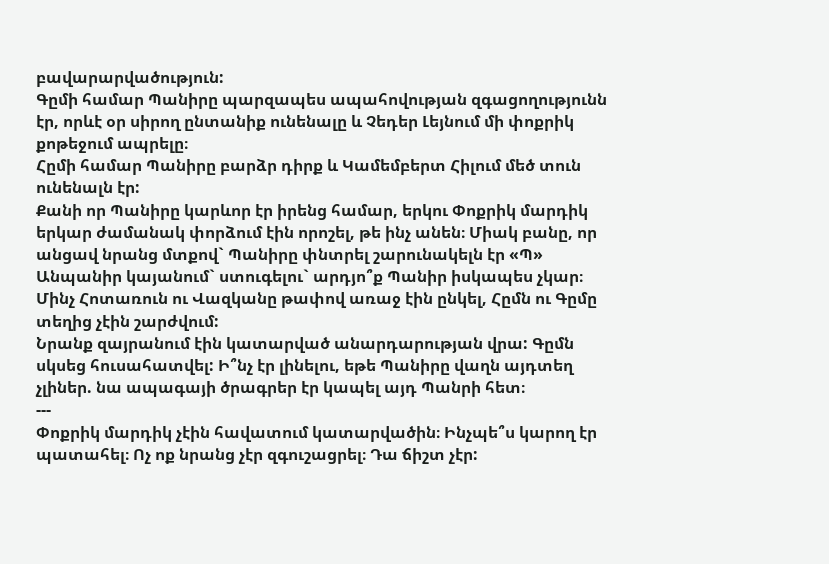բավարարվածություն:
Գըմի համար Պանիրը պարզապես ապահովության զգացողությունն էր, որևէ օր սիրող ընտանիք ունենալը և Չեդեր Լեյնում մի փոքրիկ քոթեջում ապրելը։
Հըմի համար Պանիրը բարձր դիրք և Կամեմբերտ Հիլում մեծ տուն ունենալն էր:
Քանի որ Պանիրը կարևոր էր իրենց համար, երկու Փոքրիկ մարդիկ երկար ժամանակ փորձում էին որոշել, թե ինչ անեն։ Միակ բանը, որ անցավ նրանց մտքով` Պանիրը փնտրել շարունակելն էր «Պ» Անպանիր կայանում` ստուգելու` արդյո՞ք Պանիր իսկապես չկար։
Մինչ Հոտառուն ու Վազկանը թափով առաջ էին ընկել, Հըմն ու Գըմը տեղից չէին շարժվում:
Նրանք զայրանում էին կատարված անարդարության վրա: Գըմն սկսեց հուսահատվել: Ի՞նչ էր լինելու, եթե Պանիրը վաղն այդտեղ չլիներ. նա ապագայի ծրագրեր էր կապել այդ Պանրի հետ։
---
Փոքրիկ մարդիկ չէին հավատում կատարվածին։ Ինչպե՞ս կարող էր պատահել։ Ոչ ոք նրանց չէր զգուշացրել։ Դա ճիշտ չէր: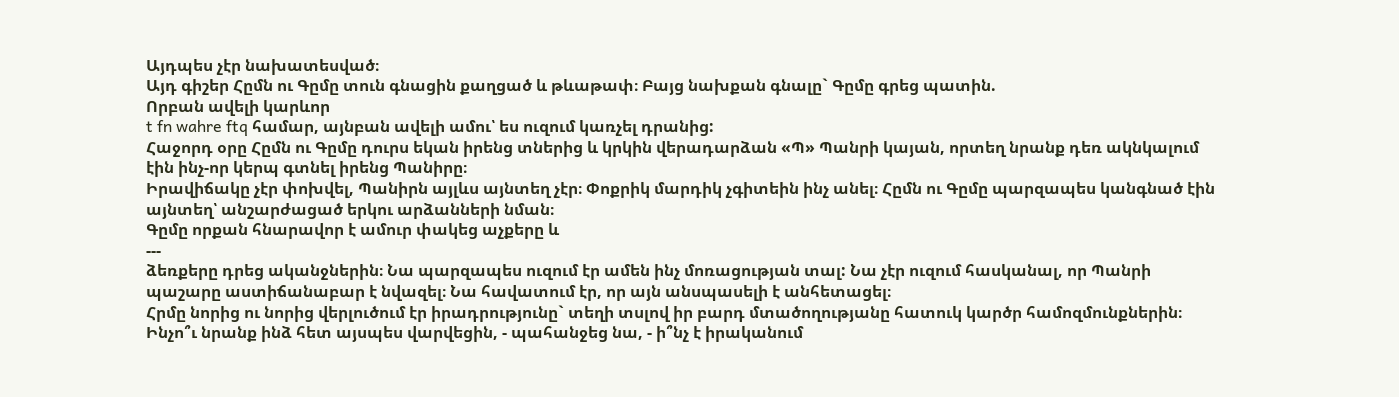Այդպես չէր նախատեսված։
Այդ գիշեր Հըմն ու Գըմը տուն գնացին քաղցած և թևաթափ։ Բայց նախքան գնալը` Գըմը գրեց պատին.
Որբան ավելի կարևոր
t fn wahre ftq համար, այնբան ավելի ամու՝ ես ուզում կառչել դրանից:
Հաջորդ օրը Հըմն ու Գըմը դուրս եկան իրենց տներից և կրկին վերադարձան «Պ» Պանրի կայան, որտեղ նրանք դեռ ակնկալում էին ինչ-որ կերպ գտնել իրենց Պանիրը։
Իրավիճակը չէր փոխվել, Պանիրն այլևս այնտեղ չէր։ Փոքրիկ մարդիկ չգիտեին ինչ անել։ Հըմն ու Գըմը պարզապես կանգնած էին այնտեղ՝ անշարժացած երկու արձանների նման։
Գըմը որքան հնարավոր է ամուր փակեց աչքերը և
---
ձեռքերը դրեց ականջներին։ Նա պարզապես ուզում էր ամեն ինչ մոռացության տալ: Նա չէր ուզում հասկանալ, որ Պանրի պաշարը աստիճանաբար է նվազել։ Նա հավատում էր, որ այն անսպասելի է անհետացել։
Հրմը նորից ու նորից վերլուծում էր իրադրությունը` տեղի տսլով իր բարդ մտածողությանը հատուկ կարծր համոզմունքներին։
Ինչո՞ւ նրանք ինձ հետ այսպես վարվեցին, - պահանջեց նա, - ի՞նչ է իրականում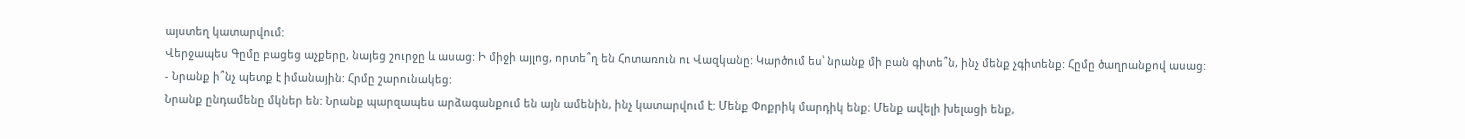այստեղ կատարվում:
Վերջապես Գըմը բացեց աչքերը, նայեց շուրջը և ասաց: Ի միջի այլոց, որտե՞ղ են Հոտառուն ու Վազկանը: Կարծում ես՝ նրանք մի բան գիտե՞ն, ինչ մենք չգիտենք: Հըմը ծաղրանքով ասաց:
- Նրանք ի՞նչ պետք է իմանային: Հրմը շարունակեց:
Նրանք ընդամենը մկներ են: Նրանք պարզապես արձագանքում են այն ամենին, ինչ կատարվում է: Մենք Փոքրիկ մարդիկ ենք։ Մենք ավելի խելացի ենք,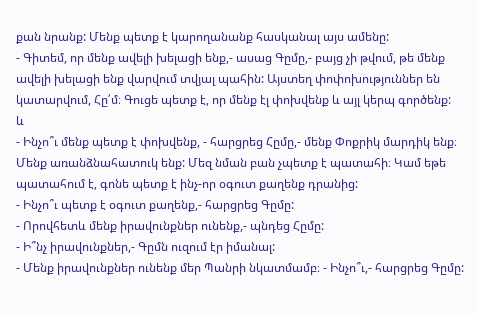քան նրանք: Մենք պետք է կարողանանք հասկանալ այս ամենը:
- Գիտեմ, որ մենք ավելի խելացի ենք,- ասաց Գըմը,- բայց չի թվում, թե մենք ավելի խելացի ենք վարվում տվյալ պահին: Այստեղ փոփոխություններ են կատարվում, Հը՛մ։ Գուցե պետք է, որ մենք էլ փոխվենք և այլ կերպ գործենք:
և
- Ինչո՞ւ մենք պետք է փոխվենք, - հարցրեց Հըմը,- մենք Փոքրիկ մարդիկ ենք։ Մենք առանձնահատուկ ենք: Մեզ նման բան չպետք է պատահի։ Կամ եթե պատահում է, գոնե պետք է ինչ-որ օգուտ քաղենք դրանից:
- Ինչո՞ւ պետք է օգուտ քաղենք,- հարցրեց Գըմը:
- Որովհետև մենք իրավունքներ ունենք,- պնդեց Հըմը:
- Ի՞նչ իրավունքներ,- Գըմն ուզում էր իմանալ:
- Մենք իրավունքներ ունենք մեր Պանրի նկատմամբ։ - Ինչո՞ւ,- հարցրեց Գըմը: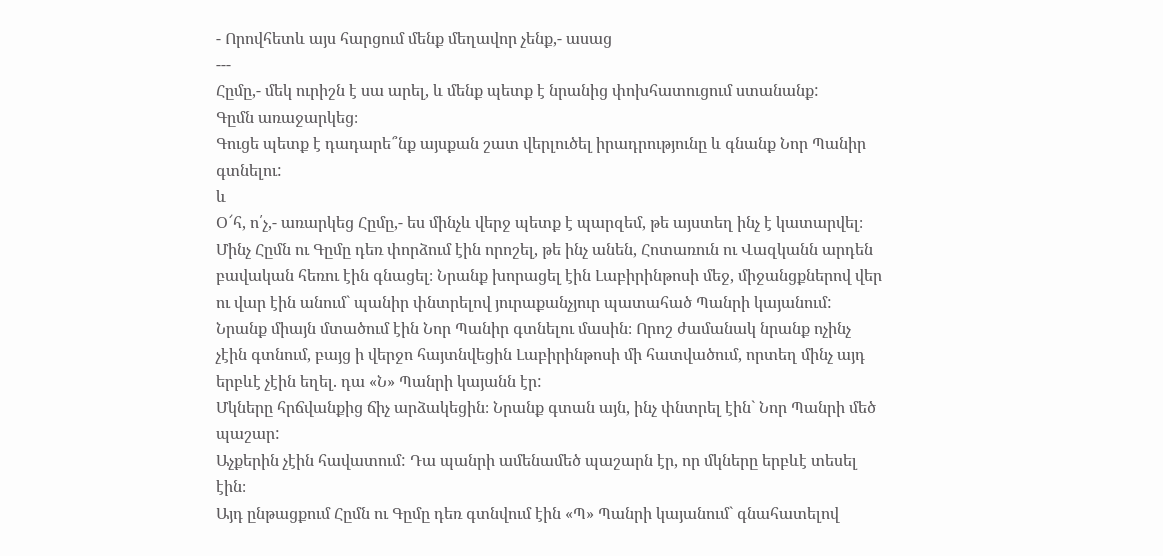- Որովհետև այս հարցում մենք մեղավոր չենք,- ասաց
---
Հըմը,- մեկ ուրիշն է սա արել, և մենք պետք է նրանից փոխհատուցում ստանանք:
Գըմն առաջարկեց։
Գուցե պետք է դադարե՞նք այսքան շատ վերլուծել իրադրությունը և գնանք Նոր Պանիր գտնելու:
և
Օ՜հ, ո՛չ,- առարկեց Հըմը,- ես մինչև վերջ պետք է պարզեմ, թե այստեղ ինչ է կատարվել։
Մինչ Հըմն ու Գըմը դեռ փորձում էին որոշել, թե ինչ անեն, Հոտառուն ու Վազկանն արդեն բավական հեռու էին գնացել։ Նրանք խորացել էին Լաբիրինթոսի մեջ, միջանցքներով վեր ու վար էին անում` պանիր փնտրելով յուրաքանչյուր պատահած Պանրի կայանում:
Նրանք միայն մտածում էին Նոր Պանիր գտնելու մասին։ Որոշ ժամանակ նրանք ոչինչ չէին գտնում, բայց ի վերջո հայտնվեցին Լաբիրինթոսի մի հատվածում, որտեղ մինչ այդ երբևէ չէին եղել. դա «Ն» Պանրի կայանն էր:
Մկները հրճվանքից ճիչ արձակեցին։ Նրանք գտան այն, ինչ փնտրել էին` Նոր Պանրի մեծ պաշար:
Աչքերին չէին հավատում: Դա պանրի ամենամեծ պաշարն էր, որ մկները երբևէ տեսել էին։
Այդ ընթացքում Հըմն ու Գըմը դեռ գտնվում էին «Պ» Պանրի կայանում` գնահատելով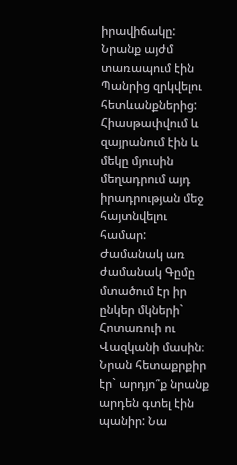իրավիճակը: Նրանք այժմ տառապում էին Պանրից զրկվելու հետևանքներից: Հիասթափվում և զայրանում էին և մեկը մյուսին մեղադրում այդ իրադրության մեջ հայտնվելու համար:
Ժամանակ առ ժամանակ Գըմը մտածում էր իր ընկեր մկների` Հոտառուի ու Վազկանի մասին։ Նրան հետաքրքիր էր` արդյո՞ք նրանք արդեն գտել էին պանիր: Նա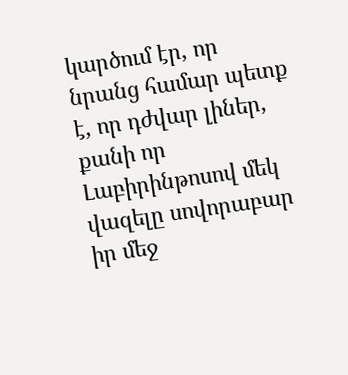կարծում էր, որ նրանց համար պետք է, որ դժվար լիներ, քանի որ Լաբիրինթոսով մեկ վազելը սովորաբար իր մեջ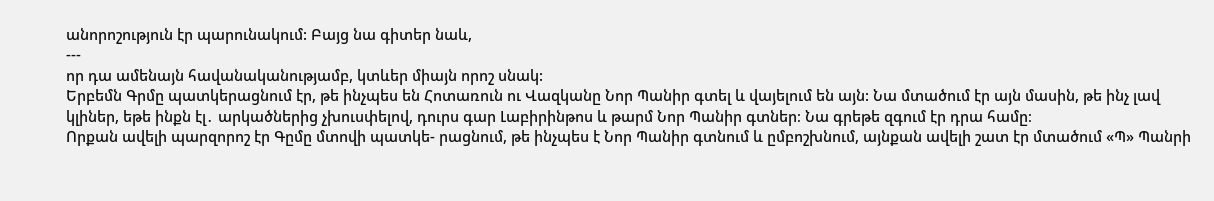անորոշություն էր պարունակում: Բայց նա գիտեր նաև,
---
որ դա ամենայն հավանականությամբ, կտևեր միայն որոշ սնակ:
Երբեմն Գրմը պատկերացնում էր, թե ինչպես են Հոտառուն ու Վազկանը Նոր Պանիր գտել և վայելում են այն: Նա մտածում էր այն մասին, թե ինչ լավ կլիներ, եթե ինքն էլ․ արկածներից չխուսփելով, դուրս գար Լաբիրինթոս և թարմ Նոր Պանիր գտներ։ Նա գրեթե զգում էր դրա համը։
Որքան ավելի պարզորոշ էր Գըմը մտովի պատկե- րացնում, թե ինչպես է Նոր Պանիր գտնում և ըմբոշխնում, այնքան ավելի շատ էր մտածում «Պ» Պանրի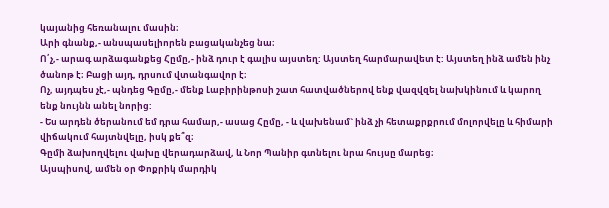կայանից հեռանալու մասին։
Արի գնանք,- անսպասելիորեն բացականչեց նա։
Ո՛չ,- արագ արձագանքեց Հըմը,- ինձ դուր է գալիս այստեղ: Այստեղ հարմարավետ է: Այստեղ ինձ ամեն ինչ ծանոթ է։ Բացի այդ, դրսում վտանգավոր է։
Ոչ, այդպես չէ,- պնդեց Գըմը,- մենք Լաբիրինթոսի շատ հատվածներով ենք վազվզել նախկինում և կարող ենք նույնն անել նորից:
- Ես արդեն ծերանում եմ դրա համար,- ասաց Հըմը, - և վախենամ` ինձ չի հետաքրքրում մոլորվելը և հիմարի վիճակում հայտնվելը, իսկ քե՞զ։
Գըմի ձախողվելու վախը վերադարձավ, և Նոր Պանիր գտնելու նրա հույսը մարեց։
Այսպիսով, ամեն օր Փոքրիկ մարդիկ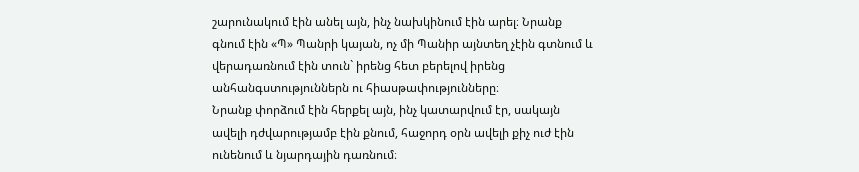շարունակում էին անել այն, ինչ նախկինում էին արել։ Նրանք գնում էին «Պ» Պանրի կայան, ոչ մի Պանիր այնտեղ չէին գտնում և վերադառնում էին տուն` իրենց հետ բերելով իրենց անհանգստություններն ու հիասթափությունները։
Նրանք փորձում էին հերքել այն, ինչ կատարվում էր, սակայն ավելի դժվարությամբ էին քնում, հաջորդ օրն ավելի քիչ ուժ էին ունենում և նյարդային դառնում։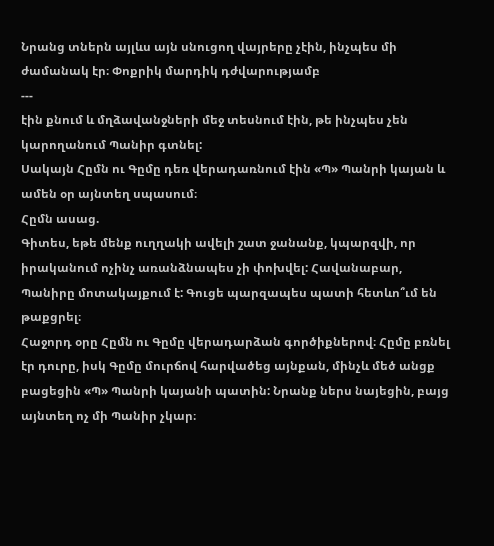Նրանց տներն այլևս այն սնուցող վայրերը չէին, ինչպես մի ժամանակ էր։ Փոքրիկ մարդիկ դժվարությամբ
---
էին քնում և մղձավանջների մեջ տեսնում էին, թե ինչպես չեն կարողանում Պանիր գտնել:
Սակայն Հըմն ու Գըմը դեռ վերադառնում էին «Պ» Պանրի կայան և ամեն օր այնտեղ սպասում։
Հըմն ասաց.
Գիտես, եթե մենք ուղղակի ավելի շատ ջանանք, կպարզվի, որ իրականում ոչինչ առանձնապես չի փոխվել: Հավանաբար, Պանիրը մոտակայքում է: Գուցե պարզապես պատի հետևո՞ւմ են թաքցրել։
Հաջորդ օրը Հըմն ու Գըմը վերադարձան գործիքներով։ Հըմը բռնել էր դուրը, իսկ Գըմը մուրճով հարվածեց այնքան, մինչև մեծ անցք բացեցին «Պ» Պանրի կայանի պատին: Նրանք ներս նայեցին, բայց այնտեղ ոչ մի Պանիր չկար։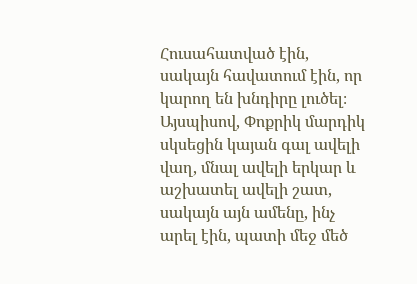Հուսահատված էին, սակայն հավատում էին, որ կարող են խնդիրը լուծել։ Այսպիսով, Փոքրիկ մարդիկ սկսեցին կայան գալ ավելի վաղ, մնալ ավելի երկար և աշխատել ավելի շատ, սակայն այն ամենը, ինչ արել էին, պատի մեջ մեծ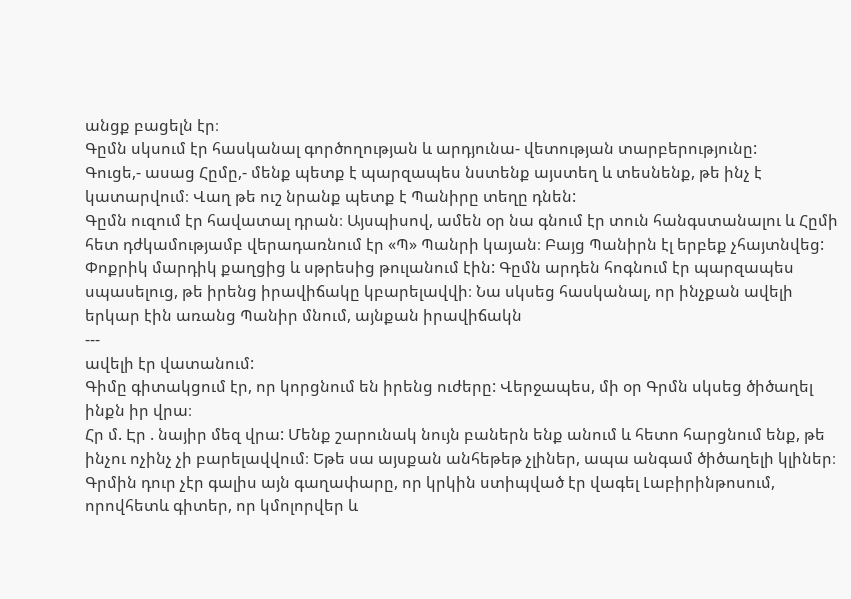անցք բացելն էր։
Գըմն սկսում էր հասկանալ գործողության և արդյունա- վետության տարբերությունը:
Գուցե,- ասաց Հըմը,- մենք պետք է պարզապես նստենք այստեղ և տեսնենք, թե ինչ է կատարվում։ Վաղ թե ուշ նրանք պետք է Պանիրը տեղը դնեն:
Գըմն ուզում էր հավատալ դրան։ Այսպիսով, ամեն օր նա գնում էր տուն հանգստանալու և Հըմի հետ դժկամությամբ վերադառնում էր «Պ» Պանրի կայան։ Բայց Պանիրն էլ երբեք չհայտնվեց:
Փոքրիկ մարդիկ քաղցից և սթրեսից թուլանում էին: Գըմն արդեն հոգնում էր պարզապես սպասելուց, թե իրենց իրավիճակը կբարելավվի։ Նա սկսեց հասկանալ, որ ինչքան ավելի երկար էին առանց Պանիր մնում, այնքան իրավիճակն
---
ավելի էր վատանում:
Գիմը գիտակցում էր, որ կորցնում են իրենց ուժերը: Վերջապես, մի օր Գրմն սկսեց ծիծաղել ինքն իր վրա։
Հր մ. Էր . նայիր մեզ վրա: Մենք շարունակ նույն բաներն ենք անում և հետո հարցնում ենք, թե ինչու ոչինչ չի բարելավվում։ Եթե սա այսքան անհեթեթ չլիներ, ապա անգամ ծիծաղելի կլիներ։
Գրմին դուր չէր գալիս այն գաղափարը, որ կրկին ստիպված էր վագել Լաբիրինթոսում, որովհետև գիտեր, որ կմոլորվեր և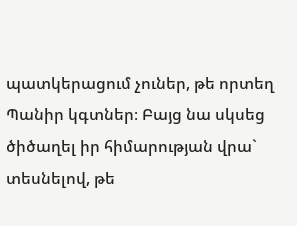պատկերացում չուներ, թե որտեղ Պանիր կգտներ։ Բայց նա սկսեց ծիծաղել իր հիմարության վրա` տեսնելով, թե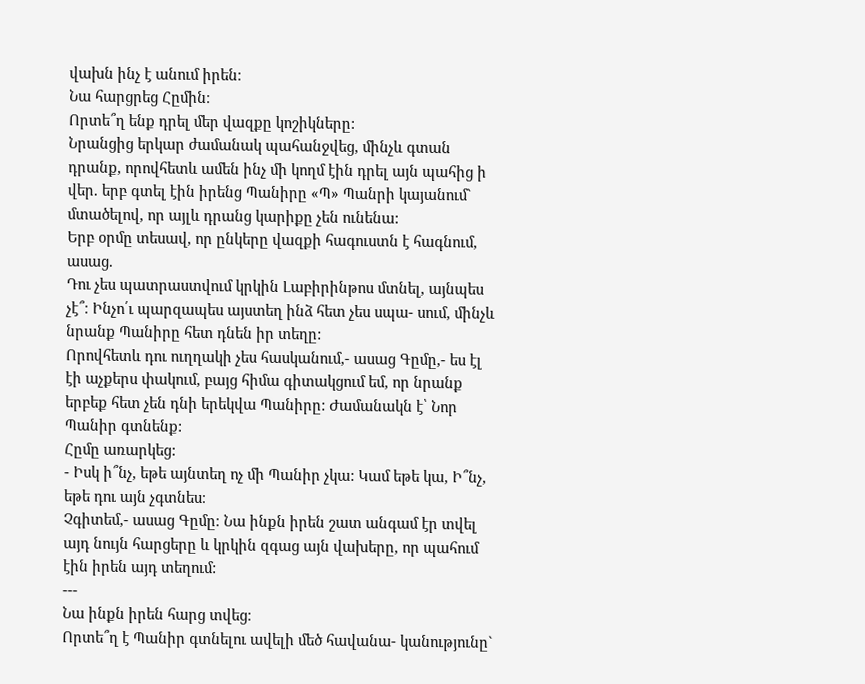վախն ինչ է անում իրեն։
Նա հարցրեց Հըմին։
Որտե՞ղ ենք դրել մեր վազքը կոշիկները:
Նրանցից երկար ժամանակ պահանջվեց, մինչև գտան դրանք, որովհետև ամեն ինչ մի կողմ էին դրել այն պահից ի վեր. երբ գտել էին իրենց Պանիրը «Պ» Պանրի կայանում` մտածելով, որ այլև դրանց կարիքը չեն ունենա:
Երբ օրմը տեսավ, որ ընկերը վազքի հագուստն է հագնում, ասաց.
Դու չես պատրաստվում կրկին Լաբիրինթոս մտնել, այնպես չէ՞։ Ինչո՛ւ պարզապես այստեղ ինձ հետ չես սպա- սում, մինչև նրանք Պանիրը հետ դնեն իր տեղը:
Որովհետև դու ուղղակի չես հասկանում,- ասաց Գըմը,- ես էլ էի աչքերս փակում, բայց հիմա գիտակցում եմ, որ նրանք երբեք հետ չեն դնի երեկվա Պանիրը: Ժամանակն է՝ Նոր Պանիր գտնենք:
Հըմը առարկեց:
- Իսկ ի՞նչ, եթե այնտեղ ոչ մի Պանիր չկա: Կամ եթե կա, Ի՞նչ, եթե դու այն չգտնես։
Չգիտեմ,- ասաց Գըմը։ Նա ինքն իրեն շատ անգամ էր տվել այդ նույն հարցերը և կրկին զգաց այն վախերը, որ պահում էին իրեն այդ տեղում:
---
Նա ինքն իրեն հարց տվեց։
Որտե՞ղ է Պանիր գտնելու ավելի մեծ հավանա- կանությունը`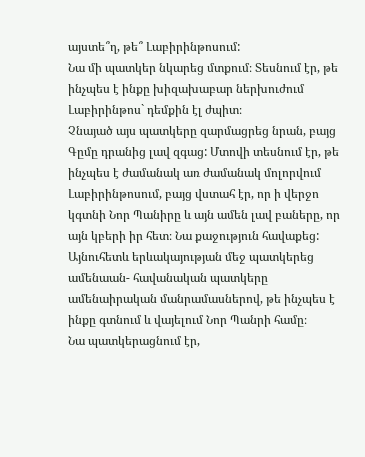այստե՞ղ, թե՞ Լաբիրինթոսում:
Նա մի պատկեր նկարեց մտքում։ Տեսնում էր, թե ինչպես է ինքը խիզախաբար ներխուժում Լաբիրինթոս` դեմքին էլ ժպիտ։
Չնայած այս պատկերը զարմացրեց նրան, բայց Գըմը դրանից լավ զգաց: Մտովի տեսնում էր, թե ինչպես է ժամանակ առ ժամանակ մոլորվում Լաբիրինթոսում, բայց վստահ էր, որ ի վերջո կգտնի Նոր Պանիրը և այն ամեն լավ բաները, որ այն կբերի իր հետ։ Նա քաջություն հավաքեց:
Այնուհետև երևակայության մեջ պատկերեց ամենաան- հավանական պատկերը ամենաիրական մանրամասներով, թե ինչպես է ինքը գտնում և վայելում Նոր Պանրի համը։
Նա պատկերացնում էր,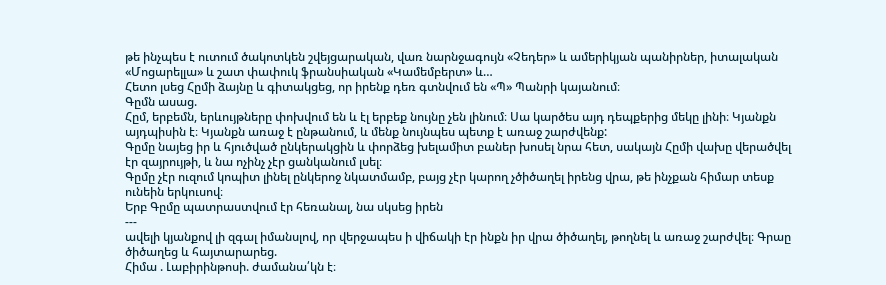թե ինչպես է ուտում ծակոտկեն շվեյցարական, վառ նարնջագույն «Չեդեր» և ամերիկյան պանիրներ, իտալական «Մոցարելլա» և շատ փափուկ ֆրանսիական «Կամեմբերտ» և…
Հետո լսեց Հըմի ձայնը և գիտակցեց, որ իրենք դեռ գտնվում են «Պ» Պանրի կայանում։
Գըմն ասաց.
Հըմ, երբեմն, երևույթները փոխվում են և էլ երբեք նույնը չեն լինում։ Սա կարծես այդ դեպքերից մեկը լինի։ Կյանքն այդպիսին է։ Կյանքն առաջ է ընթանում, և մենք նույնպես պետք է առաջ շարժվենք:
Գըմը նայեց իր և հյուծված ընկերակցին և փորձեց խելամիտ բաներ խոսել նրա հետ, սակայն Հըմի վախը վերածվել էր զայրույթի, և նա ոչինչ չէր ցանկանում լսել։
Գըմը չէր ուզում կոպիտ լինել ընկերոջ նկատմամբ, բայց չէր կարող չծիծաղել իրենց վրա, թե ինչքան հիմար տեսք ունեին երկուսով։
Երբ Գըմը պատրաստվում էր հեռանալ, նա սկսեց իրեն
---
ավելի կյանքով լի զգալ իմանսլով, որ վերջապես ի վիճակի էր ինքն իր վրա ծիծաղել, թողնել և առաջ շարժվել։ Գրաը ծիծաղեց և հայտարարեց.
Հիմա . Լաբիրինթոսի. ժամանա՛կն է։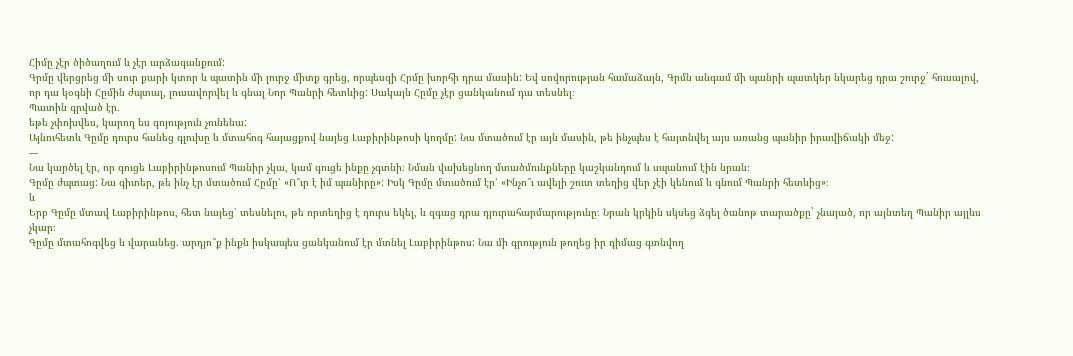Հիմը չէր ծիծաղում և չէր արձագանքում:
Գրմը վերցրեց մի սուր քարի կտոր և պատին մի լուրջ միտք գրեց, որպեսզի Հրմը խորհի դրա մասին: Եվ սովորության համաձայն, Գրմն անգամ մի պանրի պատկեր նկարեց դրա շուրջ` հուսալով, որ դա կօգնի Հըմին ժպտալ, լուսավորվել և գնալ Նոր Պանրի հետևից: Սակայն Հըմը չէր ցանկանում դա տեսնել։
Պատին գրված էր.
եթե չփոխվես, կարող ես գոյություն չունենա:
Այնուհետև Գըմը դուրս հանեց գլուխը և մտահոգ հայացքով նայեց Լաբիրինթոսի կողմը: Նա մտածում էր այն մասին, թե ինչպես է հայտնվել այս առանց պանիր իրավիճակի մեջ:
---
Նա կարծել էր, որ գուցե Լաբիրինթոսում Պանիր չկա, կամ գուցե ինքը չգտնի։ Նման վախեցնող մտածմունքները կաշկանդում և սպանում էին նրան։
Գըմը ժպտաց: Նա գիտեր, թե ինչ էր մտածում Հըմը՝ «Ո՞ւր է իմ պանիրը»: Իսկ Գըմը մտածում էր՝ «Ինչո՞ւ ավելի շուտ տեղից վեր չէի կենում և գնում Պանրի հետևից»։
և
Երբ Գըմը մտավ Լաբիրինթոս, հետ նայեց՝ տեսնելու, թե որտեղից է դուրս եկել, և զգաց դրա դյուրահարմարությունը։ Նրան կրկին սկսեց ձգել ծանոթ տարածքը` չնայած, որ այնտեղ Պանիր այլևս չկար։
Գըմը մտահոգվեց և վարանեց. արդյո՞ք ինքն իսկապես ցանկանում էր մտնել Լաբիրինթոս: Նա մի գրություն թողեց իր դիմաց գտնվող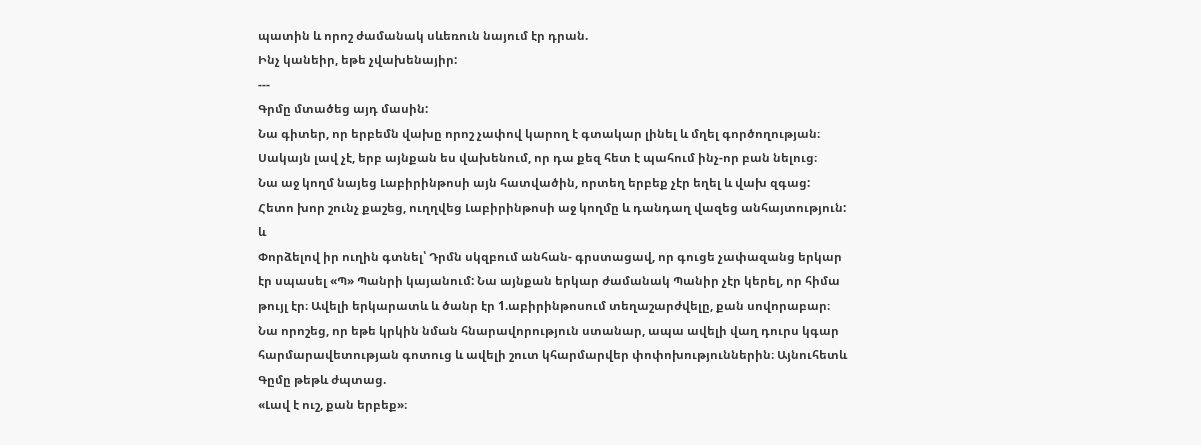պատին և որոշ ժամանակ սևեռուն նայում էր դրան.
Ինչ կանեիր, եթե չվախենայիր:
---
Գրմը մտածեց այդ մասին:
Նա գիտեր, որ երբեմն վախը որոշ չափով կարող է գտակար լինել և մղել գործողության։ Սակայն լավ չէ, երբ այնքան ես վախենում, որ դա քեզ հետ է պահում ինչ-որ բան նելուց։
Նա աջ կողմ նայեց Լաբիրինթոսի այն հատվածին, որտեղ երբեք չէր եղել և վախ զգաց:
Հետո խոր շունչ քաշեց, ուղղվեց Լաբիրինթոսի աջ կողմը և դանդաղ վազեց անհայտություն:
և
Փորձելով իր ուղին գտնել՝ Դրմն սկզբում անհան- գրստացավ, որ գուցե չափազանց երկար էր սպասել «Պ» Պանրի կայանում: Նա այնքան երկար ժամանակ Պանիր չէր կերել, որ հիմա թույլ էր։ Ավելի երկարատև և ծանր էր 1.աբիրինթոսում տեղաշարժվելը, քան սովորաբար։
Նա որոշեց, որ եթե կրկին նման հնարավորություն ստանար, ապա ավելի վաղ դուրս կգար հարմարավետության գոտուց և ավելի շուտ կհարմարվեր փոփոխություններին։ Այնուհետև Գըմը թեթև ժպտաց.
«Լավ է ուշ, քան երբեք»։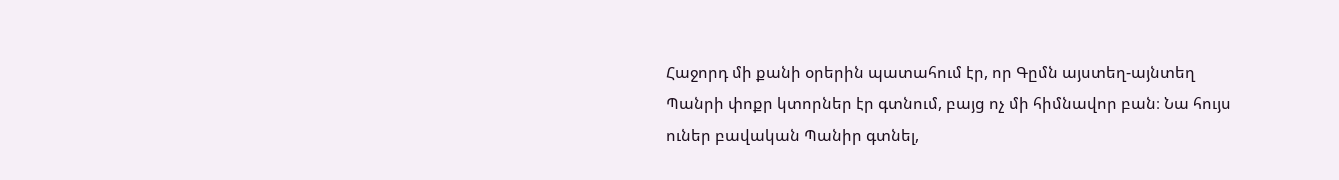Հաջորդ մի քանի օրերին պատահում էր, որ Գըմն այստեղ-այնտեղ Պանրի փոքր կտորներ էր գտնում, բայց ոչ մի հիմնավոր բան։ Նա հույս ուներ բավական Պանիր գտնել,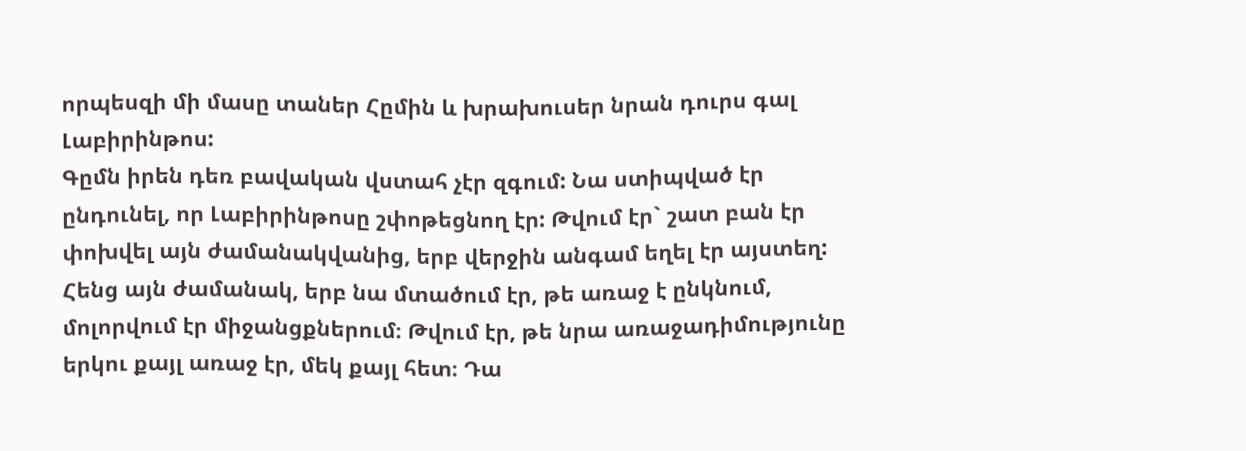որպեսզի մի մասը տաներ Հըմին և խրախուսեր նրան դուրս գալ Լաբիրինթոս:
Գըմն իրեն դեռ բավական վստահ չէր զգում: Նա ստիպված էր ընդունել, որ Լաբիրինթոսը շփոթեցնող էր: Թվում էր` շատ բան էր փոխվել այն ժամանակվանից, երբ վերջին անգամ եղել էր այստեղ:
Հենց այն ժամանակ, երբ նա մտածում էր, թե առաջ է ընկնում, մոլորվում էր միջանցքներում։ Թվում էր, թե նրա առաջադիմությունը երկու քայլ առաջ էր, մեկ քայլ հետ։ Դա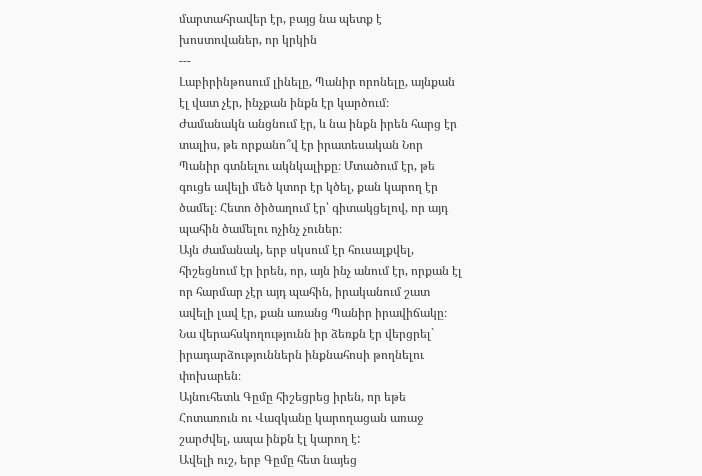մարտահրավեր էր, բայց նա պետք է խոստովաներ, որ կրկին
---
Լաբիրինթոսում լինելը, Պանիր որոնելը, այնքան էլ վատ չէր, ինչքան ինքն էր կարծում։
Ժամանակն անցնում էր, և նա ինքն իրեն հարց էր տալիս, թե որքանո՞վ էր իրատեսական Նոր Պանիր գտնելու ակնկալիքը։ Մտածում էր, թե գուցե ավելի մեծ կտոր էր կծել, քան կարող էր ծամել։ Հետո ծիծաղում էր՝ գիտակցելով, որ այդ պահին ծամելու ոչինչ չուներ։
Այն ժամանակ, երբ սկսում էր հուսալքվել, հիշեցնում էր իրեն, որ, այն ինչ անում էր, որքան էլ որ հարմար չէր այդ պահին, իրականում շատ ավելի լավ էր, քան առանց Պանիր իրավիճակը։ Նա վերահսկողությունն իր ձեռքն էր վերցրել` իրադարձություններն ինքնահոսի թողնելու փոխարեն։
Այնուհետև Գըմը հիշեցրեց իրեն, որ եթե Հոտառուն ու Վազկանը կարողացան առաջ շարժվել, ապա ինքն էլ կարող է:
Ավելի ուշ, երբ Գըմը հետ նայեց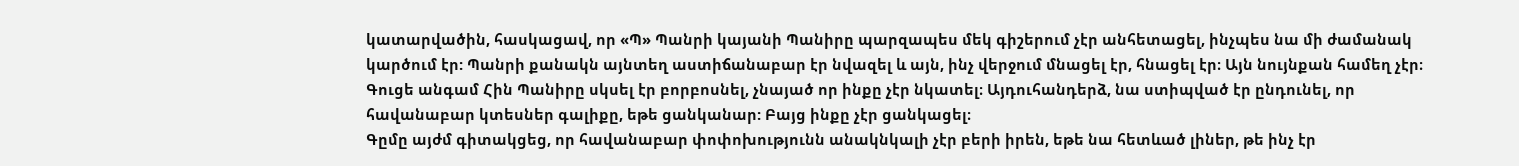կատարվածին, հասկացավ, որ «Պ» Պանրի կայանի Պանիրը պարզապես մեկ գիշերում չէր անհետացել, ինչպես նա մի ժամանակ կարծում էր: Պանրի քանակն այնտեղ աստիճանաբար էր նվազել և այն, ինչ վերջում մնացել էր, հնացել էր։ Այն նույնքան համեղ չէր։
Գուցե անգամ Հին Պանիրը սկսել էր բորբոսնել, չնայած որ ինքը չէր նկատել։ Այդուհանդերձ, նա ստիպված էր ընդունել, որ հավանաբար կտեսներ գալիքը, եթե ցանկանար: Բայց ինքը չէր ցանկացել։
Գըմը այժմ գիտակցեց, որ հավանաբար փոփոխությունն անակնկալի չէր բերի իրեն, եթե նա հետևած լիներ, թե ինչ էր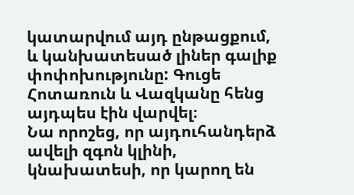կատարվում այդ ընթացքում, և կանխատեսած լիներ գալիք փոփոխությունը: Գուցե Հոտառուն և Վազկանը հենց այդպես էին վարվել։
Նա որոշեց, որ այդուհանդերձ ավելի զգոն կլինի, կնախատեսի, որ կարող են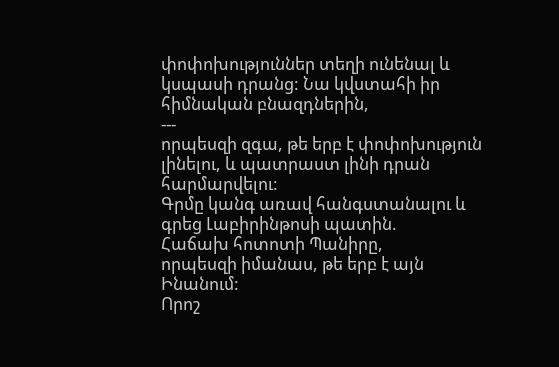փոփոխություններ տեղի ունենալ և կսպասի դրանց: Նա կվստահի իր հիմնական բնազդներին,
---
որպեսզի զգա, թե երբ է փոփոխություն լինելու, և պատրաստ լինի դրան հարմարվելու:
Գրմը կանգ առավ հանգստանալու և գրեց Լաբիրինթոսի պատին.
Հաճախ հոտոտի Պանիրը,
որպեսզի իմանաս, թե երբ է այն Ինանում:
Որոշ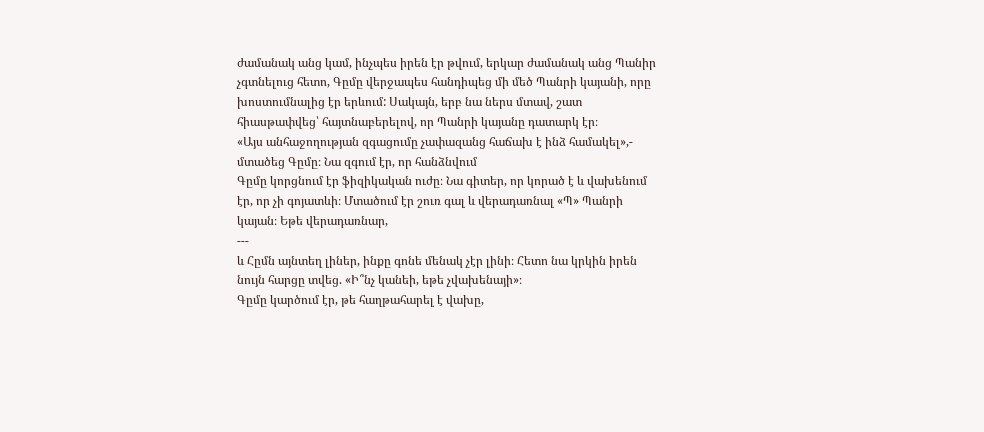ժամանակ անց կամ, ինչպես իրեն էր թվում, երկար ժամանակ անց Պանիր չգտնելուց հետո, Գըմը վերջապես հանդիպեց մի մեծ Պանրի կայանի, որը խոստումնալից էր երևում: Սակայն, երբ նա ներս մտավ, շատ հիասթափվեց՝ հայտնաբերելով, որ Պանրի կայանը դատարկ էր։
«Այս անհաջողության զգացումը չափազանց հաճախ է ինձ համակել»,- մտածեց Գըմը։ Նա զգում էր, որ հանձնվում
Գըմը կորցնում էր ֆիզիկական ուժը։ Նա գիտեր, որ կորած է և վախենում էր, որ չի գոյատևի։ Մտածում էր շուռ գալ և վերադառնալ «Պ» Պանրի կայան։ Եթե վերադառնար,
---
և Հըմն այնտեղ լիներ, ինքը գոնե մենակ չէր լինի։ Հետո նա կրկին իրեն նույն հարցը տվեց. «Ի՞նչ կանեի, եթե չվախենայի»։
Գըմը կարծում էր, թե հաղթահարել է վախը,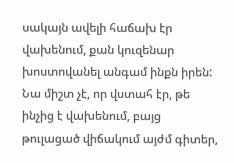սակայն ավելի հաճախ էր վախենում, քան կուզենար խոստովանել անգամ ինքն իրեն: Նա միշտ չէ, որ վստահ էր, թե ինչից է վախենում, բայց թուլացած վիճակում այժմ գիտեր,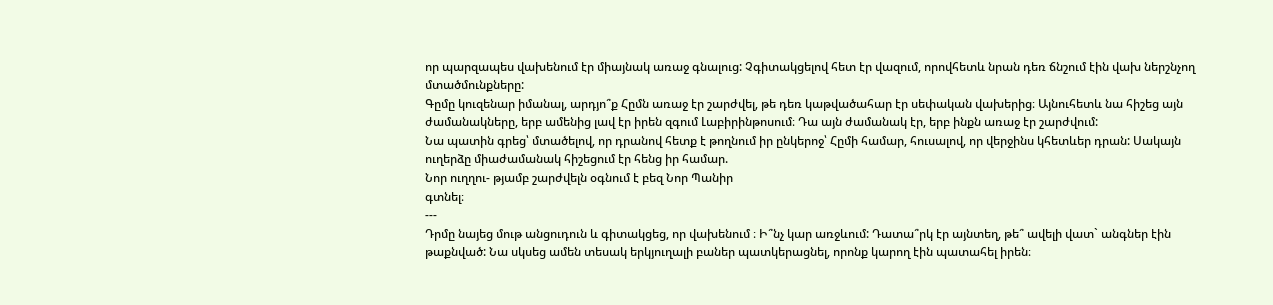որ պարզապես վախենում էր միայնակ առաջ գնալուց: Չգիտակցելով հետ էր վազում, որովհետև նրան դեռ ճնշում էին վախ ներշնչող մտածմունքները:
Գըմը կուզենար իմանալ, արդյո՞ք Հըմն առաջ էր շարժվել, թե դեռ կաթվածահար էր սեփական վախերից։ Այնուհետև նա հիշեց այն ժամանակները, երբ ամենից լավ էր իրեն զգում Լաբիրինթոսում։ Դա այն ժամանակ էր, երբ ինքն առաջ էր շարժվում:
Նա պատին գրեց՝ մտածելով, որ դրանով հետք է թողնում իր ընկերոջ՝ Հըմի համար, հուսալով, որ վերջինս կհետևեր դրան: Սակայն ուղերձը միաժամանակ հիշեցում էր հենց իր համար.
Նոր ուղղու- թյամբ շարժվելն օգնում է բեզ Նոր Պանիր
գտնել։
---
Դրմը նայեց մութ անցուդուն և գիտակցեց, որ վախենում ։ Ի՞նչ կար առջևում: Դատա՞րկ էր այնտեղ, թե՞ ավելի վատ` անգներ էին թաքնված: Նա սկսեց ամեն տեսակ երկյուղալի բաներ պատկերացնել, որոնք կարող էին պատահել իրեն։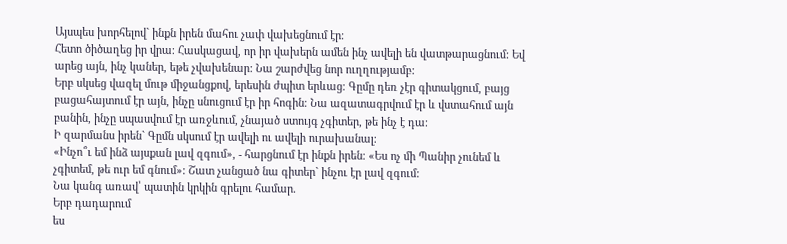Այսպես խորհելով` ինքն իրեն մահու չափ վախեցնում էր։
Հետո ծիծաղեց իր վրա։ Հասկացավ, որ իր վախերն ամեն ինչ ավելի են վատթարացնում: Եվ արեց այն, ինչ կաներ, եթե չվախենար: Նա շարժվեց նոր ուղղությամբ:
Երբ սկսեց վազել մութ միջանցքով, երեսին ժպիտ երևաց։ Գըմը դեռ չէր գիտակցում, բայց բացահայտում էր այն, ինչը սնուցում էր իր հոգին։ Նա ազատագրվում էր և վստահում այն բանին, ինչը սպասվում էր առջևում, չնայած ստույգ չգիտեր, թե ինչ է դա։
Ի զարմանս իրեն` Գըմն սկսում էր ավելի ու ավելի ուրախանալ։
«Ինչո՞ւ եմ ինձ այսքան լավ զգում», - հարցնում էր ինքն իրեն։ «Ես ոչ մի Պանիր չունեմ և չգիտեմ, թե ուր եմ գնում»: Շատ չանցած նա գիտեր` ինչու էր լավ զգում:
Նա կանգ առավ՝ պատին կրկին գրելու համար.
Երբ դադարում
ես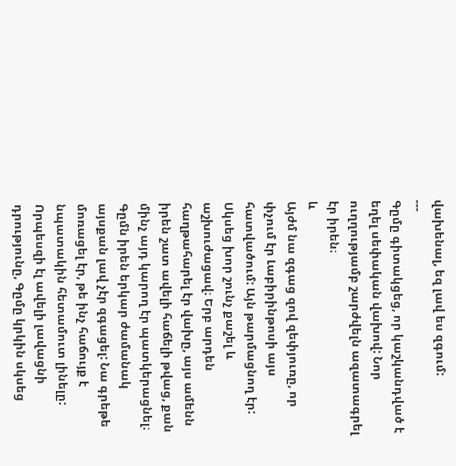վախենալ, եզ լավ ես զգում:
---
Գըմը գիտակցեց, որ կաշկանդված է եղել սեփական վախով: Նոր ուղղությամբ շարժվելն ազատագրել էր իրեն։
և
Այժմ նա զգաց զով զեփյուռը, որ փչում էր Լաբիրինթոսի այս հատվածում: Այն թարմացնող էր: Սկսեց խոր շունչ քաշել և աշխուժացավ։ Երբ արդեն հաղթահարել էր վախը, այս ամենն իրեն շատ ավելի հաճելի թվաց, քան մինչ այդ կարող էր պատկերացնել։
Գըմն իրեն երկար ժամանակ այսքան լավ չէր զգացել: Նա գրեթե մոռացել էր, թե ինչ հաճույք է նպատակին հետամուտ լինելը:
Որպեսզի էլ ավելի լավացնի դրությունը, Գըմը կրկին սկսեց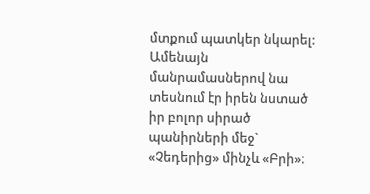մտքում պատկեր նկարել: Ամենայն մանրամասներով նա տեսնում էր իրեն նստած իր բոլոր սիրած պանիրների մեջ` «Չեդերից» մինչև «Բրի»։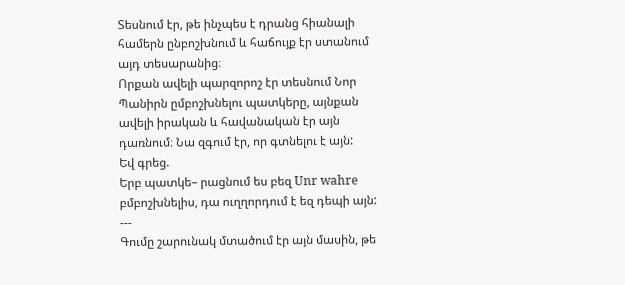Տեսնում էր, թե ինչպես է դրանց հիանալի համերն ընբոշխնում և հաճույք էր ստանում այդ տեսարանից։
Որքան ավելի պարզորոշ էր տեսնում Նոր Պանիրն ըմբոշխնելու պատկերը, այնքան ավելի իրական և հավանական էր այն դառնում։ Նա զգում էր, որ գտնելու է այն:
Եվ գրեց.
Երբ պատկե– րացնում ես բեզ Unr wahre բմբոշխնելիս, դա ուղղորդում է եզ դեպի այն:
---
Գումը շարունակ մտածում էր այն մասին, թե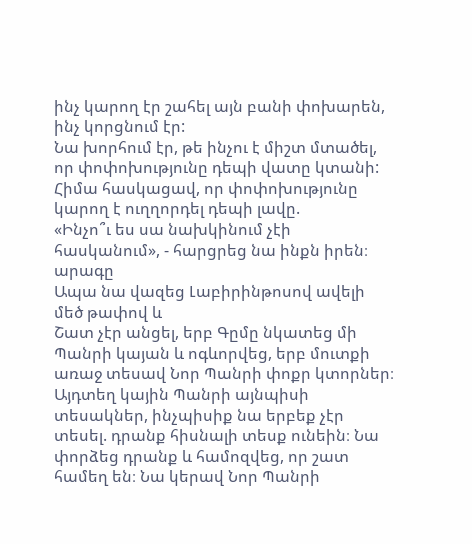ինչ կարող էր շահել այն բանի փոխարեն, ինչ կորցնում էր:
Նա խորհում էր, թե ինչու է միշտ մտածել, որ փոփոխությունը դեպի վատը կտանի: Հիմա հասկացավ, որ փոփոխությունը կարող է ուղղորդել դեպի լավը.
«Ինչո՞ւ ես սա նախկինում չէի հասկանում», - հարցրեց նա ինքն իրեն։
արագը
Ապա նա վազեց Լաբիրինթոսով ավելի մեծ թափով և
Շատ չէր անցել, երբ Գըմը նկատեց մի Պանրի կայան և ոգևորվեց, երբ մուտքի առաջ տեսավ Նոր Պանրի փոքր կտորներ։
Այդտեղ կային Պանրի այնպիսի տեսակներ, ինչպիսիք նա երբեք չէր տեսել. դրանք հիսնալի տեսք ունեին։ Նա փորձեց դրանք և համոզվեց, որ շատ համեղ են։ Նա կերավ Նոր Պանրի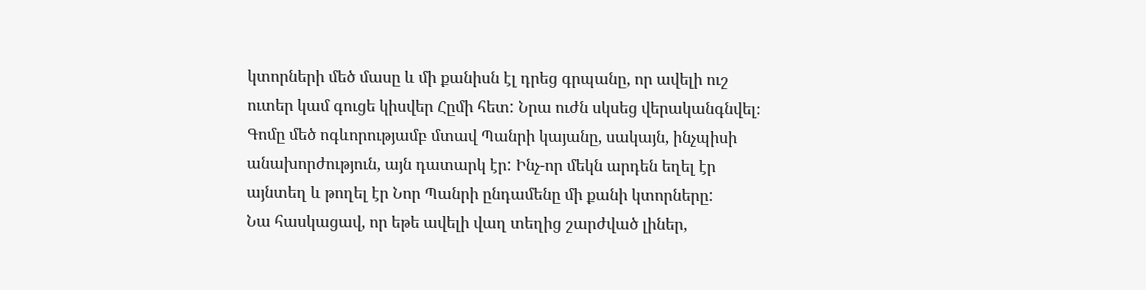կտորների մեծ մասը և մի քանիսն էլ դրեց գրպանը, որ ավելի ուշ ուտեր կամ գուցե կիսվեր Հըմի հետ: Նրա ուժն սկսեց վերականգնվել։
Գոմը մեծ ոգևորությամբ մտավ Պանրի կայանը, սակայն, ինչպիսի անախորժություն, այն դատարկ էր: Ինչ-որ մեկն արդեն եղել էր այնտեղ և թողել էր Նոր Պանրի ընդամենը մի քանի կտորները:
Նա հասկացավ, որ եթե ավելի վաղ տեղից շարժված լիներ,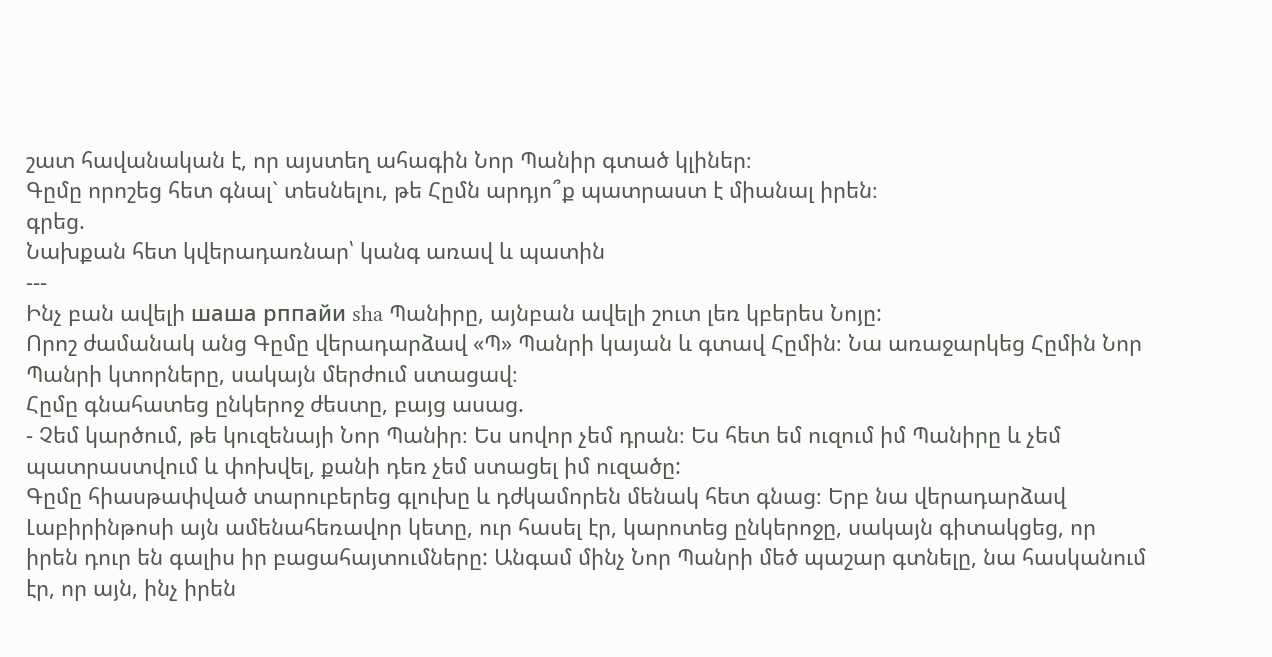շատ հավանական է, որ այստեղ ահագին Նոր Պանիր գտած կլիներ։
Գըմը որոշեց հետ գնալ` տեսնելու, թե Հըմն արդյո՞ք պատրաստ է միանալ իրեն։
գրեց.
Նախքան հետ կվերադառնար՝ կանգ առավ և պատին
---
Ինչ բան ավելի шаша рппайи sha Պանիրը, այնբան ավելի շուտ լեռ կբերես Նոյը:
Որոշ ժամանակ անց Գըմը վերադարձավ «Պ» Պանրի կայան և գտավ Հըմին։ Նա առաջարկեց Հըմին Նոր Պանրի կտորները, սակայն մերժում ստացավ։
Հըմը գնահատեց ընկերոջ ժեստը, բայց ասաց.
- Չեմ կարծում, թե կուզենայի Նոր Պանիր։ Ես սովոր չեմ դրան։ Ես հետ եմ ուզում իմ Պանիրը և չեմ պատրաստվում և փոխվել, քանի դեռ չեմ ստացել իմ ուզածը:
Գըմը հիասթափված տարուբերեց գլուխը և դժկամորեն մենակ հետ գնաց։ Երբ նա վերադարձավ Լաբիրինթոսի այն ամենահեռավոր կետը, ուր հասել էր, կարոտեց ընկերոջը, սակայն գիտակցեց, որ իրեն դուր են գալիս իր բացահայտումները: Անգամ մինչ Նոր Պանրի մեծ պաշար գտնելը, նա հասկանում էր, որ այն, ինչ իրեն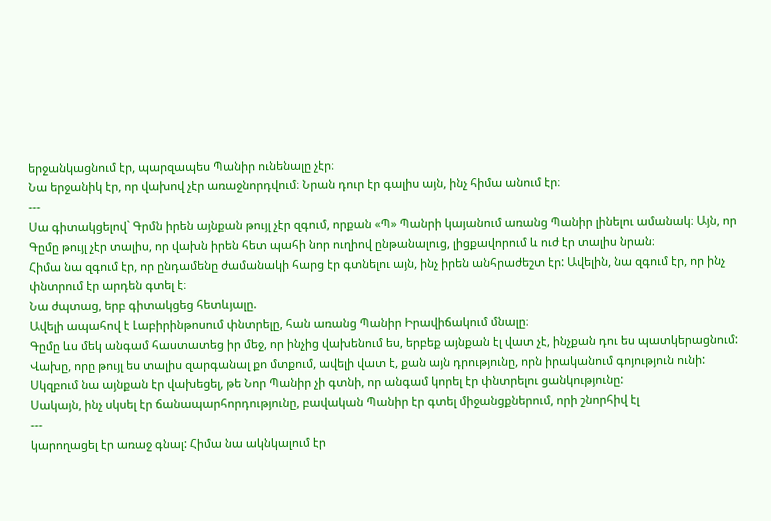երջանկացնում էր, պարզապես Պանիր ունենալը չէր։
Նա երջանիկ էր, որ վախով չէր առաջնորդվում։ Նրան դուր էր գալիս այն, ինչ հիմա անում էր։
---
Սա գիտակցելով` Գրմն իրեն այնքան թույլ չէր զգում, որքան «Պ» Պանրի կայանում առանց Պանիր լինելու ամանակ։ Այն, որ Գըմը թույլ չէր տալիս, որ վախն իրեն հետ պահի նոր ուղիով ընթանալուց, լիցքավորում և ուժ էր տալիս նրան։
Հիմա նա զգում էր, որ ընդամենը ժամանակի հարց էր գտնելու այն, ինչ իրեն անհրաժեշտ էր: Ավելին, նա զգում էր, որ ինչ փնտրում էր արդեն գտել է։
Նա ժպտաց, երբ գիտակցեց հետևյալը.
Ավելի ապահով է Լաբիրինթոսում փնտրելը, հան առանց Պանիր Իրավիճակում մնալը։
Գըմը ևս մեկ անգամ հաստատեց իր մեջ, որ ինչից վախենում ես, երբեք այնքան էլ վատ չէ, ինչքան դու ես պատկերացնում: Վախը, որը թույլ ես տալիս զարգանալ քո մտքում, ավելի վատ է, քան այն դրությունը, որն իրականում գոյություն ունի:
Սկզբում նա այնքան էր վախեցել, թե Նոր Պանիր չի գտնի, որ անգամ կորել էր փնտրելու ցանկությունը:
Սակայն, ինչ սկսել էր ճանապարհորդությունը, բավական Պանիր էր գտել միջանցքներում, որի շնորհիվ էլ
---
կարողացել էր առաջ գնալ: Հիմա նա ակնկալում էր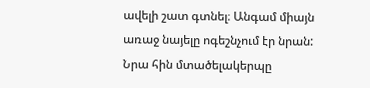ավելի շատ գտնել։ Անգամ միայն առաջ նայելը ոգեշնչում էր նրան: Նրա հին մտածելակերպը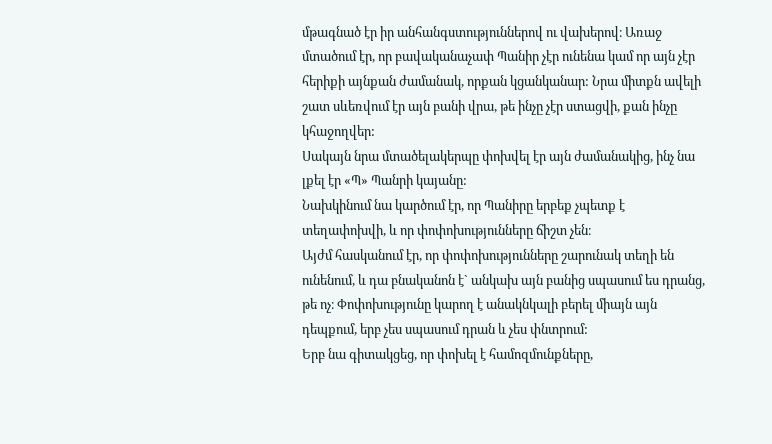մթագնած էր իր անհանգստություններով ու վախերով։ Առաջ մտածում էր, որ բավականաչափ Պանիր չէր ունենա կամ որ այն չէր հերիքի այնքան ժամանակ, որքան կցանկանար: Նրա միտքն ավելի շատ սևեռվում էր այն բանի վրա, թե ինչը չէր ստացվի, քան ինչը կհաջողվեր:
Սակայն նրա մտածելակերպը փոխվել էր այն ժամանակից, ինչ նա լքել էր «Պ» Պանրի կայանը:
Նախկինում նա կարծում էր, որ Պանիրը երբեք չպետք է տեղափոխվի, և որ փոփոխությունները ճիշտ չեն։
Այժմ հասկանում էր, որ փոփոխությունները շարունակ տեղի են ունենում, և դա բնականոն է` անկախ այն բանից սպասում ես դրանց, թե ոչ։ Փոփոխությունը կարող է անակնկալի բերել միայն այն դեպքում, երբ չես սպասում դրան և չես փնտրում:
Երբ նա գիտակցեց, որ փոխել է համոզմունքները,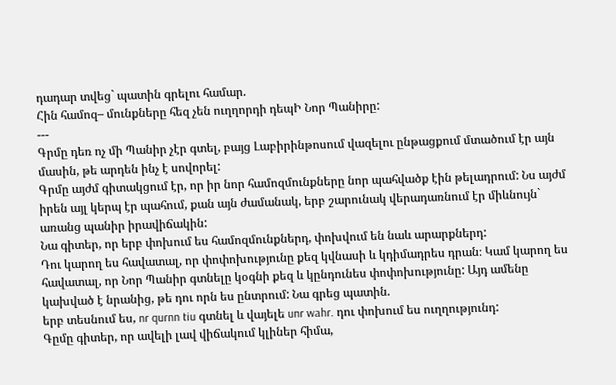դադար տվեց` պատին գրելու համար.
Հին համոզ– մունքները հեզ չեն ուղղորդի դեպԻ Նոր Պանիրը:
---
Գրմը դեռ ոչ մի Պանիր չէր գտել, բայց Լաբիրինթոսում վազելու ընթացքում մտածում էր այն մասին, թե արդեն ինչ է սովորել:
Գրմը այժմ գիտակցում էր, որ իր նոր համոզմունքները նոր պահվածք էին թելադրում: Նս այժմ իրեն այլ կերպ էր պահում, քան այն ժամանակ, երբ շարունակ վերադառնում էր միևնույն` առանց պանիր իրավիճակին:
Նա գիտեր, որ երբ փոխում ես համոզմունքներդ, փոխվում են նաև արարքներդ:
Դու կարող ես հավատալ, որ փոփոխությունը քեզ կվնասի և կդիմադրես դրան։ Կամ կարող ես հավատալ, որ Նոր Պանիր գտնելը կօգնի քեզ և կընդունես փոփոխությունը: Այդ ամենը կախված է նրանից, թե դու որն ես ընտրում: Նա գրեց պատին.
երբ տեսնում ես, nr qurnn tiu գտնել և վայելե unr wahr. դու փոխում ես ուղղությունդ:
Գըմը գիտեր, որ ավելի լավ վիճակում կլիներ հիմա,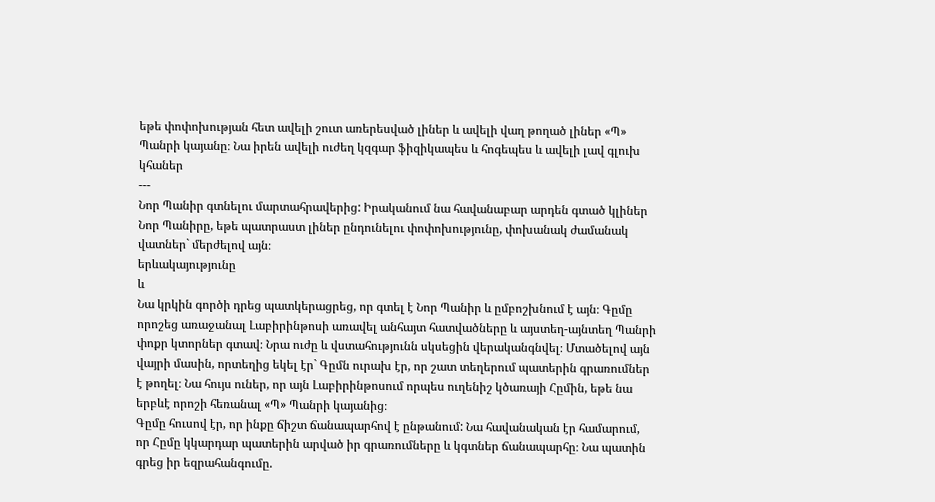եթե փոփոխության հետ ավելի շուտ առերեսված լիներ և ավելի վաղ թողած լիներ «Պ» Պանրի կայանը։ Նա իրեն ավելի ուժեղ կզգար ֆիզիկապես և հոգեպես և ավելի լավ գլուխ կհաներ
---
Նոր Պանիր գտնելու մարտահրավերից: Իրականում նա հավանաբար արդեն գտած կլիներ Նոր Պանիրը, եթե պատրաստ լիներ ընդունելու փոփոխությունը, փոխանակ ժամանակ վատներ` մերժելով այն։
երևակայությունը
և
Նա կրկին գործի դրեց պատկերացրեց, որ գտել է Նոր Պանիր և ըմբոշխնում է այն։ Գըմը որոշեց առաջանալ Լաբիրինթոսի առավել անհայտ հատվածները և այստեղ-այնտեղ Պանրի փոքր կտորներ գտավ։ Նրա ուժը և վստահությունն սկսեցին վերականգնվել։ Մտածելով այն վայրի մասին, որտեղից եկել էր` Գըմն ուրախ էր, որ շատ տեղերում պատերին գրառումներ է թողել։ Նա հույս ուներ, որ այն Լաբիրինթոսում որպես ուղենիշ կծառայի Հըմին, եթե նա երբևէ որոշի հեռանալ «Պ» Պանրի կայանից։
Գըմը հուսով էր, որ ինքը ճիշտ ճանապարհով է ընթանում: Նա հավանական էր համարում, որ Հըմը կկարդար պատերին արված իր գրառումները և կգտներ ճանապարհը։ Նա պատին գրեց իր եզրահանգումը.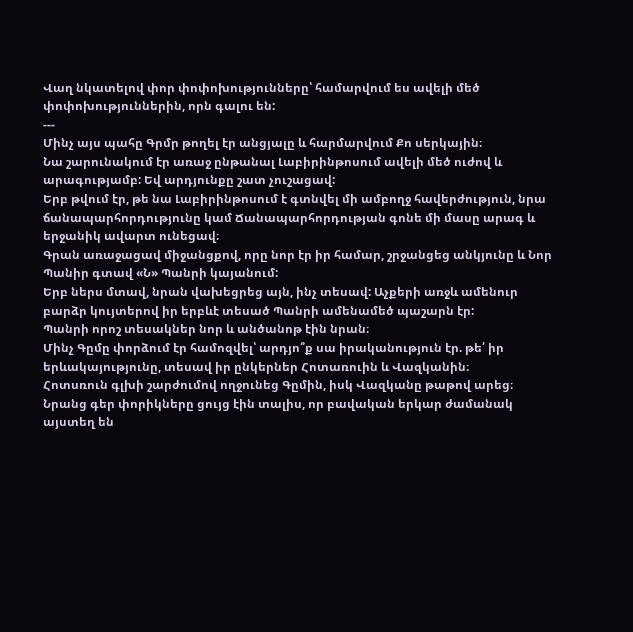Վաղ նկատելով փոր փոփոխությունները՝ համարվում ես ավելի մեծ փոփոխություններին, որն գալու են:
---
Մինչ այս պահը Գրմր թողել էր անցյալը և հարմարվում Քո սերկային։
Նա շարունակում էր առաջ ընթանալ Լաբիրինթոսում ավելի մեծ ուժով և արագությամբ: Եվ արդյունքը շատ չուշացավ:
Երբ թվում էր, թե նա Լաբիրինթոսում է գտնվել մի ամբողջ հավերժություն, նրա ճանապարհորդությունը կամ Ճանապարհորդության գոնե մի մասը արագ և երջանիկ ավարտ ունեցավ։
Գրան առաջացավ միջանցքով, որը նոր էր իր համար, շրջանցեց անկյունը և Նոր Պանիր գտավ «Ն» Պանրի կայանում:
Երբ ներս մտավ, նրան վախեցրեց այն, ինչ տեսավ: Աչքերի առջև ամենուր բարձր կույտերով իր երբևէ տեսած Պանրի ամենամեծ պաշարն էր:
Պանրի որոշ տեսակներ նոր և անծանոթ էին նրան։
Մինչ Գըմը փորձում էր համոզվել՝ արդյո՞ք սա իրականություն էր. թե՛ իր երևակայությունը, տեսավ իր ընկերներ Հոտառուին և Վազկանին։
Հոտսռուն գլխի շարժումով ողջունեց Գըմին, իսկ Վազկանը թաթով արեց։ Նրանց գեր փորիկները ցույց էին տալիս, որ բավական երկար ժամանակ այստեղ են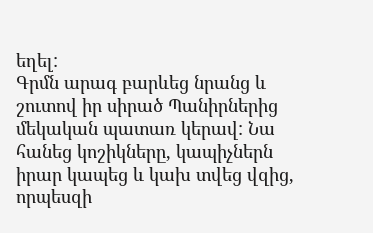եղել:
Գրմն արագ բարևեց նրանց և շուտով իր սիրած Պանիրներից մեկական պատառ կերավ: Նա հանեց կոշիկները, կապիչներն իրար կապեց և կախ տվեց վզից, որպեսզի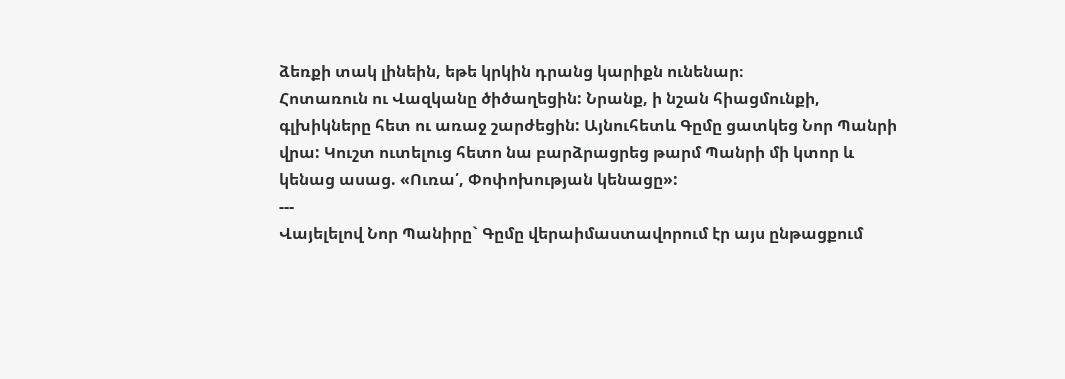ձեռքի տակ լինեին, եթե կրկին դրանց կարիքն ունենար։
Հոտառուն ու Վազկանը ծիծաղեցին: Նրանք, ի նշան հիացմունքի, գլխիկները հետ ու առաջ շարժեցին: Այնուհետև Գըմը ցատկեց Նոր Պանրի վրա: Կուշտ ուտելուց հետո նա բարձրացրեց թարմ Պանրի մի կտոր և կենաց ասաց. «Ուռա՛, Փոփոխության կենացը»:
---
Վայելելով Նոր Պանիրը` Գըմը վերաիմաստավորում էր այս ընթացքում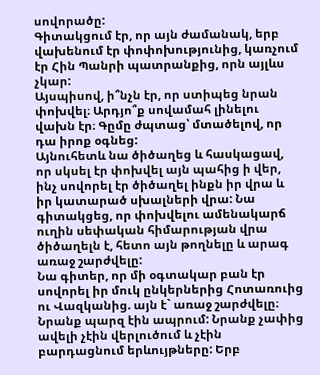սովորածը:
Գիտակցում էր, որ այն ժամանակ, երբ վախենում էր փոփոխությունից, կառչում էր Հին Պանրի պատրանքից, որն այլևս չկար:
Այսպիսով, ի՞նչն էր, որ ստիպեց նրան փոխվել։ Արդյո՞ք սովամահ լինելու վախն էր։ Գըմը ժպտաց՝ մտածելով, որ դա իրոք օգնեց:
Այնուհետև նա ծիծաղեց և հասկացավ, որ սկսել էր փոխվել այն պահից ի վեր, ինչ սովորել էր ծիծաղել ինքն իր վրա և իր կատարած սխալների վրա: Նա գիտակցեց, որ փոխվելու ամենակարճ ուղին սեփական հիմարության վրա ծիծաղելն է, հետո այն թողնելը և արագ առաջ շարժվելը:
Նա գիտեր, որ մի օգտակար բան էր սովորել իր մուկ ընկերներից Հոտառուից ու Վազկանից. այն է` առաջ շարժվելը։ Նրանք պարզ էին ապրում: Նրանք չափից ավելի չէին վերլուծում և չէին բարդացնում երևույթները: Երբ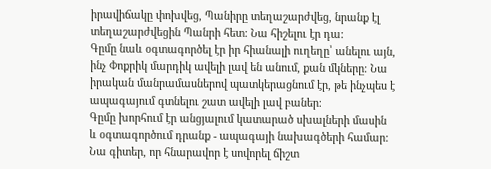իրավիճակը փոխվեց, Պանիրը տեղաշարժվեց, նրանք էլ տեղաշարժվեցին Պանրի հետ: Նա հիշելու էր դա:
Գըմը նաև օգտագործել էր իր հիանալի ուղեղը՝ անելու այն, ինչ Փոքրիկ մարդիկ ավելի լավ են անում, քան մկները։ Նա իրական մանրամասներով պատկերացնում էր, թե ինչպես է ապագայում գտնելու շատ ավելի լավ բաներ։
Գըմը խորհում էր անցյալում կատարած սխալների մասին և օգտագործում դրանք - ապագայի նախագծերի համար: Նա գիտեր, որ հնարավոր է սովորել ճիշտ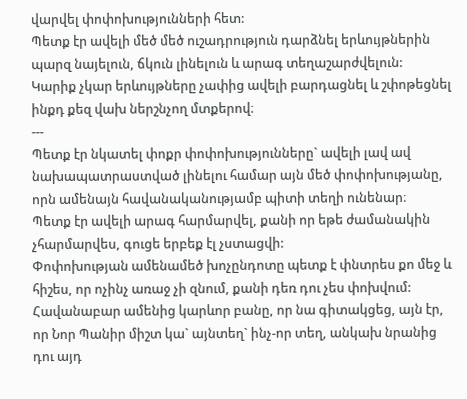վարվել փոփոխությունների հետ:
Պետք էր ավելի մեծ մեծ ուշադրություն դարձնել երևույթներին պարզ նայելուն, ճկուն լինելուն և արագ տեղաշարժվելուն:
Կարիք չկար երևույթները չափից ավելի բարդացնել և շփոթեցնել ինքդ քեզ վախ ներշնչող մտքերով։
---
Պետք էր նկատել փոքր փոփոխությունները` ավելի լավ ավ նախապատրաստված լինելու համար այն մեծ փոփոխությանը, որն ամենայն հավանականությամբ պիտի տեղի ունենար։
Պետք էր ավելի արագ հարմարվել, քանի որ եթե ժամանակին չհարմարվես, գուցե երբեք էլ չստացվի:
Փոփոխության ամենամեծ խոչընդոտը պետք է փնտրես քո մեջ և հիշես, որ ոչինչ առաջ չի զնում, քանի դեռ դու չես փոխվում:
Հավանաբար ամենից կարևոր բանը, որ նա գիտակցեց, այն էր, որ Նոր Պանիր միշտ կա` այնտեղ` ինչ-որ տեղ, անկախ նրանից դու այդ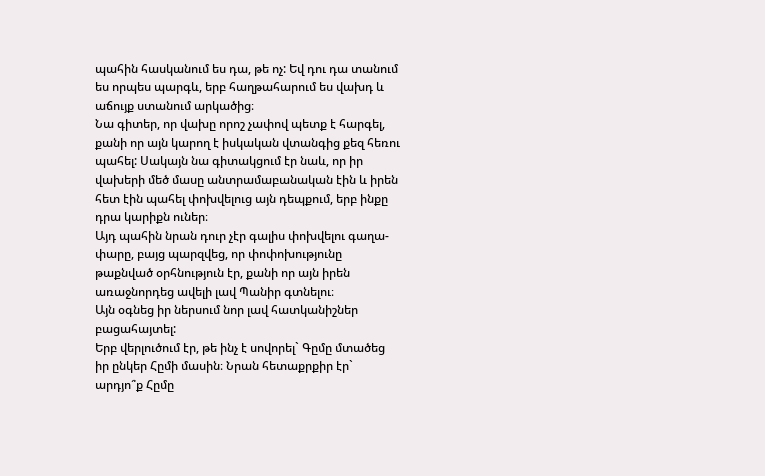պահին հասկանում ես դա, թե ոչ: Եվ դու դա տանում ես որպես պարգև, երբ հաղթահարում ես վախդ և աճույք ստանում արկածից։
Նա գիտեր, որ վախը որոշ չափով պետք է հարգել, քանի որ այն կարող է իսկական վտանգից քեզ հեռու պահել: Սակայն նա գիտակցում էր նաև, որ իր վախերի մեծ մասը անտրամաբանական էին և իրեն հետ էին պահել փոխվելուց այն դեպքում, երբ ինքը դրա կարիքն ուներ։
Այդ պահին նրան դուր չէր գալիս փոխվելու գաղա- փարը, բայց պարզվեց, որ փոփոխությունը թաքնված օրհնություն էր, քանի որ այն իրեն առաջնորդեց ավելի լավ Պանիր գտնելու։
Այն օգնեց իր ներսում նոր լավ հատկանիշներ բացահայտել:
Երբ վերլուծում էր, թե ինչ է սովորել` Գըմը մտածեց իր ընկեր Հըմի մասին։ Նրան հետաքրքիր էր` արդյո՞ք Հըմը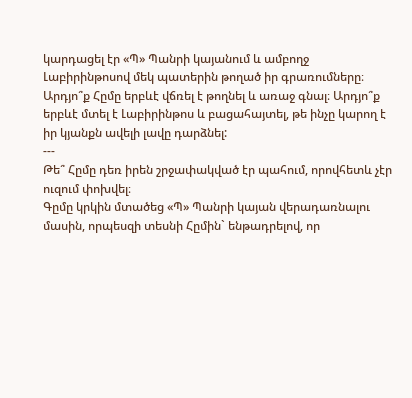կարդացել էր «Պ» Պանրի կայանում և ամբողջ Լաբիրինթոսով մեկ պատերին թողած իր գրառումները։
Արդյո՞ք Հըմը երբևէ վճռել է թողնել և առաջ գնալ։ Արդյո՞ք երբևէ մտել է Լաբիրինթոս և բացահայտել, թե ինչը կարող է իր կյանքն ավելի լավը դարձնել:
---
Թե՞ Հըմը դեռ իրեն շրջափակված էր պահում, որովհետև չէր ուզում փոխվել։
Գըմը կրկին մտածեց «Պ» Պանրի կայան վերադառնալու մասին, որպեսզի տեսնի Հըմին` ենթադրելով, որ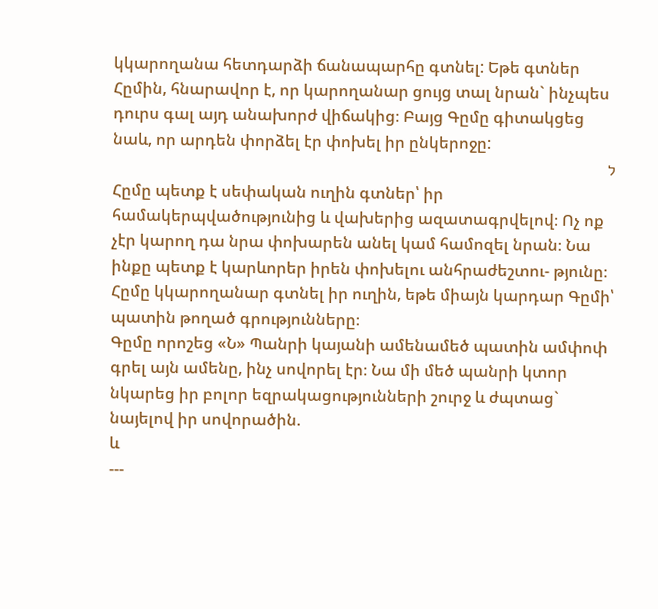կկարողանա հետդարձի ճանապարհը գտնել: Եթե գտներ Հըմին, հնարավոր է, որ կարողանար ցույց տալ նրան` ինչպես դուրս գալ այդ անախորժ վիճակից։ Բայց Գըմը գիտակցեց նաև, որ արդեն փորձել էր փոխել իր ընկերոջը:
ל
Հըմը պետք է սեփական ուղին գտներ՝ իր համակերպվածությունից և վախերից ազատագրվելով։ Ոչ ոք չէր կարող դա նրա փոխարեն անել կամ համոզել նրան։ Նա ինքը պետք է կարևորեր իրեն փոխելու անհրաժեշտու- թյունը։
Հըմը կկարողանար գտնել իր ուղին, եթե միայն կարդար Գըմի՝ պատին թողած գրությունները։
Գըմը որոշեց «Ն» Պանրի կայանի ամենամեծ պատին ամփոփ գրել այն ամենը, ինչ սովորել էր։ Նա մի մեծ պանրի կտոր նկարեց իր բոլոր եզրակացությունների շուրջ և ժպտաց` նայելով իր սովորածին.
և
---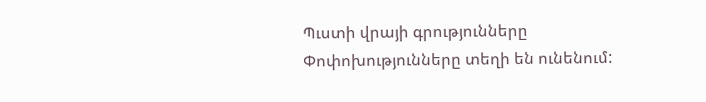Պւստի վրայի գրությունները
Փոփոխությունները տեղի են ունենում: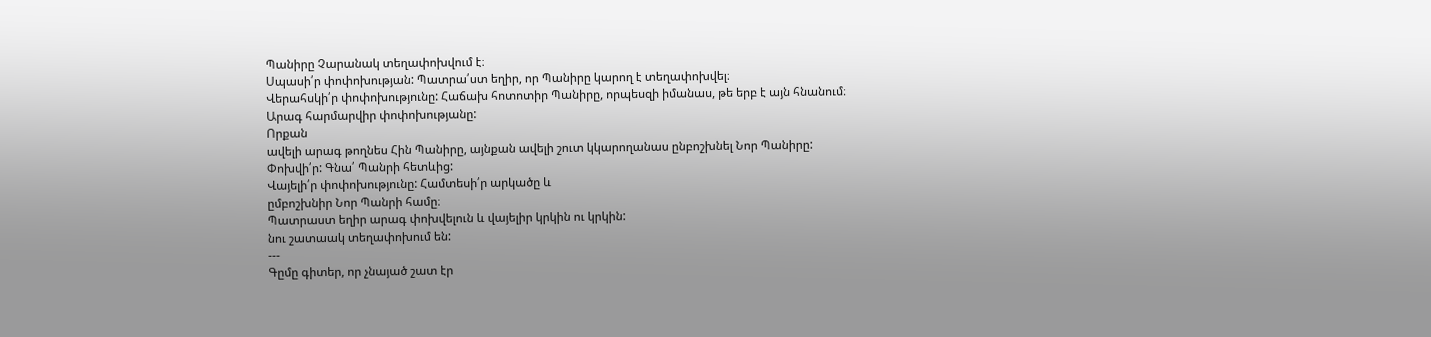Պանիրը Չարանակ տեղափոխվում է։
Սպասի՛ր փոփոխության: Պատրա՛ստ եղիր, որ Պանիրը կարող է տեղափոխվել։
Վերահսկի՛ր փոփոխությունը: Հաճախ հոտոտիր Պանիրը, որպեսզի իմանաս, թե երբ է այն հնանում։
Արագ հարմարվիր փոփոխությանը:
Որքան
ավելի արագ թողնես Հին Պանիրը, այնքան ավելի շուտ կկարողանաս ընբոշխնել Նոր Պանիրը:
Փոխվի՛ր: Գնա՛ Պանրի հետևից:
Վայելի՛ր փոփոխությունը: Համտեսի՛ր արկածը և
ըմբոշխնիր Նոր Պանրի համը։
Պատրաստ եղիր արագ փոխվելուն և վայելիր կրկին ու կրկին:
նու շատաակ տեղափոխում են:
---
Գըմը գիտեր, որ չնայած շատ էր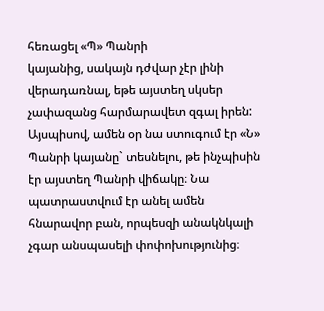հեռացել «Պ» Պանրի
կայանից, սակայն դժվար չէր լինի վերադառնալ, եթե այստեղ սկսեր չափազանց հարմարավետ զգալ իրեն: Այսպիսով, ամեն օր նա ստուգում էր «Ն» Պանրի կայանը` տեսնելու, թե ինչպիսին էր այստեղ Պանրի վիճակը։ Նա պատրաստվում էր անել ամեն հնարավոր բան, որպեսզի անակնկալի չգար անսպասելի փոփոխությունից։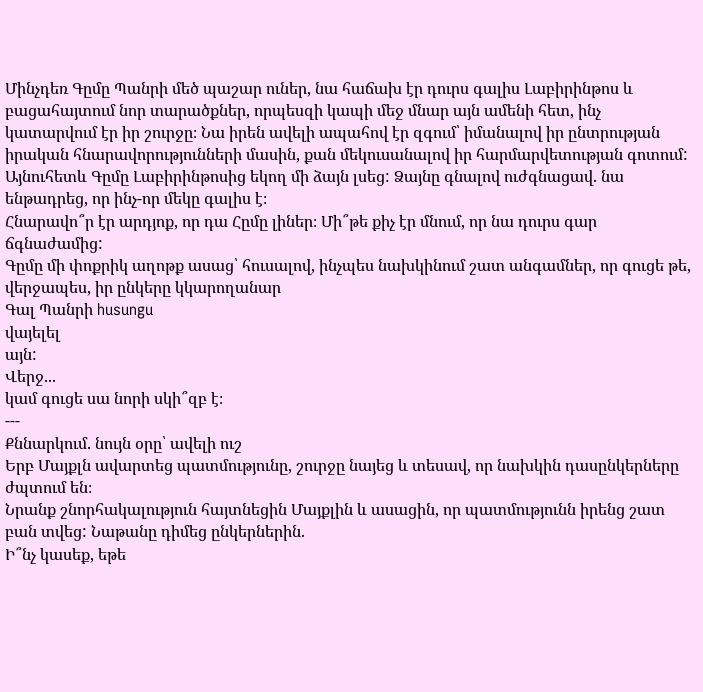Մինչդեռ Գըմը Պանրի մեծ պաշար ուներ, նա հաճախ էր դուրս գալիս Լաբիրինթոս և բացահայտում նոր տարածքներ, որպեսզի կապի մեջ մնար այն ամենի հետ, ինչ կատարվում էր իր շուրջը։ Նա իրեն ավելի ապահով էր զգում՝ իմանալով իր ընտրության իրական հնարավորությունների մասին, քան մեկուսանալով իր հարմարվետության գոտում:
Այնուհետև Գըմը Լաբիրինթոսից եկող մի ձայն լսեց: Ձայնը գնալով ուժգնացավ. նա ենթադրեց, որ ինչ-որ մեկը գալիս է։
Հնարավո՞ր էր արդյոք, որ դա Հըմը լիներ։ Մի՞թե քիչ էր մնում, որ նա դուրս գար ճգնաժամից:
Գըմը մի փոքրիկ աղոթք ասաց՝ հուսալով, ինչպես նախկինում շատ անգամներ, որ գուցե թե, վերջապես, իր ընկերը կկարողանար
Գալ Պանրի husungu
վայելել
այն:
Վերջ...
կամ գուցե սա նորի սկի՞զբ է։
---
Քննարկում. նույն օրը՝ ավելի ուշ
Երբ Մայքլն ավարտեց պատմությունը, շուրջը նայեց և տեսավ, որ նախկին դասընկերները ժպտում են։
Նրանք շնորհակալություն հայտնեցին Մայքլին և ասացին, որ պատմությունն իրենց շատ բան տվեց: Նաթանը դիմեց ընկերներին.
Ի՞նչ կասեք, եթե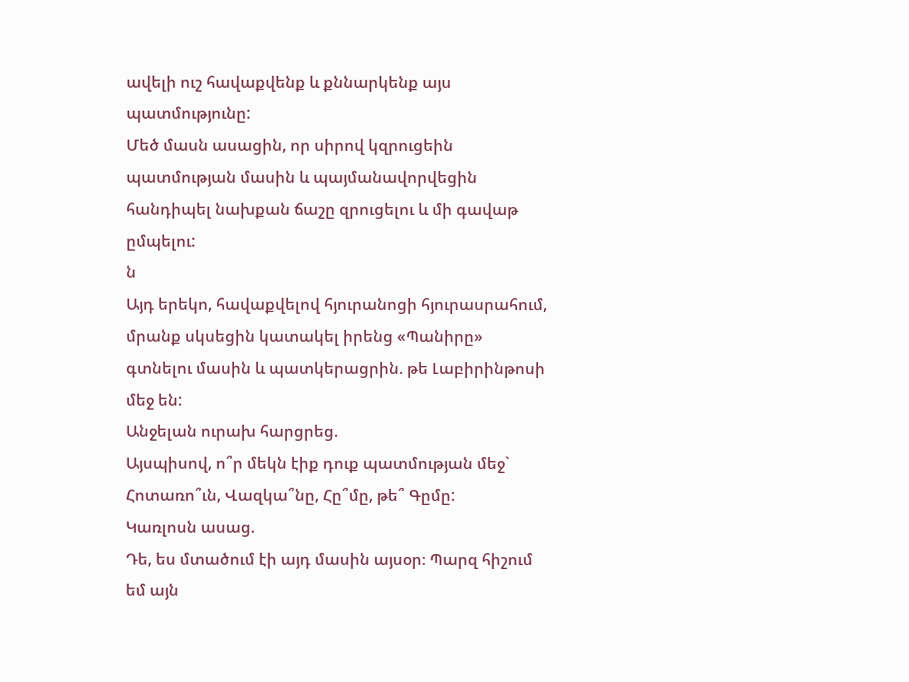ավելի ուշ հավաքվենք և քննարկենք այս պատմությունը:
Մեծ մասն ասացին, որ սիրով կզրուցեին պատմության մասին և պայմանավորվեցին հանդիպել նախքան ճաշը զրուցելու և մի գավաթ ըմպելու:
ն
Այդ երեկո, հավաքվելով հյուրանոցի հյուրասրահում, մրանք սկսեցին կատակել իրենց «Պանիրը» գտնելու մասին և պատկերացրին. թե Լաբիրինթոսի մեջ են:
Անջելան ուրախ հարցրեց.
Այսպիսով, ո՞ր մեկն էիք դուք պատմության մեջ` Հոտառո՞ւն, Վազկա՞նը, Հը՞մը, թե՞ Գըմը:
Կառլոսն ասաց.
Դե, ես մտածում էի այդ մասին այսօր։ Պարզ հիշում եմ այն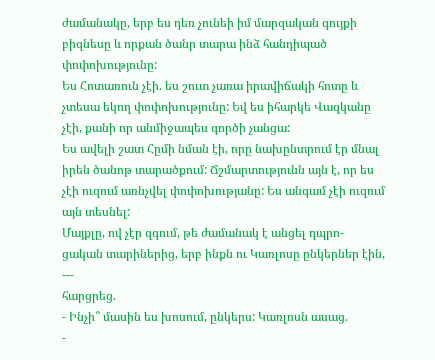ժամանակը, երբ ես դեռ չունեի իմ մարզական գույքի բիզնեսը և որքան ծանր տարա ինձ հանդիպած փոփոխությունը:
Ես Հոտառուն չէի. ես շուտ չառա իրավիճակի հոտը և չտեսա եկող փոփոխությունը: Եվ ես իհարկե Վազկանը չէի, քանի որ անմիջապես գործի չանցա:
Ես ավելի շատ Հըմի նման էի, որը նախընտրում էր մնալ իրեն ծանոթ տարածքում: Ճշմարտությունն այն է, որ ես չէի ուզում առնչվել փոփոխությանը: Ես անգամ չէի ուզում այն տեսնել:
Մայքլը, ով չէր զգում, թե ժամանակ է անցել դպրո- ցական տարիներից, երբ ինքն ու Կառլոսը ընկերներ էին,
---
հարցրեց.
- Ինչի՞ մասին ես խոսում, ընկերս: Կառլոսն ասաց.
-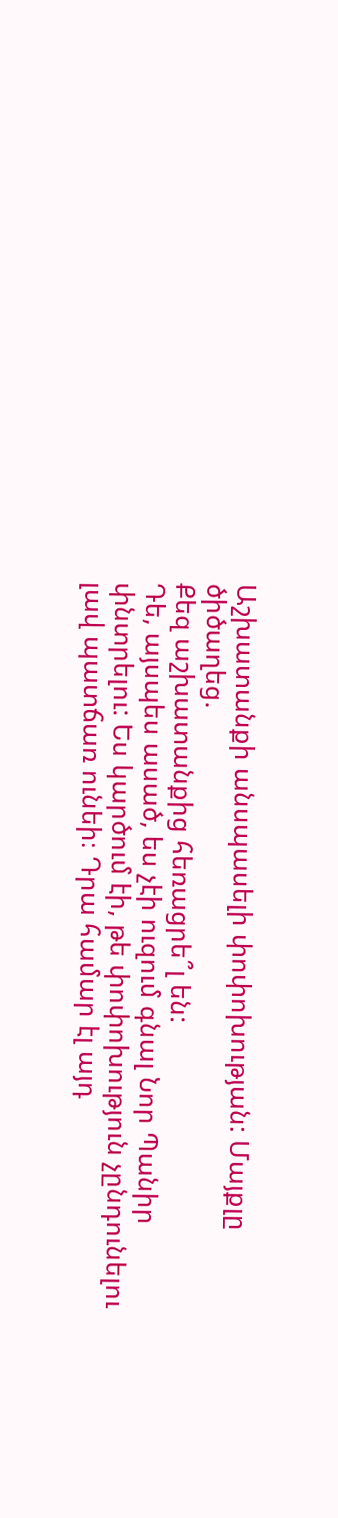Աշխատանքի անսպասելի փոփոխության: Մայքլը ծիծաղեց.
Քեզ աշխատանքից հեռացրե՞լ են:
Դե, այսպես ասած, ես չէի ուզում գնալ Նոր Պանիր փնտրելու: Ես կարծում էի, թե փոփոխություն չընդունելու լավ պատճառ ունեի։ Դրա համար էլ այդ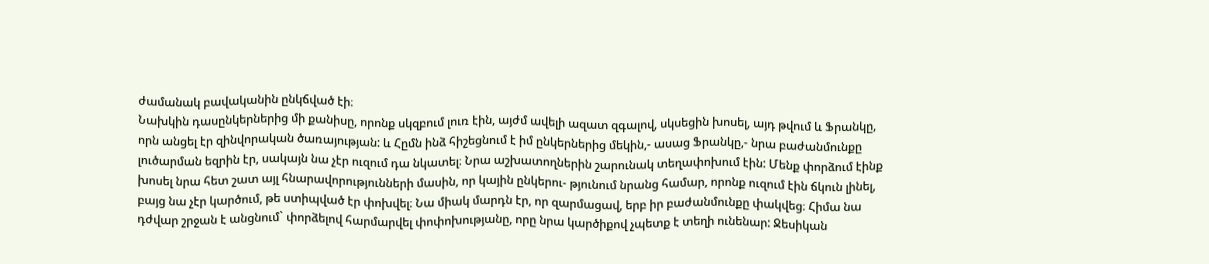ժամանակ բավականին ընկճված էի։
Նախկին դասընկերներից մի քանիսը, որոնք սկզբում լուռ էին, այժմ ավելի ազատ զգալով, սկսեցին խոսել, այդ թվում և Ֆրանկը, որն անցել էր զինվորական ծառայության: և Հըմն ինձ հիշեցնում է իմ ընկերներից մեկին,- ասաց Ֆրանկը,- նրա բաժանմունքը լուծարման եզրին էր, սակայն նա չէր ուզում դա նկատել։ Նրա աշխատողներին շարունակ տեղափոխում էին: Մենք փորձում էինք խոսել նրա հետ շատ այլ հնարավորությունների մասին, որ կային ընկերու- թյունում նրանց համար, որոնք ուզում էին ճկուն լինել, բայց նա չէր կարծում, թե ստիպված էր փոխվել։ Նա միակ մարդն էր, որ զարմացավ, երբ իր բաժանմունքը փակվեց։ Հիմա նա դժվար շրջան է անցնում` փորձելով հարմարվել փոփոխությանը, որը նրա կարծիքով չպետք է տեղի ունենար: Ջեսիկան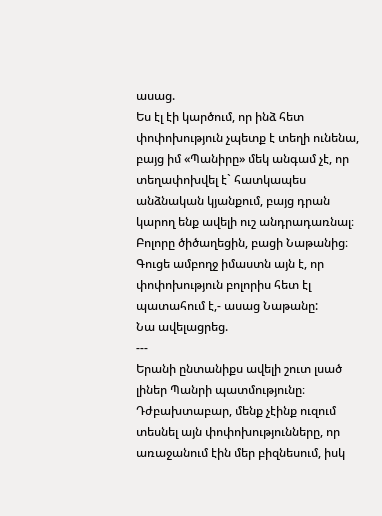ասաց.
Ես էլ էի կարծում, որ ինձ հետ փոփոխություն չպետք է տեղի ունենա, բայց իմ «Պանիրը» մեկ անգամ չէ, որ տեղափոխվել է` հատկապես անձնական կյանքում, բայց դրան կարող ենք ավելի ուշ անդրադառնալ։
Բոլորը ծիծաղեցին, բացի Նաթանից։
Գուցե ամբողջ իմաստն այն է, որ փոփոխություն բոլորիս հետ էլ պատահում է,- ասաց Նաթանը:
Նա ավելացրեց.
---
Երանի ընտանիքս ավելի շուտ լսած լիներ Պանրի պատմությունը։ Դժբախտաբար, մենք չէինք ուզում տեսնել այն փոփոխությունները, որ առաջանում էին մեր բիզնեսում, իսկ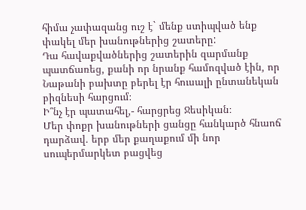հիմա չափազանց ուշ է` մենք ստիպված ենք փակել մեր խանութներից շատերը:
Դա հավաքվածներից շատերին զարմանք պատճառեց, քանի որ նրանք համոզված էին, որ Նաթանի բախտը բերել էր հուսալի ընտանեկան բիզնեսի հարցում։
Ի՞նչ էր պատահել,- հարցրեց Ջեսիկան։
Մեր փոքր խանութների ցանցը հանկարծ հնաոճ դարձավ. երբ մեր քաղաքում մի նոր սուպերմարկետ բացվեց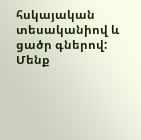հսկայական տեսականիով և ցածր գներով: Մենք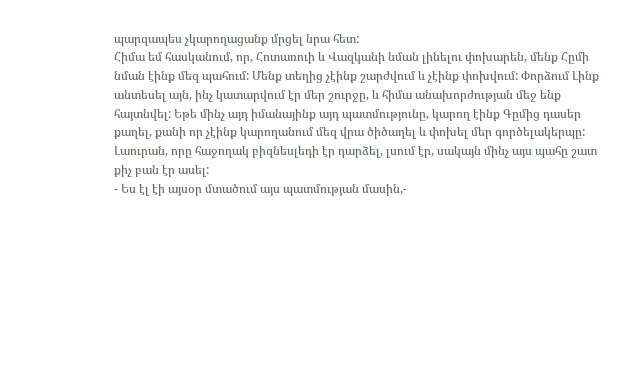պարզապես չկարողացանք մրցել նրա հետ:
Հիմա եմ հասկանում, որ, Հոտառուի և Վազկանի նման լինելու փոխարեն, մենք Հըմի նման էինք մեզ պահում: Մենք տեղից չէինք շարժվում և չէինք փոխվում: Փորձում Լինք անտեսել այն, ինչ կատարվում էր մեր շուրջը, և հիմա անախորժության մեջ ենք հայտնվել: Եթե մինչ այդ իմանայինք այդ պատմությունը, կարող էինք Գըմից դասեր քաղել, քանի որ չէինք կարողանում մեզ վրա ծիծաղել և փոխել մեր գործելակերպը:
Լաուրան, որը հաջողակ բիզնեսլեդի էր դարձել, լսում էր, սակայն մինչ այս պահը շատ քիչ բան էր ասել:
- Ես էլ էի այսօր մտածում այս պատմության մասին,-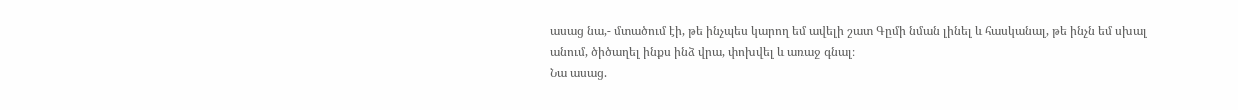ասաց նա,- մտածում էի, թե ինչպես կարող եմ ավելի շատ Գըմի նման լինել և հասկանալ, թե ինչն եմ սխալ անում, ծիծաղել ինքս ինձ վրա, փոխվել և առաջ գնալ։
Նա ասաց.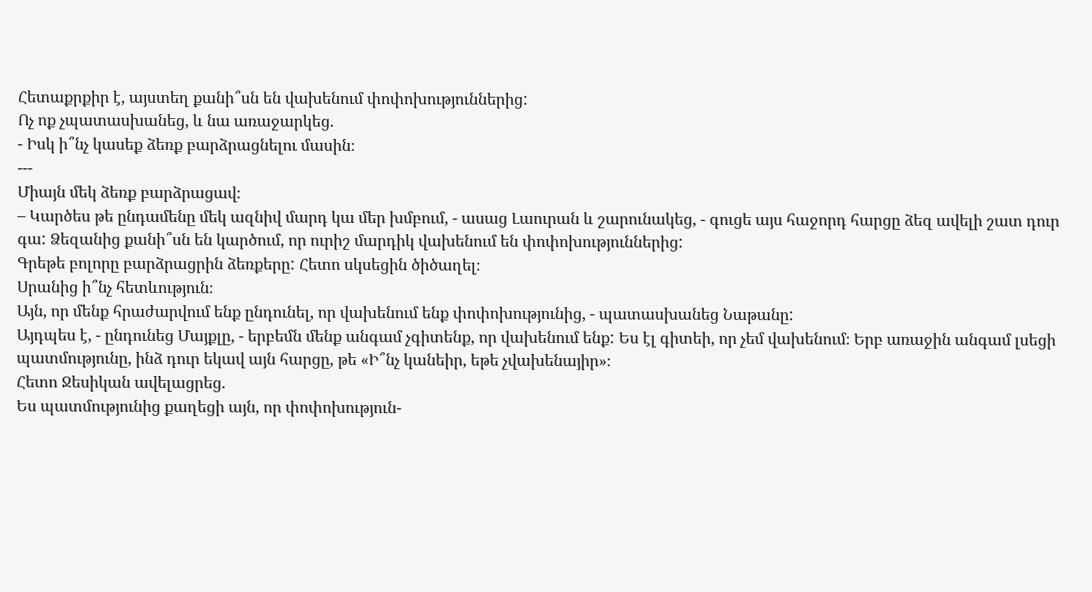Հետաքրքիր է, այստեղ քանի՞սն են վախենում փոփոխություններից:
Ոչ ոք չպատասխանեց, և նա առաջարկեց.
- Իսկ ի՞նչ կասեք ձեռք բարձրացնելու մասին։
---
Միայն մեկ ձեռք բարձրացավ։
– Կարծես թե ընդամենը մեկ ազնիվ մարդ կա մեր խմբում, - ասաց Լաուրան և շարունակեց, - գուցե այս հաջորդ հարցը ձեզ ավելի շատ դուր գա: Ձեզանից քանի՞սն են կարծում, որ ուրիշ մարդիկ վախենում են փոփոխություններից:
Գրեթե բոլորը բարձրացրին ձեռքերը: Հետո սկսեցին ծիծաղել։
Սրանից ի՞նչ հետևություն։
Այն, որ մենք հրաժարվում ենք ընդունել, որ վախենում ենք փոփոխությունից, - պատասխանեց Նաթանը:
Այդպես է, - ընդունեց Մայքլը, - երբեմն մենք անգամ չգիտենք, որ վախենում ենք: Ես էլ գիտեի, որ չեմ վախենում։ Երբ առաջին անգամ լսեցի պատմությունը, ինձ դուր եկավ այն հարցը, թե «Ի՞նչ կանեիր, եթե չվախենայիր»։
Հետո Ջեսիկան ավելացրեց.
Ես պատմությունից քաղեցի այն, որ փոփոխություն-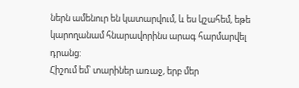ներն ամենուր են կատարվում, և ես կշահեմ, եթե կարողանամ հնարավորինս արագ հարմարվել դրանց:
Հիշում եմ՝ տարիներ առաջ, երբ մեր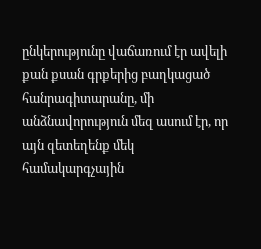ընկերությունը վաճառում էր ավելի քան քսան գրքերից բաղկացած հանրագիտարանը, մի անձնավորություն մեզ ասում էր, որ այն զետեղենք մեկ համակարգչային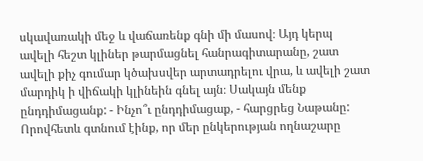սկավառակի մեջ և վաճառենք գնի մի մասով։ Այդ կերպ ավելի հեշտ կլիներ թարմացնել հանրագիտարանը, շատ ավելի քիչ գումար կծախսվեր արտադրելու վրա, և ավելի շատ մարդիկ ի վիճակի կլինեին գնել այն։ Սակայն մենք ընդդիմացանք: - Ինչո՞ւ ընդդիմացաք, - հարցրեց Նաթանը:
Որովհետև գտնում էինք, որ մեր ընկերության ողնաշարը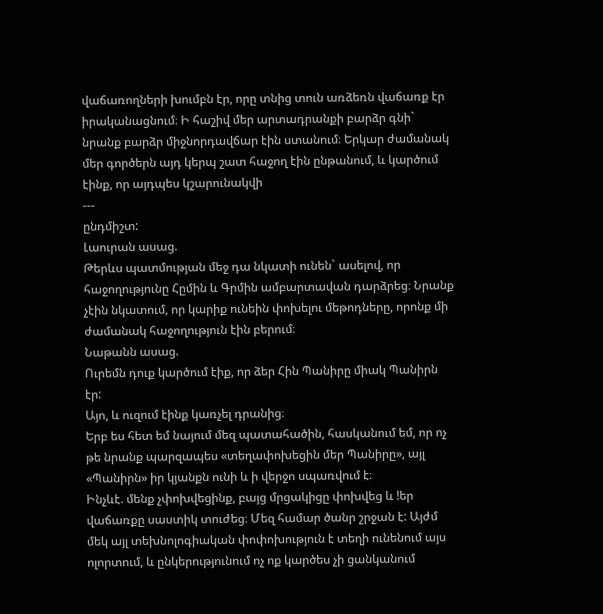վաճառողների խումբն էր, որը տնից տուն առձեռն վաճառք էր իրականացնում։ Ի հաշիվ մեր արտադրանքի բարձր գնի` նրանք բարձր միջնորդավճար էին ստանում։ Երկար ժամանակ մեր գործերն այդ կերպ շատ հաջող էին ընթանում, և կարծում էինք, որ այդպես կշարունակվի
---
ընդմիշտ:
Լաուրան ասաց.
Թերևս պատմության մեջ դա նկատի ունեն` ասելով, որ հաջողությունը Հըմին և Գրմին ամբարտավան դարձրեց։ Նրանք չէին նկատում, որ կարիք ունեին փոխելու մեթոդները, որոնք մի ժամանակ հաջողություն էին բերում։
Նաթանն ասաց.
Ուրեմն դուք կարծում էիք, որ ձեր Հին Պանիրը միակ Պանիրն էր:
Այո, և ուզում էինք կառչել դրանից։
Երբ ես հետ եմ նայում մեզ պատահածին, հասկանում եմ, որ ոչ թե նրանք պարզապես «տեղափոխեցին մեր Պանիրը», այլ «Պանիրն» իր կյանքն ունի և ի վերջո սպառվում է։
Ինչևէ. մենք չփոխվեցինք, բայց մրցակիցը փոխվեց և !եր վաճառքը սաստիկ տուժեց։ Մեզ համար ծանր շրջան է: Այժմ մեկ այլ տեխնոլոգիական փոփոխություն է տեղի ունենում այս ոլորտում, և ընկերությունում ոչ ոք կարծես չի ցանկանում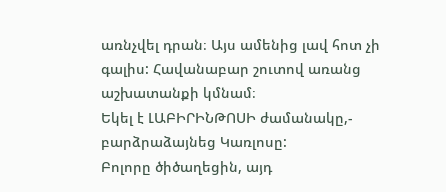առնչվել դրան։ Այս ամենից լավ հոտ չի գալիս: Հավանաբար շուտով առանց աշխատանքի կմնամ։
Եկել է ԼԱԲԻՐԻՆԹՈՍԻ ժամանակը,- բարձրաձայնեց Կառլոսը:
Բոլորը ծիծաղեցին, այդ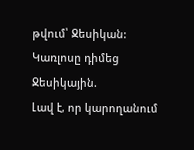թվում՝ Ջեսիկան: Կառլոսը դիմեց Ջեսիկային.
Լավ է, որ կարողանում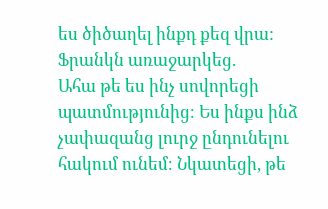ես ծիծաղել ինքդ քեզ վրա:
Ֆրանկն առաջարկեց.
Ահա թե ես ինչ սովորեցի պատմությունից։ Ես ինքս ինձ չափազանց լուրջ ընդունելու հակում ունեմ։ Նկատեցի, թե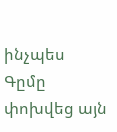ինչպես Գըմը փոխվեց այն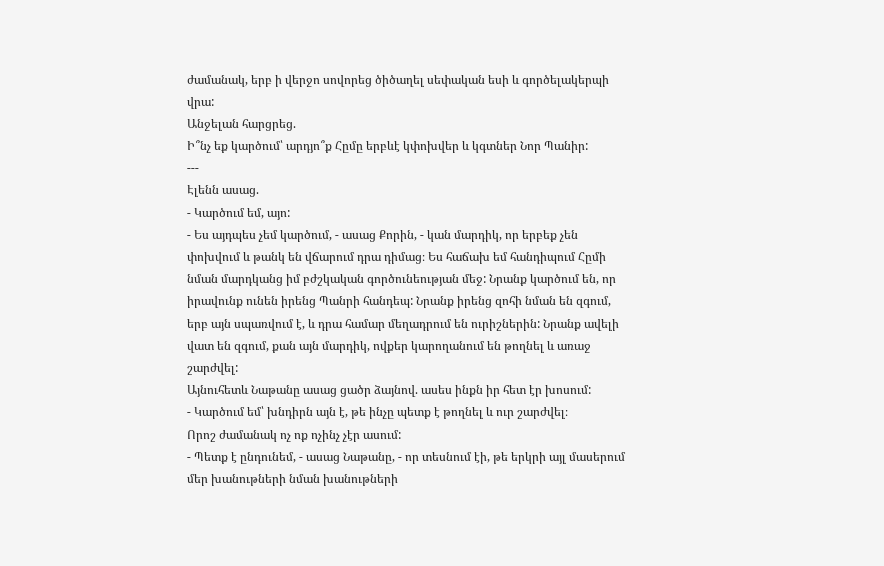ժամանակ, երբ ի վերջո սովորեց ծիծաղել սեփական եսի և գործելակերպի վրա:
Անջելան հարցրեց.
Ի՞նչ եք կարծում՝ արդյո՞ք Հըմը երբևէ կփոխվեր և կգտներ Նոր Պանիր:
---
Էլենն ասաց.
- Կարծում եմ, այո:
- Ես այդպես չեմ կարծում, - ասաց Քորին, - կան մարդիկ, որ երբեք չեն փոխվում և թանկ են վճարում դրա դիմաց։ Ես հաճախ եմ հանդիպում Հըմի նման մարդկանց իմ բժշկական գործունեության մեջ: Նրանք կարծում են, որ իրավունք ունեն իրենց Պանրի հանդեպ: Նրանք իրենց զոհի նման են զգում, երբ այն սպառվում է, և դրա համար մեղադրում են ուրիշներին: Նրանք ավելի վատ են զգում, քան այն մարդիկ, ովքեր կարողանում են թողնել և առաջ շարժվել:
Այնուհետև Նաթանը ասաց ցածր ձայնով. ասես ինքն իր հետ էր խոսում:
- Կարծում եմ՝ խնդիրն այն է, թե ինչը պետք է թողնել և ուր շարժվել։
Որոշ ժամանակ ոչ ոք ոչինչ չէր ասում:
- Պետք է ընդունեմ, - ասաց Նաթանը, - որ տեսնում էի, թե երկրի այլ մասերում մեր խանութների նման խանութների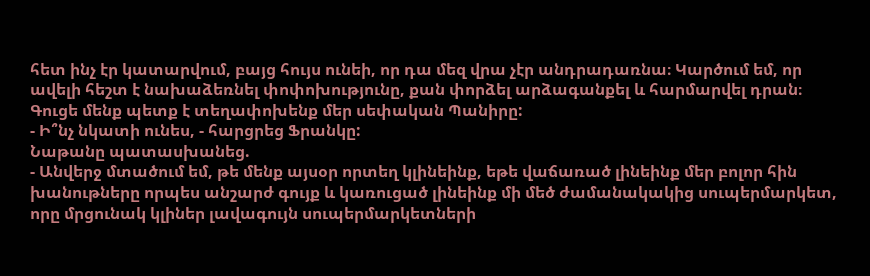հետ ինչ էր կատարվում, բայց հույս ունեի, որ դա մեզ վրա չէր անդրադառնա։ Կարծում եմ, որ ավելի հեշտ է նախաձեռնել փոփոխությունը, քան փորձել արձագանքել և հարմարվել դրան։ Գուցե մենք պետք է տեղափոխենք մեր սեփական Պանիրը:
- Ի՞նչ նկատի ունես, - հարցրեց Ֆրանկը:
Նաթանը պատասխանեց.
- Անվերջ մտածում եմ, թե մենք այսօր որտեղ կլինեինք, եթե վաճառած լինեինք մեր բոլոր հին խանութները որպես անշարժ գույք և կառուցած լինեինք մի մեծ ժամանակակից սուպերմարկետ, որը մրցունակ կլիներ լավագույն սուպերմարկետների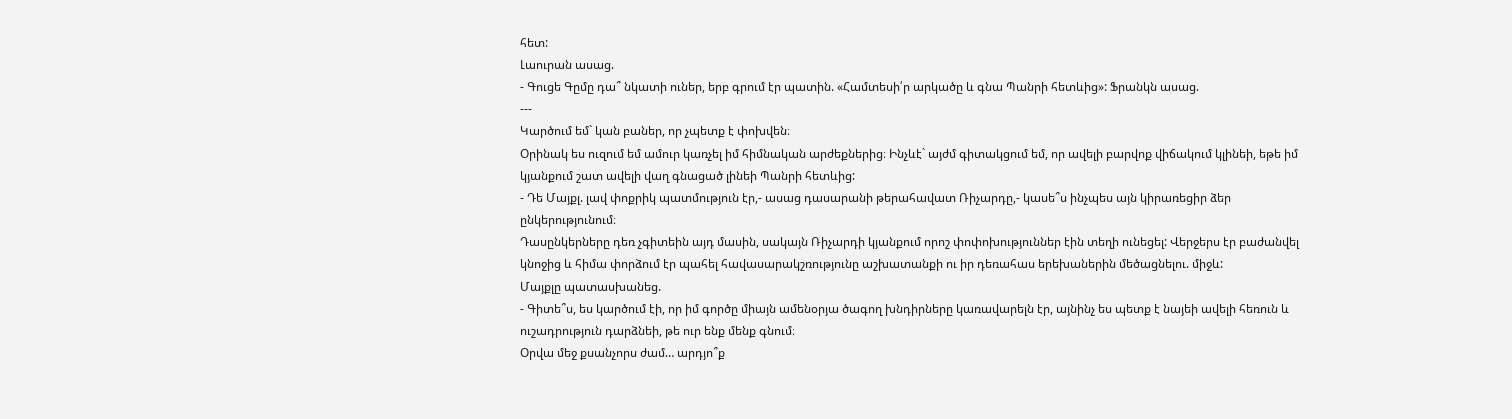հետ:
Լաուրան ասաց.
- Գուցե Գըմը դա՞ նկատի ուներ, երբ գրում էր պատին. «Համտեսի՛ր արկածը և գնա Պանրի հետևից»: Ֆրանկն ասաց.
---
Կարծում եմ` կան բաներ, որ չպետք է փոխվեն։
Օրինակ ես ուզում եմ ամուր կառչել իմ հիմնական արժեքներից։ Ինչևէ` այժմ գիտակցում եմ, որ ավելի բարվոք վիճակում կլինեի, եթե իմ կյանքում շատ ավելի վաղ գնացած լինեի Պանրի հետևից:
- Դե Մայքլ. լավ փոքրիկ պատմություն էր,- ասաց դասարանի թերահավատ Ռիչարդը,- կասե՞ս ինչպես այն կիրառեցիր ձեր ընկերությունում։
Դասընկերները դեռ չգիտեին այդ մասին, սակայն Ռիչարդի կյանքում որոշ փոփոխություններ էին տեղի ունեցել: Վերջերս էր բաժանվել կնոջից և հիմա փորձում էր պահել հավասարակշռությունը աշխատանքի ու իր դեռահաս երեխաներին մեծացնելու. միջև:
Մայքլը պատասխանեց.
- Գիտե՞ս, ես կարծում էի, որ իմ գործը միայն ամենօրյա ծագող խնդիրները կառավարելն էր, այնինչ ես պետք է նայեի ավելի հեռուն և ուշադրություն դարձնեի, թե ուր ենք մենք գնում։
Օրվա մեջ քսանչորս ժամ… արդյո՞ք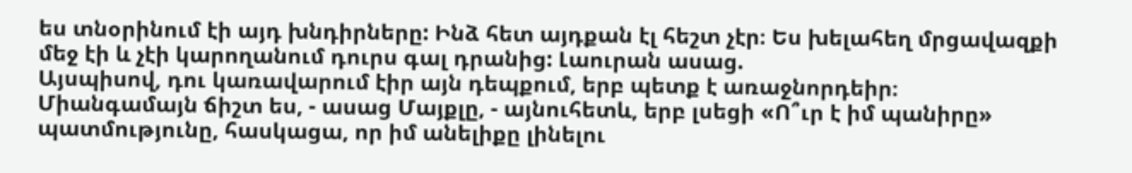ես տնօրինում էի այդ խնդիրները: Ինձ հետ այդքան էլ հեշտ չէր։ Ես խելահեղ մրցավազքի մեջ էի և չէի կարողանում դուրս գալ դրանից: Լաուրան ասաց.
Այսպիսով, դու կառավարում էիր այն դեպքում, երբ պետք է առաջնորդեիր։
Միանգամայն ճիշտ ես, - ասաց Մայքլը, - այնուհետև, երբ լսեցի «Ո՞ւր է իմ պանիրը» պատմությունը, հասկացա, որ իմ անելիքը լինելու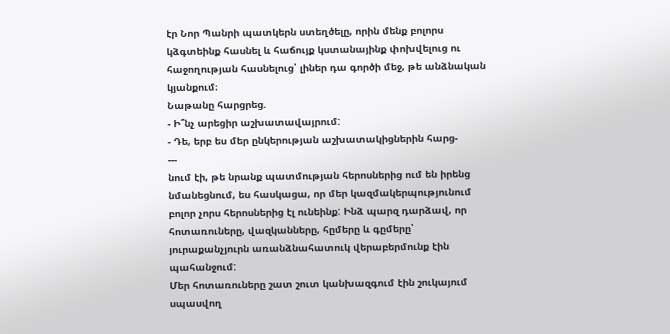էր Նոր Պանրի պատկերն ստեղծելը, որին մենք բոլորս կձգտեինք հասնել և հաճույք կստանայինք փոխվելուց ու հաջողության հասնելուց՝ լիներ դա գործի մեջ, թե անձնական կյանքում։
Նաթանը հարցրեց.
- Ի՞նչ արեցիր աշխատավայրում:
- Դե, երբ ես մեր ընկերության աշխատակիցներին հարց-
---
նում էի, թե նրանք պատմության հերոսներից ում են իրենց նմանեցնում, ես հասկացա, որ մեր կազմակերպությունում բոլոր չորս հերոսներից էլ ունեինք: Ինձ պարզ դարձավ, որ հոտառուները, վազկանները, հըմերը և գըմերը՝ յուրաքանչյուրն առանձնահատուկ վերաբերմունք էին պահանջում:
Մեր հոտառուները շատ շուտ կանխազգում էին շուկայում սպասվող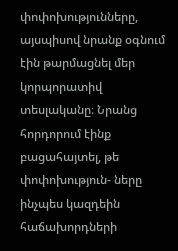փոփոխությունները, այսպիսով նրանք օգնում էին թարմացնել մեր կորպորատիվ տեսլականը։ Նրանց հորդորում էինք բացահայտել, թե փոփոխություն- ները ինչպես կազդեին հաճախորդների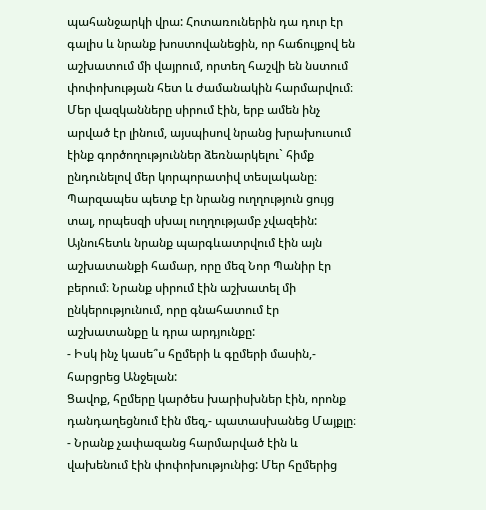պահանջարկի վրա: Հոտառուներին դա դուր էր գալիս և նրանք խոստովանեցին, որ հաճույքով են աշխատում մի վայրում, որտեղ հաշվի են նստում փոփոխության հետ և ժամանակին հարմարվում։
Մեր վազկանները սիրում էին, երբ ամեն ինչ արված էր լինում, այսպիսով նրանց խրախուսում էինք գործողություններ ձեռնարկելու` հիմք ընդունելով մեր կորպորատիվ տեսլականը։ Պարզապես պետք էր նրանց ուղղություն ցույց տալ, որպեսզի սխալ ուղղությամբ չվազեին: Այնուհետև նրանք պարգևատրվում էին այն աշխատանքի համար, որը մեզ Նոր Պանիր էր բերում։ Նրանք սիրում էին աշխատել մի ընկերությունում, որը գնահատում էր աշխատանքը և դրա արդյունքը:
- Իսկ ինչ կասե՞ս հըմերի և գըմերի մասին,- հարցրեց Անջելան:
Ցավոք, հըմերը կարծես խարիսխներ էին, որոնք դանդաղեցնում էին մեզ,- պատասխանեց Մայքլը։
- Նրանք չափազանց հարմարված էին և վախենում էին փոփոխությունից: Մեր հըմերից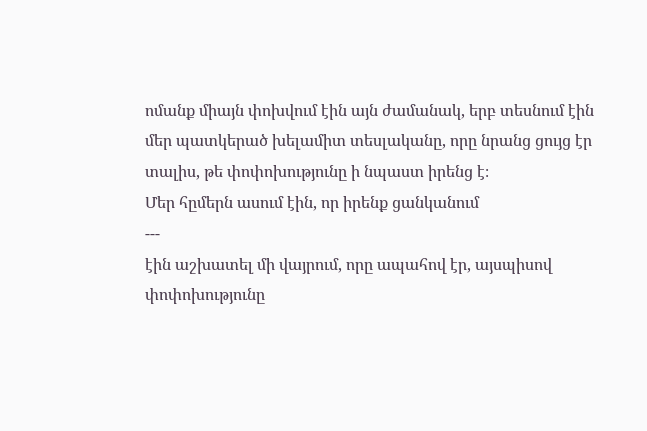ոմանք միայն փոխվում էին այն ժամանակ, երբ տեսնում էին մեր պատկերած խելամիտ տեսլականը, որը նրանց ցույց էր տալիս, թե փոփոխությունը ի նպաստ իրենց է։
Մեր հըմերն ասում էին, որ իրենք ցանկանում
---
էին աշխատել մի վայրում, որը ապահով էր, այսպիսով փոփոխությունը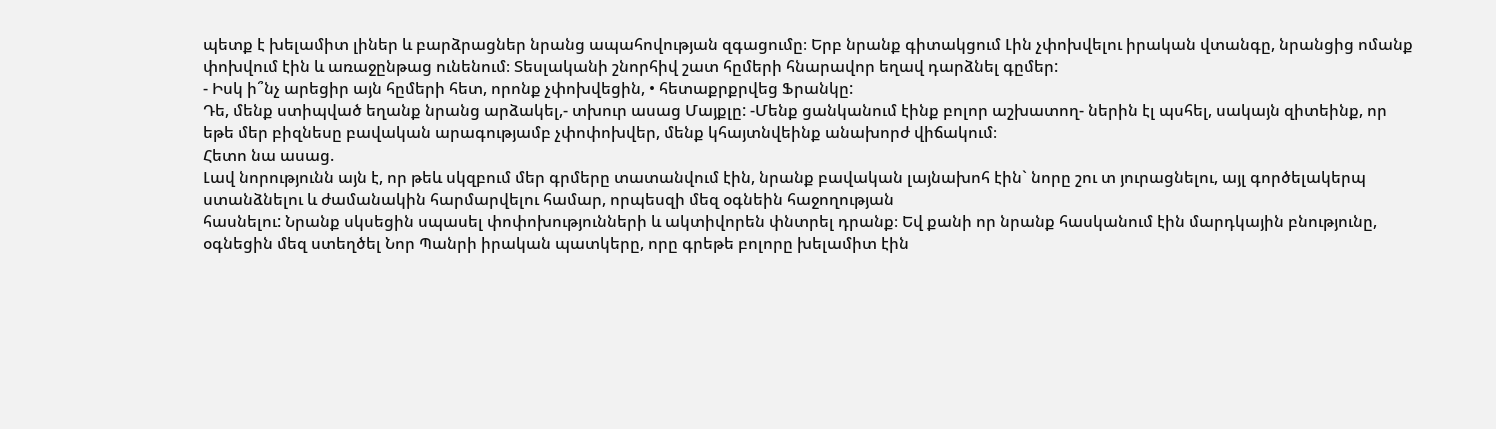պետք է խելամիտ լիներ և բարձրացներ նրանց ապահովության զգացումը։ Երբ նրանք գիտակցում Լին չփոխվելու իրական վտանգը, նրանցից ոմանք փոխվում էին և առաջընթաց ունենում։ Տեսլականի շնորհիվ շատ հըմերի հնարավոր եղավ դարձնել գըմեր:
- Իսկ ի՞նչ արեցիր այն հըմերի հետ, որոնք չփոխվեցին, • հետաքրքրվեց Ֆրանկը:
Դե, մենք ստիպված եղանք նրանց արձակել,- տխուր ասաց Մայքլը: -Մենք ցանկանում էինք բոլոր աշխատող- ներին էլ պսհել, սակայն զիտեինք, որ եթե մեր բիզնեսը բավական արագությամբ չփոփոխվեր, մենք կհայտնվեինք անախորժ վիճակում։
Հետո նա ասաց.
Լավ նորությունն այն է, որ թեև սկզբում մեր գրմերը տատանվում էին, նրանք բավական լայնախոհ էին` նորը շու տ յուրացնելու, այլ գործելակերպ ստանձնելու և ժամանակին հարմարվելու համար, որպեսզի մեզ օգնեին հաջողության
հասնելու: Նրանք սկսեցին սպասել փոփոխությունների և ակտիվորեն փնտրել դրանք։ Եվ քանի որ նրանք հասկանում էին մարդկային բնությունը, օգնեցին մեզ ստեղծել Նոր Պանրի իրական պատկերը, որը գրեթե բոլորը խելամիտ էին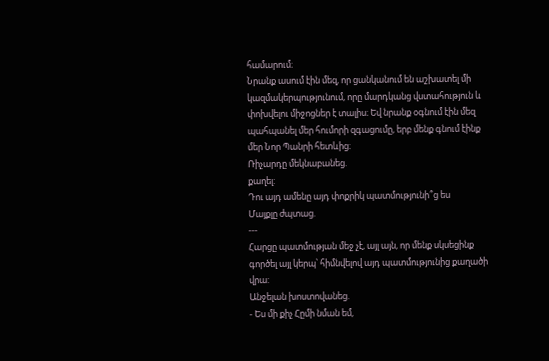համարում։
Նրանք ասում էին մեզ, որ ցանկանում են աշխատել մի կազմակերպությունում, որը մարդկանց վստահություն և փոխվելու միջոցներ է տալիս։ Եվ նրանք օգնում էին մեզ պահպանել մեր հումորի զգացումը, երբ մենք գնում էինք մեր Նոր Պանրի հետևից։
Ռիչարդը մեկնաբանեց.
քաղել:
Դու այդ ամենը այդ փոքրիկ պատմությունի՞ց ես
Մայքլը ժպտաց.
---
Հարցը պատմության մեջ չէ, այլ այն, որ մենք սկսեցինք գործել այլ կերպ՝ հիմնվելով այդ պատմությունից քաղածի վրա:
Անջելան խոստովանեց.
- Ես մի քիչ Հըմի նման եմ,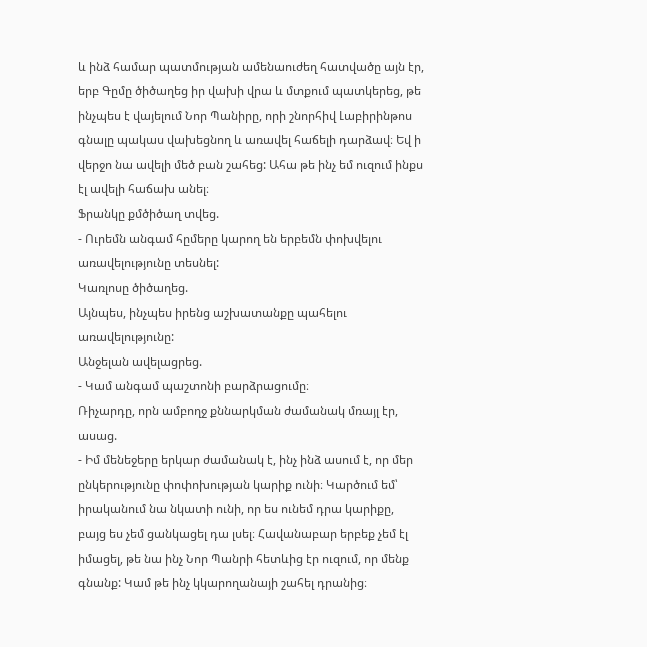և ինձ համար պատմության ամենաուժեղ հատվածը այն էր, երբ Գըմը ծիծաղեց իր վախի վրա և մտքում պատկերեց, թե ինչպես է վայելում Նոր Պանիրը, որի շնորհիվ Լաբիրինթոս գնալը պակաս վախեցնող և առավել հաճելի դարձավ։ Եվ ի վերջո նա ավելի մեծ բան շահեց: Ահա թե ինչ եմ ուզում ինքս էլ ավելի հաճախ անել։
Ֆրանկը քմծիծաղ տվեց.
- Ուրեմն անգամ հըմերը կարող են երբեմն փոխվելու առավելությունը տեսնել:
Կառլոսը ծիծաղեց.
Այնպես, ինչպես իրենց աշխատանքը պահելու առավելությունը:
Անջելան ավելացրեց.
- Կամ անգամ պաշտոնի բարձրացումը։
Ռիչարդը, որն ամբողջ քննարկման ժամանակ մռայլ էր, ասաց.
- Իմ մենեջերը երկար ժամանակ է, ինչ ինձ ասում է, որ մեր ընկերությունը փոփոխության կարիք ունի։ Կարծում եմ՝ իրականում նա նկատի ունի, որ ես ունեմ դրա կարիքը, բայց ես չեմ ցանկացել դա լսել։ Հավանաբար երբեք չեմ էլ իմացել, թե նա ինչ Նոր Պանրի հետևից էր ուզում, որ մենք գնանք: Կամ թե ինչ կկարողանայի շահել դրանից։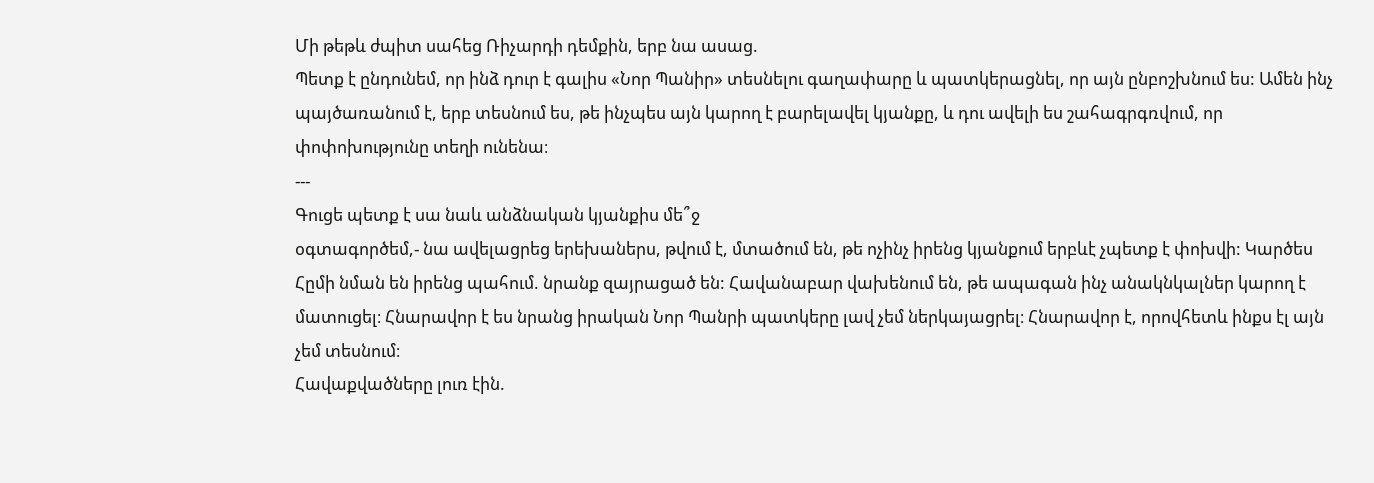Մի թեթև ժպիտ սահեց Ռիչարդի դեմքին, երբ նա ասաց.
Պետք է ընդունեմ, որ ինձ դուր է գալիս «Նոր Պանիր» տեսնելու գաղափարը և պատկերացնել, որ այն ընբոշխնում ես: Ամեն ինչ պայծառանում է, երբ տեսնում ես, թե ինչպես այն կարող է բարելավել կյանքը, և դու ավելի ես շահագրգռվում, որ փոփոխությունը տեղի ունենա։
---
Գուցե պետք է սա նաև անձնական կյանքիս մե՞ջ
օգտագործեմ,- նա ավելացրեց երեխաներս, թվում է, մտածում են, թե ոչինչ իրենց կյանքում երբևէ չպետք է փոխվի: Կարծես Հըմի նման են իրենց պահում. նրանք զայրացած են: Հավանաբար վախենում են, թե ապագան ինչ անակնկալներ կարող է մատուցել։ Հնարավոր է ես նրանց իրական Նոր Պանրի պատկերը լավ չեմ ներկայացրել։ Հնարավոր է, որովհետև ինքս էլ այն չեմ տեսնում։
Հավաքվածները լուռ էին.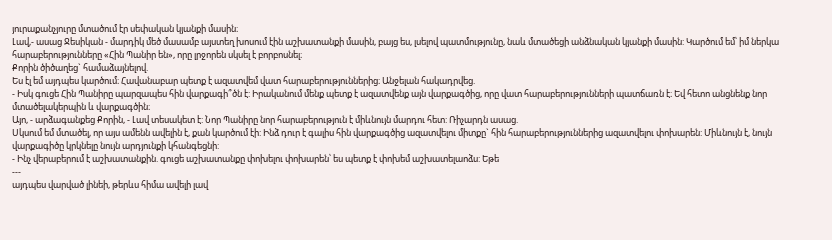յուրաքանչյուրը մտածում էր սեփական կյանքի մասին։
Լավ,- ասաց Ջեսիկան - մարդիկ մեծ մասամբ այստեղ խոսում էին աշխատանքի մասին, բայց ես, լսելով պատմությունը, նաև մտածեցի անձնական կյանքի մասին: Կարծում եմ՝ իմ ներկա հարաբերությունները «Հին Պանիր են», որը լրջորեն սկսել է բորբոսնել։
Քորին ծիծաղեց` համաձայնելով.
Ես էլ եմ այդպես կարծում։ Հավանաբար պետք է ազատվեմ վատ հարաբերություններից։ Անջելան հակադրվեց.
- Իսկ գուցե Հին Պանիրը պարզապես հին վարքագի՞ծն է: Իրականում մենք պետք է ազատվենք այն վարքագծից, որը վատ հարաբերությունների պատճառն է։ Եվ հետո անցնենք նոր մտածելակերպին և վարքագծին։
Այո, - արձագանքեց Քորին, - Լավ տեսակետ է: Նոր Պանիրը նոր հարաբերություն է միևնույն մարդու հետ: Ռիչարդն ասաց.
Սկսում եմ մտածել, որ այս ամենն ավելին է, քան կարծում էի: Ինձ դուր է գալիս հին վարքագծից ազատվելու միտքը` հին հարաբերություններից ազատվելու փոխարեն: Միևնույն է, նույն վարքագիծը կրկնելը նույն արդյունքի կհանգեցնի:
- Ինչ վերաբերում է աշխատանքին. գուցե աշխատանքը փոխելու փոխարեն՝ ես պետք է փոխեմ աշխատելաոձս: Եթե
---
այդպես վարված լինեի, թերևս հիմա ավելի լավ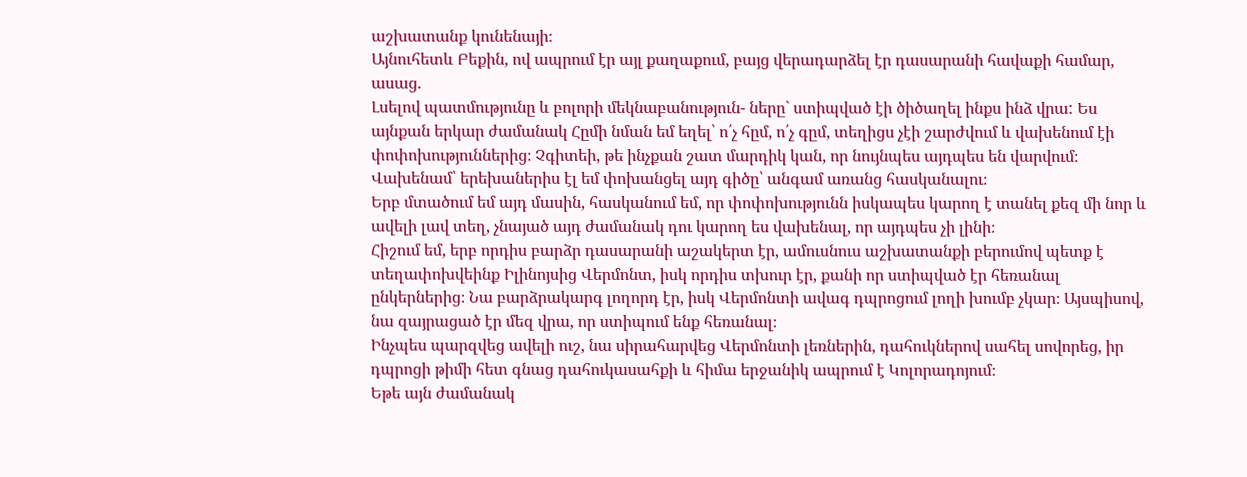աշխատանք կունենայի։
Այնուհետև Բեքին, ով ապրում էր այլ քաղաքում, բայց վերադարձել էր դասարանի հավաքի համար, ասաց.
Լսելով պատմությունը և բոլորի մեկնաբանություն- ները` ստիպված էի ծիծաղել ինքս ինձ վրա: Ես այնքան երկար ժամանակ Հըմի նման եմ եղել՝ ո՛չ հըմ, ո՛չ գըմ, տեղիցս չէի շարժվում և վախենում էի փոփոխություններից։ Չգիտեի, թե ինչքան շատ մարդիկ կան, որ նույնպես այդպես են վարվում։ Վախենամ՝ երեխաներիս էլ եմ փոխանցել այդ գիծը՝ անգամ առանց հասկանալու։
Երբ մտածում եմ այդ մասին, հասկանում եմ, որ փոփոխությունն իսկապես կարող է տանել քեզ մի նոր և ավելի լավ տեղ, չնայած այդ ժամանակ դու կարող ես վախենալ, որ այդպես չի լինի։
Հիշում եմ, երբ որդիս բարձր դասարանի աշակերտ էր, ամուսնուս աշխատանքի բերումով պետք է տեղափոխվեինք Իլինոյսից Վերմոնտ, իսկ որդիս տխուր էր, քանի որ ստիպված էր հեռանալ ընկերներից։ Նա բարձրակարգ լողորդ էր, իսկ Վերմոնտի ավագ դպրոցում լողի խումբ չկար։ Այսպիսով, նա զայրացած էր մեզ վրա, որ ստիպում ենք հեռանալ։
Ինչպես պարզվեց ավելի ուշ, նա սիրահարվեց Վերմոնտի լեռներին, դահուկներով սահել սովորեց, իր դպրոցի թիմի հետ գնաց դահուկասահքի և հիմա երջանիկ ապրում է Կոլորադոյում։
Եթե այն ժամանակ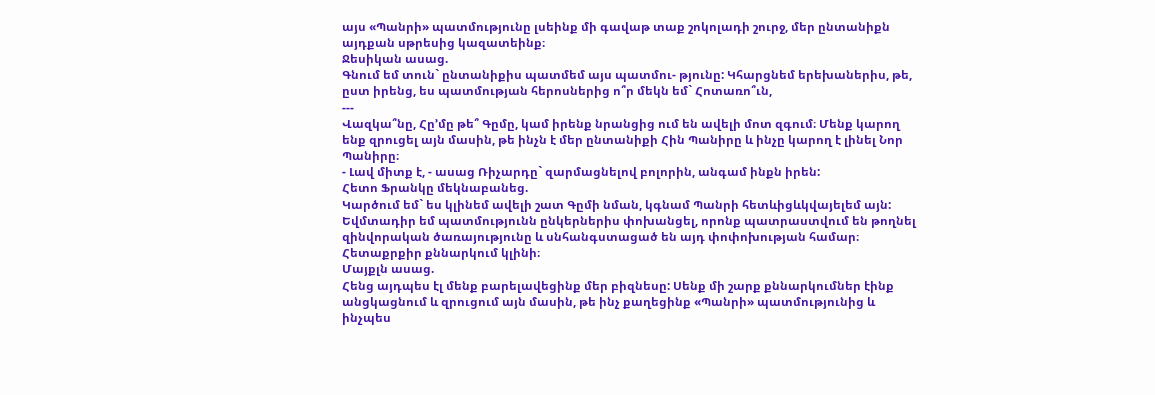այս «Պանրի» պատմությունը լսեինք մի գավաթ տաք շոկոլադի շուրջ, մեր ընտանիքն այդքան սթրեսից կազատեինք։
Ջեսիկան ասաց.
Գնում եմ տուն` ընտանիքիս պատմեմ այս պատմու- թյունը: Կհարցնեմ երեխաներիս, թե, ըստ իրենց, ես պատմության հերոսներից ո՞ր մեկն եմ` Հոտառո՞ւն,
---
Վազկա՞նը, Հը՚մը թե՞ Գըմը, կամ իրենք նրանցից ում են ավելի մոտ զգում։ Մենք կարող ենք զրուցել այն մասին, թե ինչն է մեր ընտանիքի Հին Պանիրը և ինչը կարող է լինել Նոր Պանիրը։
- Լավ միտք է, - ասաց Ռիչարդը` զարմացնելով բոլորին, անգամ ինքն իրեն:
Հետո Ֆրանկը մեկնաբանեց.
Կարծում եմ` ես կլինեմ ավելի շատ Գըմի նման, կգնամ Պանրի հետևիցևկվայելեմ այն: Եվմտադիր եմ պատմությունն ընկերներիս փոխանցել, որոնք պատրաստվում են թողնել զինվորական ծառայությունը և սնհանգստացած են այդ փոփոխության համար։ Հետաքրքիր քննարկում կլինի։
Մայքլն ասաց.
Հենց այդպես էլ մենք բարելավեցինք մեր բիզնեսը: Սենք մի շարք քննարկումներ էինք անցկացնում և զրուցում այն մասին, թե ինչ քաղեցինք «Պանրի» պատմությունից և ինչպես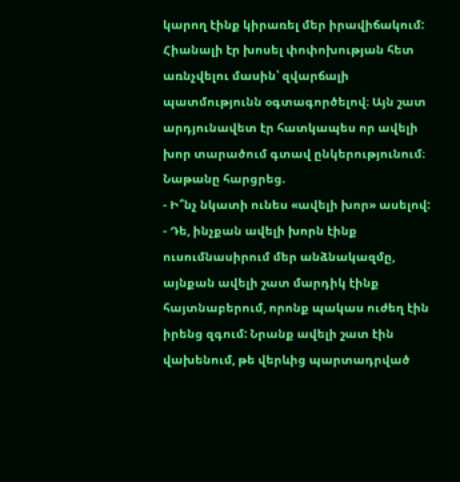կարող էինք կիրառել մեր իրավիճակում: Հիանալի էր խոսել փոփոխության հետ առնչվելու մասին՝ զվարճալի պատմությունն օգտագործելով։ Այն շատ արդյունավետ էր հատկապես որ ավելի խոր տարածում գտավ ընկերությունում։
Նաթանը հարցրեց.
- Ի՞նչ նկատի ունես «ավելի խոր» ասելով:
- Դե, ինչքան ավելի խորն էինք ուսումնասիրում մեր անձնակազմը, այնքան ավելի շատ մարդիկ էինք հայտնաբերում, որոնք պակաս ուժեղ էին իրենց զգում: Նրանք ավելի շատ էին վախենում, թե վերևից պարտադրված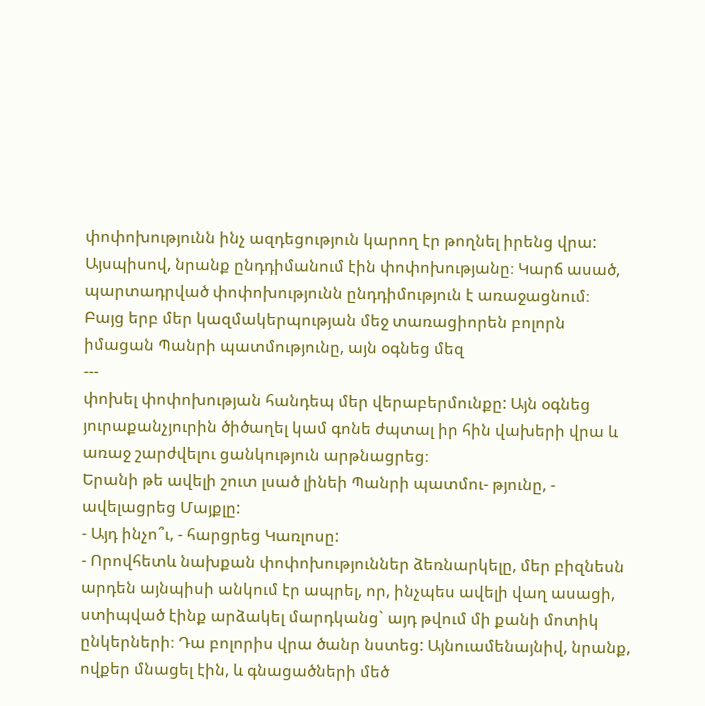փոփոխությունն ինչ ազդեցություն կարող էր թողնել իրենց վրա: Այսպիսով, նրանք ընդդիմանում էին փոփոխությանը։ Կարճ ասած, պարտադրված փոփոխությունն ընդդիմություն է առաջացնում։
Բայց երբ մեր կազմակերպության մեջ տառացիորեն բոլորն իմացան Պանրի պատմությունը, այն օգնեց մեզ
---
փոխել փոփոխության հանդեպ մեր վերաբերմունքը: Այն օգնեց յուրաքանչյուրին ծիծաղել կամ գոնե ժպտալ իր հին վախերի վրա և առաջ շարժվելու ցանկություն արթնացրեց։
Երանի թե ավելի շուտ լսած լինեի Պանրի պատմու- թյունը, - ավելացրեց Մայքլը:
- Այդ ինչո՞ւ, - հարցրեց Կառլոսը:
- Որովհետև նախքան փոփոխություններ ձեռնարկելը, մեր բիզնեսն արդեն այնպիսի անկում էր ապրել, որ, ինչպես ավելի վաղ ասացի, ստիպված էինք արձակել մարդկանց` այդ թվում մի քանի մոտիկ ընկերների։ Դա բոլորիս վրա ծանր նստեց: Այնուամենայնիվ, նրանք, ովքեր մնացել էին, և գնացածների մեծ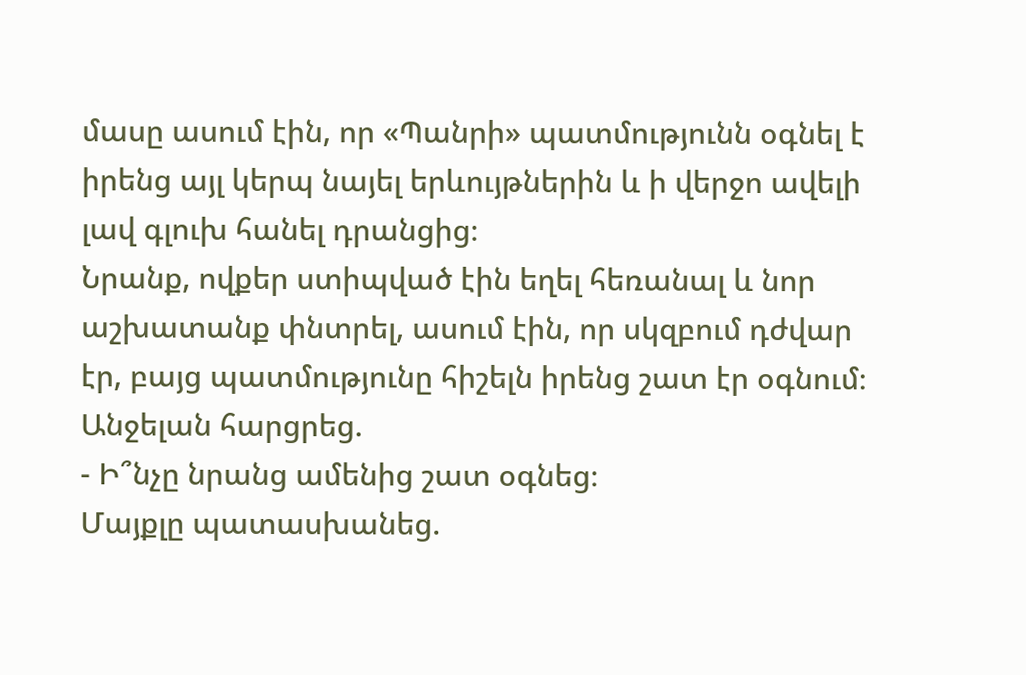մասը ասում էին, որ «Պանրի» պատմությունն օգնել է իրենց այլ կերպ նայել երևույթներին և ի վերջո ավելի լավ գլուխ հանել դրանցից։
Նրանք, ովքեր ստիպված էին եղել հեռանալ և նոր աշխատանք փնտրել, ասում էին, որ սկզբում դժվար էր, բայց պատմությունը հիշելն իրենց շատ էր օգնում։
Անջելան հարցրեց.
- Ի՞նչը նրանց ամենից շատ օգնեց։
Մայքլը պատասխանեց.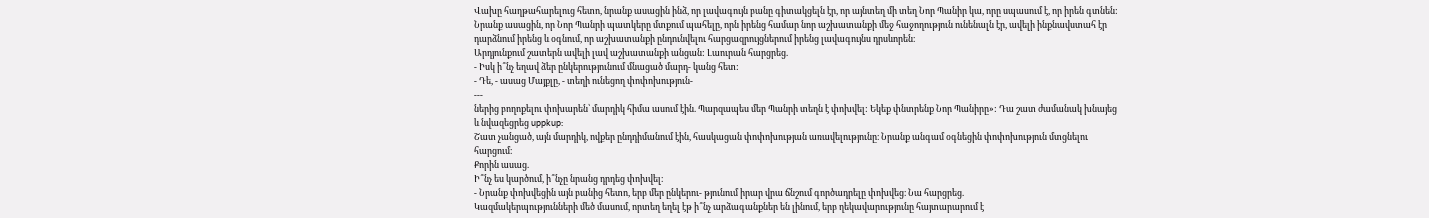Վախը հաղթահարելուց հետո, նրանք ասացին ինձ, որ լավագույն բանը գիտակցելն էր, որ այնտեղ մի տեղ Նոր Պանիր կա, որը սպասում է, որ իրեն գտնեն:
Նրանք ասացին, որ Նոր Պանրի պատկերը մտքում պահելը, որն իրենց համար նոր աշխատանքի մեջ հաջողություն ունենալն էր, ավելի ինքնավստահ էր դարձնում իրենց և օգնում, որ աշխատանքի ընդունվելու հարցազրույցներում իրենց լավագույնս դրսևորեն։
Արդյունքում շատերն ավելի լավ աշխատանքի անցան: Լաուրան հարցրեց.
- Իսկ ի՞նչ եղավ ձեր ընկերությունում մնացած մարդ- կանց հետ:
- Դե, - ասաց Մայքլը, - տեղի ունեցող փոփոխություն-
---
ներից բողոքելու փոխարեն՝ մարդիկ հիմա ասում էին. Պարզապես մեր Պանրի տեղն է փոխվել: Եկեք փնտրենք Նոր Պանիրը»: Դա շատ ժամանակ խնայեց և նվազեցրեց uppkup:
Շատ չանցած, այն մարդիկ, ովքեր ընդդիմանում էին, հասկացան փոփոխության առավելությունը։ Նրանք անգամ օգնեցին փոփոխություն մտցնելու հարցում։
Քորին ասաց.
Ի՞նչ ես կարծում, ի՞նչը նրանց դրդեց փոխվել։
- Նրանք փոխվեցին այն բանից հետո, երբ մեր ընկերու- թյունում իրար վրա ճնշում գործադրելը փոխվեց։ Նա հարցրեց.
Կազմակերպությունների մեծ մասում, որտեղ եղել էթ ի՞նչ արձագանքներ են լինում, երբ ղեկավարությունը հայտարարում է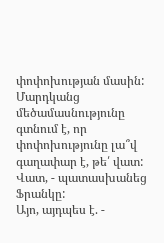փոփոխության մասին: Մարդկանց մեծամասնությունը գտնում է, որ փոփոխությունը լա՞վ գաղափար է, թե՛ վատ:
Վատ, - պատասխանեց Ֆրանկը:
Այո, այդպես է. -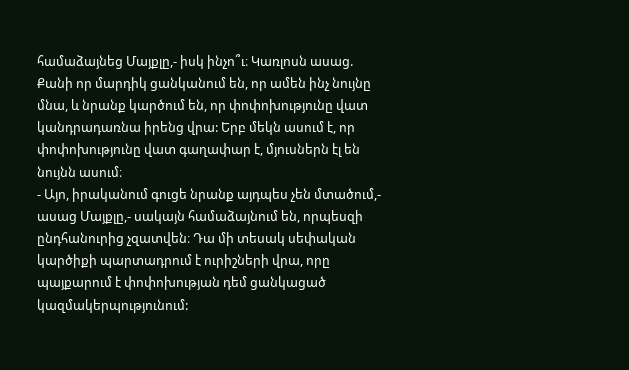համաձայնեց Մայքլը,- իսկ ինչո՞ւ։ Կառլոսն ասաց.
Քանի որ մարդիկ ցանկանում են, որ ամեն ինչ նույնը մնա, և նրանք կարծում են, որ փոփոխությունը վատ կանդրադառնա իրենց վրա: Երբ մեկն ասում է, որ փոփոխությունը վատ գաղափար է, մյուսներն էլ են նույնն ասում։
- Այո, իրականում գուցե նրանք այդպես չեն մտածում,- ասաց Մայքլը,- սակայն համաձայնում են, որպեսզի ընդհանուրից չզատվեն։ Դա մի տեսակ սեփական կարծիքի պարտադրում է ուրիշների վրա, որը պայքարում է փոփոխության դեմ ցանկացած կազմակերպությունում: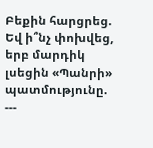Բեքին հարցրեց.
Եվ ի՞նչ փոխվեց, երբ մարդիկ լսեցին «Պանրի» պատմությունը.
---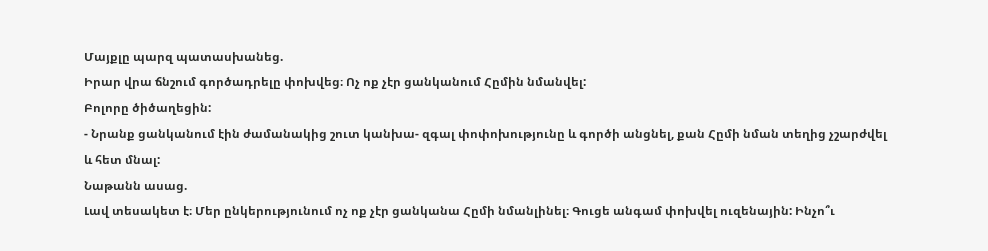Մայքլը պարզ պատասխանեց.
Իրար վրա ճնշում գործադրելը փոխվեց։ Ոչ ոք չէր ցանկանում Հըմին նմանվել:
Բոլորը ծիծաղեցին:
- Նրանք ցանկանում էին ժամանակից շուտ կանխա- զգալ փոփոխությունը և գործի անցնել, քան Հըմի նման տեղից չշարժվել և հետ մնալ:
Նաթանն ասաց.
Լավ տեսակետ է։ Մեր ընկերությունում ոչ ոք չէր ցանկանա Հըմի նմանլինել։ Գուցե անգամ փոխվել ուզենային: Ինչո՞ւ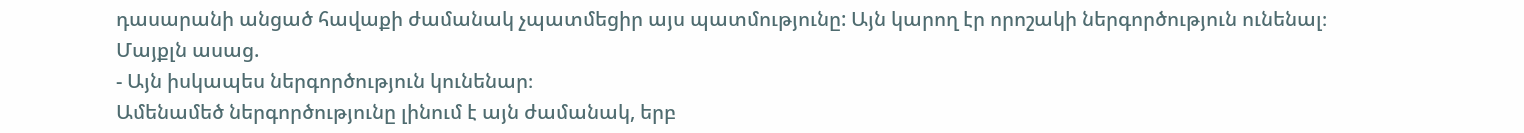դասարանի անցած հավաքի ժամանակ չպատմեցիր այս պատմությունը: Այն կարող էր որոշակի ներգործություն ունենալ։
Մայքլն ասաց.
- Այն իսկապես ներգործություն կունենար։
Ամենամեծ ներգործությունը լինում է այն ժամանակ, երբ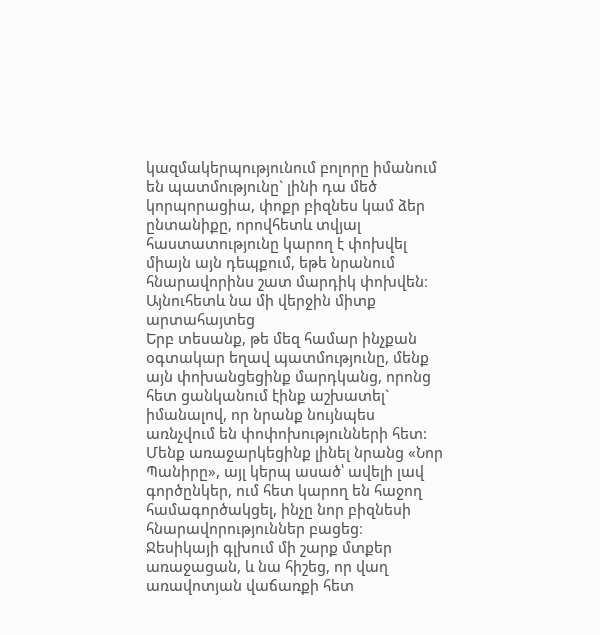կազմակերպությունում բոլորը իմանում են պատմությունը` լինի դա մեծ կորպորացիա, փոքր բիզնես կամ ձեր ընտանիքը, որովհետև տվյալ հաստատությունը կարող է փոխվել միայն այն դեպքում, եթե նրանում հնարավորինս շատ մարդիկ փոխվեն։
Այնուհետև նա մի վերջին միտք արտահայտեց
Երբ տեսանք, թե մեզ համար ինչքան օգտակար եղավ պատմությունը, մենք այն փոխանցեցինք մարդկանց, որոնց հետ ցանկանում էինք աշխատել` իմանալով, որ նրանք նույնպես առնչվում են փոփոխությունների հետ: Մենք առաջարկեցինք լինել նրանց «Նոր Պանիրը», այլ կերպ ասած՝ ավելի լավ գործընկեր, ում հետ կարող են հաջող համագործակցել, ինչը նոր բիզնեսի հնարավորություններ բացեց։
Ջեսիկայի գլխում մի շարք մտքեր առաջացան, և նա հիշեց, որ վաղ առավոտյան վաճառքի հետ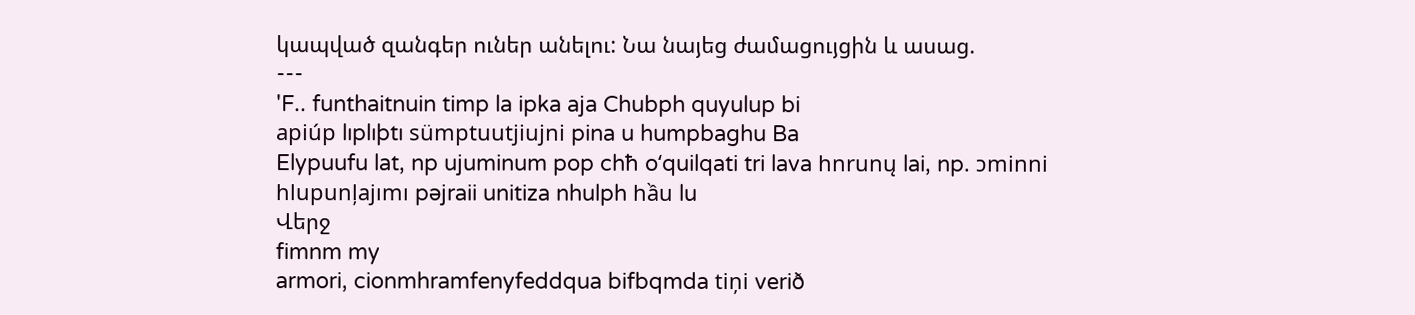կապված զանգեր ուներ անելու: Նա նայեց ժամացույցին և ասաց.
---
'F.. funthaitnuin timp la ipka aja Chubph quyulup bi
apiúp lıplıþtı sümptuutjiujni pina u humpbaghu Ba
Elypuufu lat, np ujuminum pop chħ oʻquilqati tri lava hnrunų lai, np. ɔminni hlupunļajımı pəjraii unitiza nhulph hầu lu
Վերջ
fimnm my
armori, cionmhramfenyfeddqua bifbqmda tiņi verið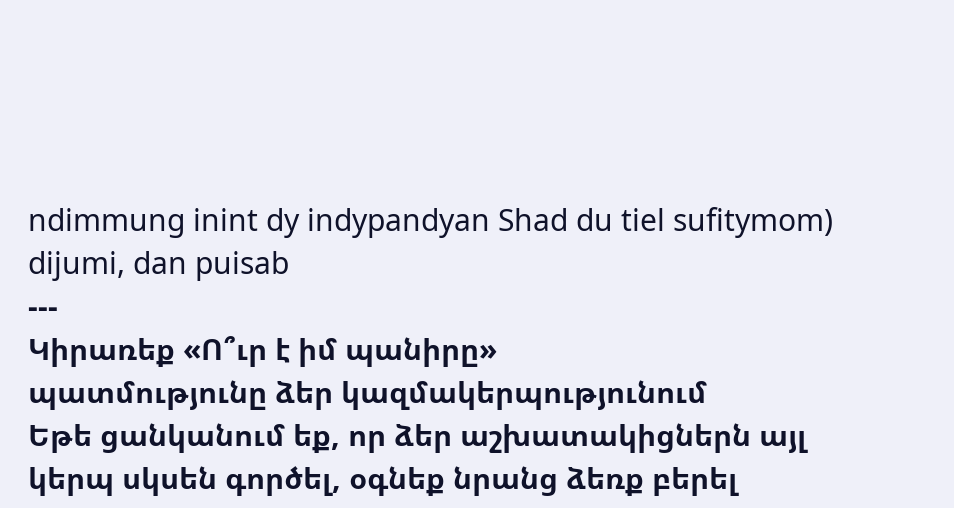ndimmung inint dy indypandyan Shad du tiel sufitymom)
dijumi, dan puisab
---
Կիրառեք «Ո՞ւր է իմ պանիրը»
պատմությունը ձեր կազմակերպությունում
Եթե ցանկանում եք, որ ձեր աշխատակիցներն այլ կերպ սկսեն գործել, օգնեք նրանց ձեռք բերել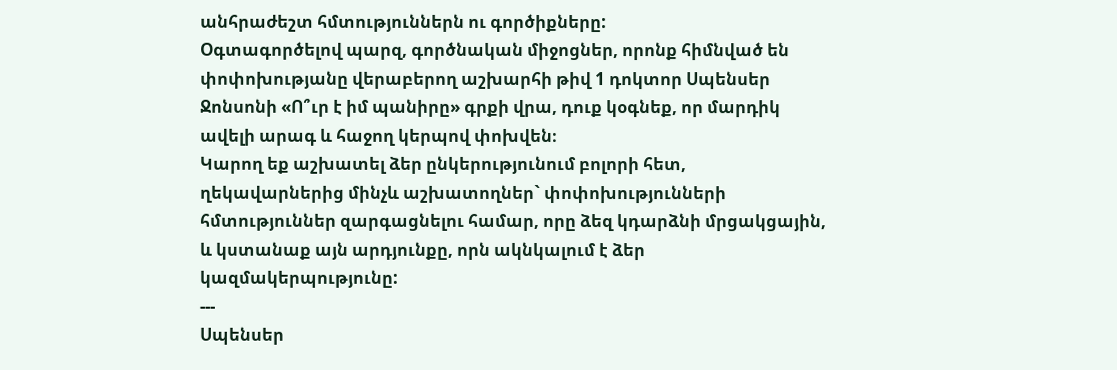անհրաժեշտ հմտություններն ու գործիքները:
Օգտագործելով պարզ, գործնական միջոցներ, որոնք հիմնված են փոփոխությանը վերաբերող աշխարհի թիվ 1 դոկտոր Սպենսեր Ջոնսոնի «Ո՞ւր է իմ պանիրը» գրքի վրա, դուք կօգնեք, որ մարդիկ ավելի արագ և հաջող կերպով փոխվեն։
Կարող եք աշխատել ձեր ընկերությունում բոլորի հետ, ղեկավարներից մինչև աշխատողներ` փոփոխությունների հմտություններ զարգացնելու համար, որը ձեզ կդարձնի մրցակցային, և կստանաք այն արդյունքը, որն ակնկալում է ձեր կազմակերպությունը:
---
Սպենսեր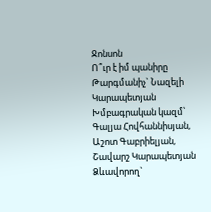Ջոնսոն
Ո՞ւր է իմ պանիրը
Թարգմանիչ` Նազելի Կարապետյան Խմբագրական կազմ՝
Գալյա Հովհաննիսյան,
Աշոտ Գաբրիելյան,
Շավարշ Կարապետյան
Ձևավորող`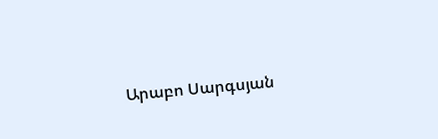Արաբո Սարգսյան